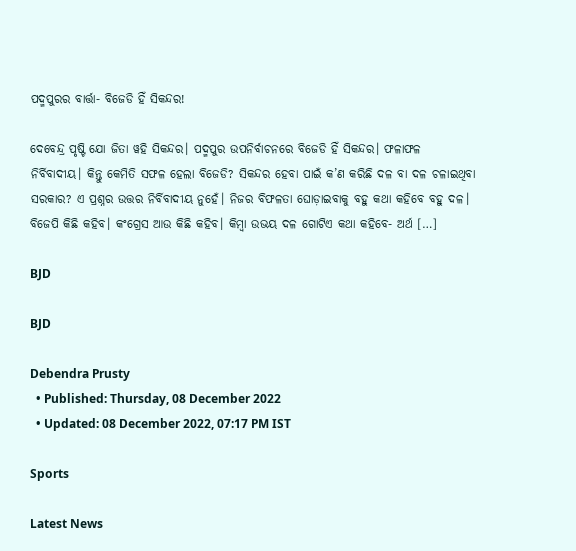ପଦ୍ମପୁରର ବାର୍ତ୍ତା- ବିଜେଡି ହିଁ ସିକନ୍ଦର!

ଦେବେନ୍ଦ୍ର ପୃଷ୍ଟି ଯୋ ଜିତା ୱହି ସିକନ୍ଦର। ପଦ୍ମପୁର ଉପନିର୍ବାଚନରେ ବିଜେଡି ହିଁ ସିକନ୍ଦର। ଫଳାଫଳ ନିର୍ବିବାଦୀୟ। କିନ୍ତୁ କେମିତି ସଫଳ ହେଲା ବିଜେଡି? ସିକନ୍ଦର ହେବା ପାଇଁ କ’ଣ କରିଛି ଦଳ ବା ଦଳ ଚଳାଇଥିବା ସରକାର? ଏ ପ୍ରଶ୍ନର ଉତ୍ତର ନିର୍ବିବାଦୀୟ ନୁହେଁ। ନିଜର ବିଫଳତା ଘୋଡ଼ାଇବାକୁ ବହୁ କଥା କହିବେ ବହୁ ଦଳ। ବିଜେପି କିଛି କହିବ। କଂଗ୍ରେସ ଆଉ କିଛି କହିବ। କିମ୍ବା ଉଭୟ ଦଳ ଗୋଟିଏ କଥା କହିବେ- ଅର୍ଥ […]

BJD

BJD

Debendra Prusty
  • Published: Thursday, 08 December 2022
  • Updated: 08 December 2022, 07:17 PM IST

Sports

Latest News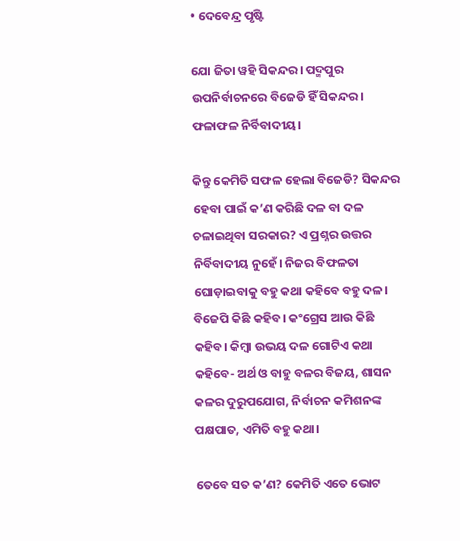• ଦେବେନ୍ଦ୍ର ପୃଷ୍ଟି

ଯୋ ଜିତା ୱହି ସିକନ୍ଦର। ପଦ୍ମପୁର ଉପନିର୍ବାଚନରେ ବିଜେଡି ହିଁ ସିକନ୍ଦର। ଫଳାଫଳ ନିର୍ବିବାଦୀୟ।

କିନ୍ତୁ କେମିତି ସଫଳ ହେଲା ବିଜେଡି? ସିକନ୍ଦର ହେବା ପାଇଁ କ’ଣ କରିଛି ଦଳ ବା ଦଳ ଚଳାଇଥିବା ସରକାର? ଏ ପ୍ରଶ୍ନର ଉତ୍ତର ନିର୍ବିବାଦୀୟ ନୁହେଁ। ନିଜର ବିଫଳତା ଘୋଡ଼ାଇବାକୁ ବହୁ କଥା କହିବେ ବହୁ ଦଳ। ବିଜେପି କିଛି କହିବ। କଂଗ୍ରେସ ଆଉ କିଛି କହିବ। କିମ୍ବା ଉଭୟ ଦଳ ଗୋଟିଏ କଥା କହିବେ- ଅର୍ଥ ଓ ବାହୁ ବଳର ବିଜୟ, ଶାସନ କଳର ଦୁରୁପଯୋଗ, ନିର୍ବାଚନ କମିଶନଙ୍କ ପକ୍ଷପାତ, ଏମିତି ବହୁ କଥା।

ତେବେ ସତ କ’ଣ? କେମିତି ଏତେ ଭୋଟ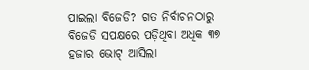ପାଇଲା ବିଜେଡି? ଗତ ନିର୍ବାଚନଠାରୁ ବିଜେଡି ସପକ୍ଷରେ ପଡ଼ିଥିବା ଅଧିକ ୩୭ ହଜାର ଭୋଟ୍‌ ଆସିଲା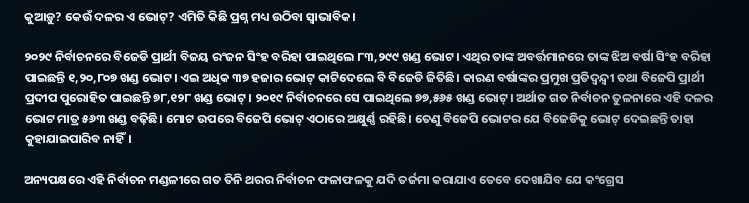କୁଆଡ଼ୁ? କେଉଁ ଦଳର ଏ ଭୋଟ୍‌? ଏମିତି କିଛି ପ୍ରଶ୍ନ ମଧ୍ୟ ଉଠିବା ସ୍ୱାଭାବିକ।

୨୦୨୯ ନିର୍ବାଚନରେ ବିଜେଡି ପ୍ରାର୍ଥୀ ବିଜୟ ରଂଜନ ସିଂହ ବରିହା ପାଇଥିଲେ ୮୩,୨୯୯ ଖଣ୍ଡ ଭୋଟ। ଏଥିର ତାଙ୍କ ଅବର୍ତ୍ତମାନରେ ତାଙ୍କ ଝିଅ ବର୍ଷା ସିଂହ ବରିହା ପାଇଛନ୍ତି ୧,୨୦,୮୦୭ ଖଣ୍ଡ ଭୋଟ। ଏଇ ଅଧିକ ୩୭ ହଜାର ଭୋଟ୍‌ କାଟିଦେଲେ ବି ବିଜେଡି ଜିତିଛି। କାରଣ ବର୍ଷାଙ୍କର ପ୍ରମୁଖ ପ୍ରତିଦ୍ୱନ୍ଦ୍ୱୀ ତଥା ବିଜେପି ପ୍ରାର୍ଥୀ ପ୍ରଦୀପ ପୁରୋହିତ ପାଇଛନ୍ତି ୭୮,୧୨୮ ଖଣ୍ଡ ଭୋଟ୍‌। ୨୦୧୯ ନିର୍ବାଚନରେ ସେ ପାଇଥିଲେ ୭୭,୫୬୫ ଖଣ୍ଡ ଭୋଟ୍‌। ଅର୍ଥାତ ଗତ ନିର୍ବାଚନ ତୁଳନାରେ ଏହି ଦଳର ଭୋଟ ମାତ୍ର ୫୬୩ ଖଣ୍ଡ ବଢ଼ିଛି। ମୋଟ ଉପରେ ବିଜେପି ଭୋଟ୍‌ ଏଠାରେ ଅକ୍ଷୁର୍ଣ୍ଣ ରହିଛି। ତେଣୁ ବିଜେପି ଭୋଟର ଯେ ବିଜେଡିକୁ ଭୋଟ୍‌ ଦେଇଛନ୍ତି ତାହା କୁହାଯାଇପାରିବ ନାହିଁ।

ଅନ୍ୟପକ୍ଷରେ ଏହି ନିର୍ବାଚନ ମଣ୍ଡଳୀରେ ଗତ ତିନି ଥରର ନିର୍ବାଚନ ଫଳାଫଳକୁ ଯଦି ତର୍ଜମା କରାଯାଏ ତେବେ ଦେଖାଯିବ ଯେ କଂଗ୍ରେସ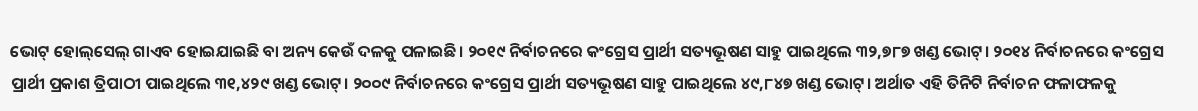ଭୋଟ୍‌ ହୋଲ୍‌ସେଲ୍‌ ଗାଏବ ହୋଇଯାଇଛି ବା ଅନ୍ୟ କେଉଁ ଦଳକୁ ପଳାଇଛି। ୨୦୧୯ ନିର୍ବାଚନରେ କଂଗ୍ରେସ ପ୍ରାର୍ଥୀ ସତ୍ୟଭୂଷଣ ସାହୁ ପାଇଥିଲେ ୩୨,୭୮୭ ଖଣ୍ଡ ଭୋଟ୍‌। ୨୦୧୪ ନିର୍ବାଚନରେ କଂଗ୍ରେସ ପ୍ରାର୍ଥୀ ପ୍ରକାଶ ତ୍ରିପାଠୀ ପାଇଥିଲେ ୩୧,୪୨୯ ଖଣ୍ଡ ଭୋଟ୍‌। ୨୦୦୯ ନିର୍ବାଚନରେ କଂଗ୍ରେସ ପ୍ରାର୍ଥୀ ସତ୍ୟଭୂଷଣ ସାହୁ ପାଇଥିଲେ ୪୯,୮୪୭ ଖଣ୍ଡ ଭୋଟ୍‌। ଅର୍ଥାତ ଏହି ତିନିଟି ନିର୍ବାଚନ ଫଳାଫଳକୁ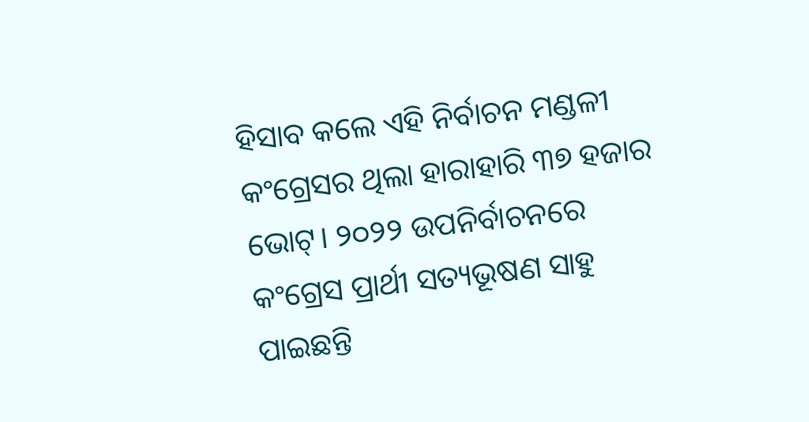ହିସାବ କଲେ ଏହି ନିର୍ବାଚନ ମଣ୍ଡଳୀ କଂଗ୍ରେସର ଥିଲା ହାରାହାରି ୩୭ ହଜାର ଭୋଟ୍‌। ୨୦୨୨ ଉପନିର୍ବାଚନରେ କଂଗ୍ରେସ ପ୍ରାର୍ଥୀ ସତ୍ୟଭୂଷଣ ସାହୁ ପାଇଛନ୍ତି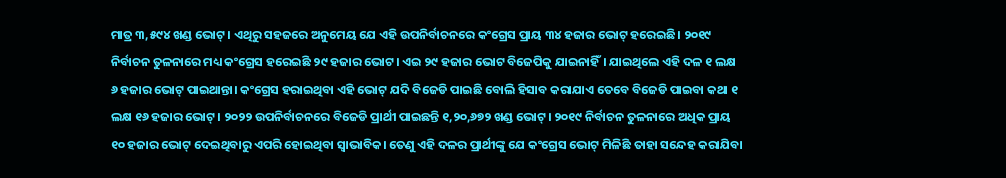ମାତ୍ର ୩,୫୯୪ ଖଣ୍ଡ ଭୋଟ୍‌। ଏଥିରୁ ସହଜରେ ଅନୁମେୟ ଯେ ଏହି ଉପନିର୍ବାଚନରେ କଂଗ୍ରେସ ପ୍ରାୟ ୩୪ ହଜାର ଭୋଟ୍‌ ହରେଇଛି। ୨୦୧୯ ନିର୍ବାଚନ ତୁଳନାରେ ମଧ୍ୟ କଂଗ୍ରେସ ହରେଇଛି ୨୯ ହଜାର ଭୋଟ। ଏଇ ୨୯ ହଜାର ଭୋଟ ବିଜେପିକୁ ଯାଇନାହିଁ। ଯାଇଥିଲେ ଏହି ଦଳ ୧ ଲକ୍ଷ ୬ ହଜାର ଭୋଟ୍‌ ପାଇଥାନ୍ତା। କଂଗ୍ରେସ ହରାଇଥିବା ଏହି ଭୋଟ୍‌ ଯଦି ବିଜେଡି ପାଇଛି ବୋଲି ହିସାବ କରାଯାଏ ତେବେ ବିଜେଡି ପାଇବା କଥା ୧ ଲକ୍ଷ ୧୬ ହଜାର ଭୋଟ୍‌। ୨୦୨୨ ଉପନିର୍ବାଚନରେ ବିଜେଡି ପ୍ରାର୍ଥୀ ପାଇଛନ୍ତି ୧,୨୦,୬୭୨ ଖଣ୍ଡ ଭୋଟ୍‌। ୨୦୧୯ ନିର୍ବାଚନ ତୁଳନାରେ ଅଧିକ ପ୍ରାୟ ୧୦ ହଜାର ଭୋଟ୍‌ ଦେଇଥିବାରୁ ଏପରି ହୋଇଥିବା ସ୍ୱାଭାବିକ। ତେଣୁ ଏହି ଦଳର ପ୍ରାର୍ଥୀଙ୍କୁ ଯେ କଂଗ୍ରେସ ଭୋଟ୍‌ ମିଳିଛି ତାହା ସନ୍ଦେହ କରାଯିବା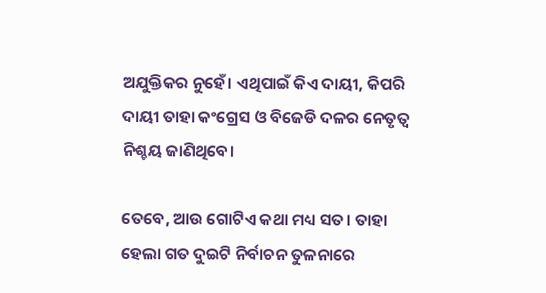ଅଯୁକ୍ତିକର ନୁହେଁ। ଏଥିପାଇଁ କିଏ ଦାୟୀ, କିପରି ଦାୟୀ ତାହା କଂଗ୍ରେସ ଓ ବିଜେଡି ଦଳର ନେତୃତ୍ୱ ନିଶ୍ଚୟ ଜାଣିଥିବେ।

ତେବେ, ଆଉ ଗୋଟିଏ କଥା ମଧ୍ୟ ସତ। ତାହା ହେଲା ଗତ ଦୁଇଟି ନିର୍ବାଚନ ତୁଳନାରେ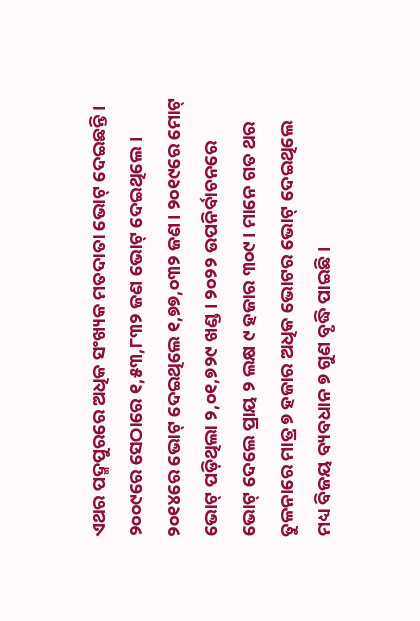ଏଥର ପଦ୍ମପୁରରେ ଅଧିକ ସଂଖ୍ୟକ ମତଦାତା ଭୋଟ୍‌ ଦେଇଛନ୍ତି। ୨୦୦୯ରେ ସେଠାରେ ୧,୫୩,୮୩୨ ଜଣ ଭୋଟ୍‌ ଦେଇଥିଲେ। ୨୦୧୪ରେ ଭୋଟ୍‌ ଦେଇଥିଲେ ୧,୭୭,୦୩୨ ଜଣ। ୨୦୧୯ରେ ମୋଟ୍‌ ଭୋଟ୍‌ ପଡ଼ିଥିଲା ୨,୦୧,୭୨୯ ଖଣ୍ଡ। ୨୦୨୨ ଉପନିର୍ବାଚନରେ ଭୋଟ୍‌ ଦେଲେ ପ୍ରାୟ ୨ ଲକ୍ଷ ୯ ହଜାର ୩୦୯। ମାନେ ଗତ ଥର ତୁଳନାରେ ମାତ୍ର ୭ ହଜାର ଅଧିକ ଭୋଟର ଭୋଟ୍‌ ଦେଇଥିଲେ ମଧ୍ୟ ବିଜୟ ବ୍ୟବଧାନ ୭ ଗୁଣ ବୃଦ୍ଧି ପାଇଛି।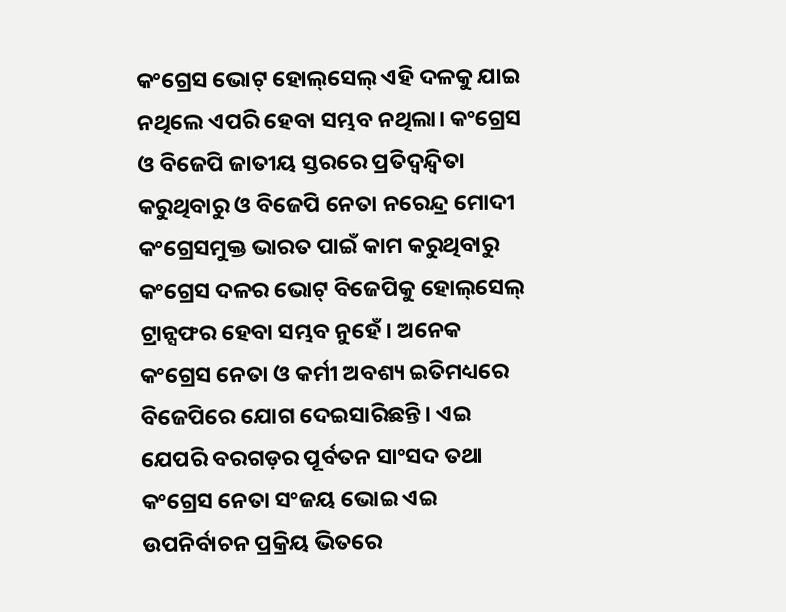କଂଗ୍ରେସ ଭୋଟ୍‌ ହୋଲ୍‌ସେଲ୍‌ ଏହି ଦଳକୁ ଯାଇ ନଥିଲେ ଏପରି ହେବା ସମ୍ଭବ ନଥିଲା। କଂଗ୍ରେସ ଓ ବିଜେପି ଜାତୀୟ ସ୍ତରରେ ପ୍ରତିଦ୍ୱନ୍ଦ୍ୱିତା କରୁଥିବାରୁ ଓ ବିଜେପି ନେତା ନରେନ୍ଦ୍ର ମୋଦୀ କଂଗ୍ରେସମୁକ୍ତ ଭାରତ ପାଇଁ କାମ କରୁଥିବାରୁ କଂଗ୍ରେସ ଦଳର ଭୋଟ୍‌ ବିଜେପିକୁ ହୋଲ୍‌ସେଲ୍‌ ଟ୍ରାନ୍ସଫର ହେବା ସମ୍ଭବ ନୁହେଁ। ଅନେକ କଂଗ୍ରେସ ନେତା ଓ କର୍ମୀ ଅବଶ୍ୟ ଇତିମଧ୍ୟରେ ବିଜେପିରେ ଯୋଗ ଦେଇସାରିଛନ୍ତି। ଏଇ ଯେପରି ବରଗଡ଼ର ପୂର୍ବତନ ସାଂସଦ ତଥା କଂଗ୍ରେସ ନେତା ସଂଜୟ ଭୋଇ ଏଇ ଉପନିର୍ବାଚନ ପ୍ରକ୍ରିୟ ଭିତରେ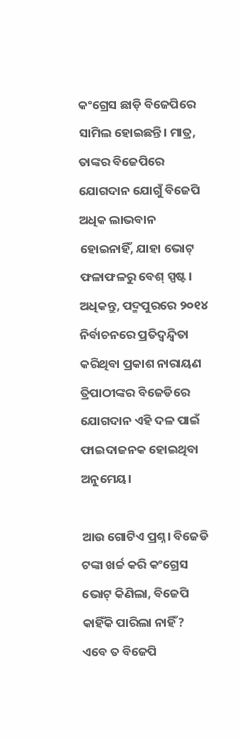କଂଗ୍ରେସ ଛାଡ଼ି ବିଜେପିରେ ସାମିଲ ହୋଇଛନ୍ତି। ମାତ୍ର, ତାଙ୍କର ବିଜେପିରେ ଯୋଗଦାନ ଯୋଗୁଁ ବିଜେପି ଅଧିକ ଲାଭବାନ ହୋଇନାହିଁ, ଯାହା ଭୋଟ୍‌ ଫଳାଫଳରୁ ବେଶ୍‌ ସ୍ପଷ୍ଟ। ଅଧିକନ୍ତୁ, ପଦ୍ମପୁରରେ ୨୦୧୪ ନିର୍ବାଚନରେ ପ୍ରତିଦ୍ୱନ୍ଦ୍ୱିତା କରିଥିବା ପ୍ରକାଶ ନାରାୟଣ ତ୍ରିପାଠୀଙ୍କର ବିଜେଡିରେ ଯୋଗଦାନ ଏହି ଦଳ ପାଇଁ ଫାଇଦାଜନକ ହୋଇଥିବା ଅନୁମେୟ।

ଆଉ ଗୋଟିଏ ପ୍ରଶ୍ନ। ବିଜେଡି ଟଙ୍କା ଖର୍ଚ୍ଚ କରି କଂଗ୍ରେସ ଭୋଟ୍‌ କିଣିଲା, ବିଜେପି କାହିଁକି ପାରିଲା ନାହିଁ? ଏବେ ତ ବିଜେପି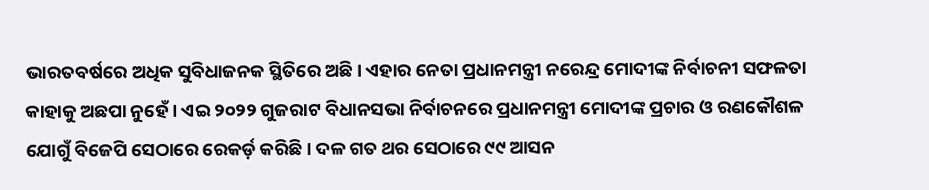ଭାରତବର୍ଷରେ ଅଧିକ ସୁବିଧାଜନକ ସ୍ଥିତିରେ ଅଛି। ଏହାର ନେତା ପ୍ରଧାନମନ୍ତ୍ରୀ ନରେନ୍ଦ୍ର ମୋଦୀଙ୍କ ନିର୍ବାଚନୀ ସଫଳତା କାହାକୁ ଅଛପା ନୁହେଁ। ଏଇ ୨୦୨୨ ଗୁଜରାଟ ବିଧାନସଭା ନିର୍ବାଚନରେ ପ୍ରଧାନମନ୍ତ୍ରୀ ମୋଦୀଙ୍କ ପ୍ରଚାର ଓ ରଣକୌଶଳ ଯୋଗୁଁ ବିଜେପି ସେଠାରେ ରେକର୍ଡ଼ କରିଛି। ଦଳ ଗତ ଥର ସେଠାରେ ୯୯ ଆସନ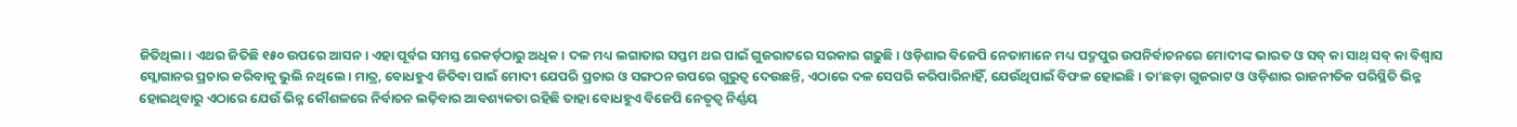ଜିତିଥିଲା। ଏଥର ଜିତିଛି ୧୫୦ ଉପରେ ଆସନ। ଏହା ପୂର୍ବର ସମସ୍ତ ରେକର୍ଡ଼ଠାରୁ ଅଧିକ। ଦଳ ମଧ୍ୟ ଲଗାତାର ସପ୍ତମ ଥର ପାଇଁ ଗୁଜରାଟରେ ସରକାର ଗଢ଼ୁଛି। ଓଡ଼ିଶାର ବିଜେପି ନେତାମାନେ ମଧ୍ୟ ପଦ୍ମପୁର ଉପନିର୍ବାଚନରେ ମୋଦୀଙ୍କ ଭାରତ ଓ ସବ୍‌ କା ସାଥ୍‌ ସବ୍‌ କା ବିଶ୍ୱାସ ସ୍ଲୋଗାନର ପ୍ରଚାର କରିବାକୁ ଭୁଲି ନଥିଲେ। ମାତ୍ର, ବୋଧହୁଏ ଜିତିବା ପାଇଁ ମୋଦୀ ଯେପରି ପ୍ରଚାର ଓ ସଙ୍ଗଠନ ଉପରେ ଗୁରୁତ୍ୱ ଦେଉଛନ୍ତି, ଏଠାରେ ଦଳ ସେପରି କରିପାରିନାହିଁ, ଯେଉଁଥିପାଇଁ ବିଫଳ ହୋଇଛି। ତା’ଛଡ଼ା ଗୁଜରାଟ ଓ ଓଡ଼ିଶାର ରାଜନୀତିକ ପରିସ୍ଥିତି ଭିନ୍ନ ହୋଇଥିବାରୁ ଏଠାରେ ଯେଉଁ ଭିନ୍ନ କୌଶଳରେ ନିର୍ବାଚନ ଲଢ଼ିବାର ଆବଶ୍ୟକତା ରହିଛି ତାହା ବୋଧହୁଏ ବିଜେପି ନେତୃତ୍ୱ ନିର୍ଣ୍ଣୟ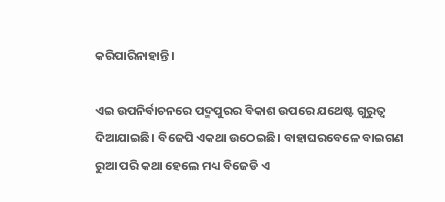କରିପାରିନାହାନ୍ତି।

ଏଇ ଉପନିର୍ବାଚନରେ ପଦ୍ମପୁରର ବିକାଶ ଉପରେ ଯଥେଷ୍ଟ ଗୁରୁତ୍ୱ ଦିଆଯାଇଛି। ବିଜେପି ଏକଥା ଉଠେଇଛି। ବାହାଘରବେଳେ ବାଇଗଣ ରୁଆ ପରି କଥା ହେଲେ ମଧ୍ୟ ବିଜେଡି ଏ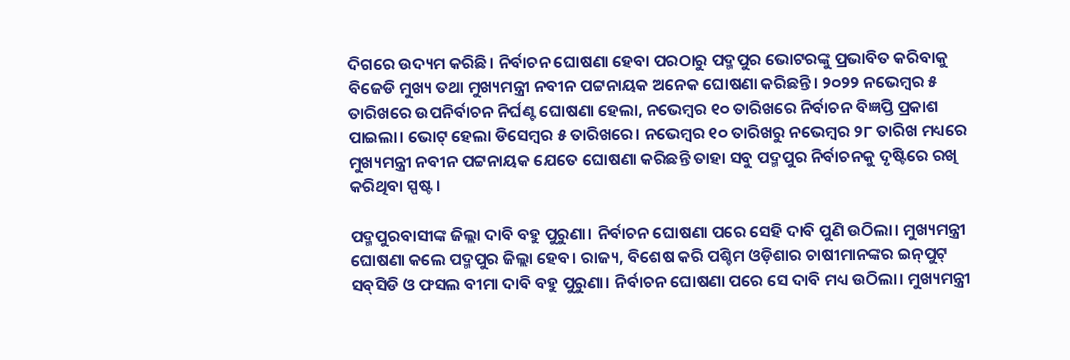ଦିଗରେ ଉଦ୍ୟମ କରିଛି। ନିର୍ବାଚନ ଘୋଷଣା ହେବା ପରଠାରୁ ପଦ୍ମପୁର ଭୋଟରଙ୍କୁ ପ୍ରଭାବିତ କରିବାକୁ ବିଜେଡି ମୁଖ୍ୟ ତଥା ମୁଖ୍ୟମନ୍ତ୍ରୀ ନବୀନ ପଟ୍ଟନାୟକ ଅନେକ ଘୋଷଣା କରିଛନ୍ତି। ୨୦୨୨ ନଭେମ୍ବର ୫ ତାରିଖରେ ଉପନିର୍ବାଚନ ନିର୍ଘଣ୍ଟ ଘୋଷଣା ହେଲା, ନଭେମ୍ବର ୧୦ ତାରିଖରେ ନିର୍ବାଚନ ବିଜ୍ଞପ୍ତି ପ୍ରକାଶ ପାଇଲା। ଭୋଟ୍‌ ହେଲା ଡିସେମ୍ବର ୫ ତାରିଖରେ। ନଭେମ୍ବର ୧୦ ତାରିଖରୁ ନଭେମ୍ବର ୨୮ ତାରିଖ ମଧ୍ୟରେ ମୁଖ୍ୟମନ୍ତ୍ରୀ ନବୀନ ପଟ୍ଟନାୟକ ଯେତେ ଘୋଷଣା କରିଛନ୍ତି ତାହା ସବୁ ପଦ୍ମପୁର ନିର୍ବାଚନକୁ ଦୃଷ୍ଟିରେ ରଖି କରିଥିବା ସ୍ପଷ୍ଟ।

ପଦ୍ମପୁରବାସୀଙ୍କ ଜିଲ୍ଲା ଦାବି ବହୁ ପୁରୁଣା। ନିର୍ବାଚନ ଘୋଷଣା ପରେ ସେହି ଦାବି ପୁଣି ଉଠିଲା। ମୁଖ୍ୟମନ୍ତ୍ରୀ ଘୋଷଣା କଲେ ପଦ୍ମପୁର ଜିଲ୍ଲା ହେବ। ରାଜ୍ୟ, ବିଶେଷ କରି ପଶ୍ଚିମ ଓଡ଼ିଶାର ଚାଷୀମାନଙ୍କର ଇନ୍‌ପୁଟ୍‌ ସବ୍‌ସିଡି ଓ ଫସଲ ବୀମା ଦାବି ବହୁ ପୁରୁଣା। ନିର୍ବାଚନ ଘୋଷଣା ପରେ ସେ ଦାବି ମଧ୍ୟ ଉଠିଲା। ମୁଖ୍ୟମନ୍ତ୍ରୀ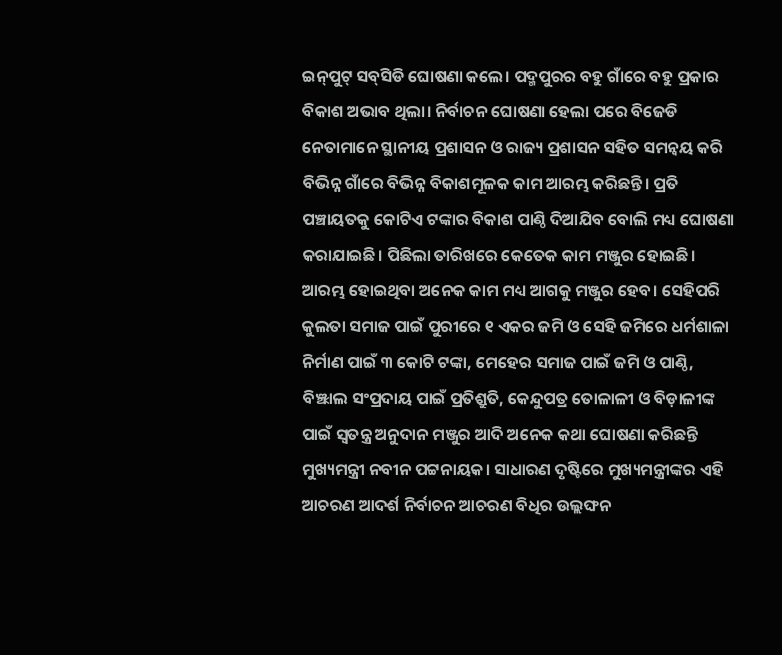ଇନ୍‌ପୁଟ୍‌ ସବ୍‌ସିଡି ଘୋଷଣା କଲେ। ପଦ୍ମପୁରର ବହୁ ଗାଁରେ ବହୁ ପ୍ରକାର ବିକାଶ ଅଭାବ ଥିଲା। ନିର୍ବାଚନ ଘୋଷଣା ହେଲା ପରେ ବିଜେଡି ନେତାମାନେ ସ୍ଥାନୀୟ ପ୍ରଶାସନ ଓ ରାଜ୍ୟ ପ୍ରଶାସନ ସହିତ ସମନ୍ୱୟ କରି ବିଭିନ୍ନ ଗାଁରେ ବିଭିନ୍ନ ବିକାଶମୂଳକ କାମ ଆରମ୍ଭ କରିଛନ୍ତି। ପ୍ରତି ପଞ୍ଚାୟତକୁ କୋଟିଏ ଟଙ୍କାର ବିକାଶ ପାଣ୍ଠି ଦିଆଯିବ ବୋଲି ମଧ୍ୟ ଘୋଷଣା କରାଯାଇଛି। ପିଛିଲା ତାରିଖରେ କେତେକ କାମ ମଞ୍ଜୁର ହୋଇଛି। ଆରମ୍ଭ ହୋଇଥିବା ଅନେକ କାମ ମଧ୍ୟ ଆଗକୁ ମଞ୍ଜୁର ହେବ। ସେହିପରି କୁଲତା ସମାଜ ପାଇଁ ପୁରୀରେ ୧ ଏକର ଜମି ଓ ସେହି ଜମିରେ ଧର୍ମଶାଳା ନିର୍ମାଣ ପାଇଁ ୩ କୋଟି ଟଙ୍କା, ମେହେର ସମାଜ ପାଇଁ ଜମି ଓ ପାଣ୍ଠି, ବିଞ୍ଝାଲ ସଂପ୍ରଦାୟ ପାଇଁ ପ୍ରତିଶ୍ରୁତି, କେନ୍ଦୁପତ୍ର ତୋଳାଳୀ ଓ ବିଡ଼ାଳୀଙ୍କ ପାଇଁ ସ୍ୱତନ୍ତ୍ର ଅନୁଦାନ ମଞ୍ଜୁର ଆଦି ଅନେକ କଥା ଘୋଷଣା କରିଛନ୍ତି ମୁଖ୍ୟମନ୍ତ୍ରୀ ନବୀନ ପଟ୍ଟନାୟକ। ସାଧାରଣ ଦୃଷ୍ଟିରେ ମୁଖ୍ୟମନ୍ତ୍ରୀଙ୍କର ଏହି ଆଚରଣ ଆଦର୍ଶ ନିର୍ବାଚନ ଆଚରଣ ବିଧିର ଉଲ୍ଲଙ୍ଘନ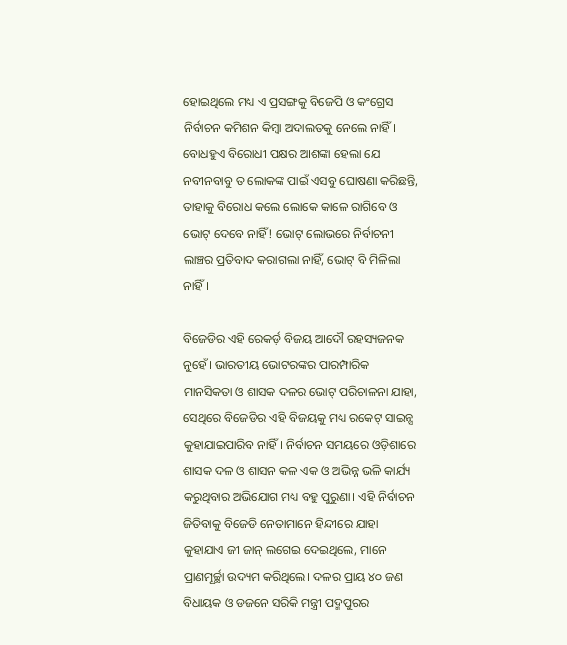ହୋଇଥିଲେ ମଧ୍ୟ ଏ ପ୍ରସଙ୍ଗକୁ ବିଜେପି ଓ କଂଗ୍ରେସ ନିର୍ବାଚନ କମିଶନ କିମ୍ବା ଅଦାଲତକୁ ନେଲେ ନାହିଁ। ବୋଧହୁଏ ବିରୋଧୀ ପକ୍ଷର ଆଶଙ୍କା ହେଲା ଯେ ନବୀନବାବୁ ତ ଲୋକଙ୍କ ପାଇଁ ଏସବୁ ଘୋଷଣା କରିଛନ୍ତି, ତାହାକୁ ବିରୋଧ କଲେ ଲୋକେ କାଳେ ରାଗିବେ ଓ ଭୋଟ୍‌ ଦେବେ ନାହିଁ! ଭୋଟ୍‌ ଲୋଭରେ ନିର୍ବାଚନୀ ଲାଞ୍ଚର ପ୍ରତିବାଦ କରାଗଲା ନାହିଁ, ଭୋଟ୍‌ ବି ମିଳିଲା ନାହିଁ।

ବିଜେଡିର ଏହି ରେକର୍ଡ଼ ବିଜୟ ଆଦୌ ରହସ୍ୟଜନକ ନୁହେଁ। ଭାରତୀୟ ଭୋଟରଙ୍କର ପାରମ୍ପାରିକ ମାନସିକତା ଓ ଶାସକ ଦଳର ଭୋଟ୍‌ ପରିଚାଳନା ଯାହା, ସେଥିରେ ବିଜେଡିର ଏହି ବିଜୟକୁ ମଧ୍ୟ ରକେଟ୍‌ ସାଇନ୍ସ କୁହାଯାଇପାରିବ ନାହିଁ। ନିର୍ବାଚନ ସମୟରେ ଓଡ଼ିଶାରେ ଶାସକ ଦଳ ଓ ଶାସନ କଳ ଏକ ଓ ଅଭିନ୍ନ ଭଳି କାର୍ଯ୍ୟ କରୁଥିବାର ଅଭିଯୋଗ ମଧ୍ୟ ବହୁ ପୁରୁଣା। ଏହି ନିର୍ବାଚନ ଜିତିବାକୁ ବିଜେଡି ନେତାମାନେ ହିନ୍ଦୀରେ ଯାହା କୁହାଯାଏ ଜୀ ଜାନ୍ ଲଗେଇ ଦେଇଥିଲେ, ମାନେ ପ୍ରାଣମୂର୍ଚ୍ଛା ଉଦ୍ୟମ କରିଥିଲେ। ଦଳର ପ୍ରାୟ ୪୦ ଜଣ ବିଧାୟକ ଓ ଡଜନେ ସରିକି ମନ୍ତ୍ରୀ ପଦ୍ମପୁରର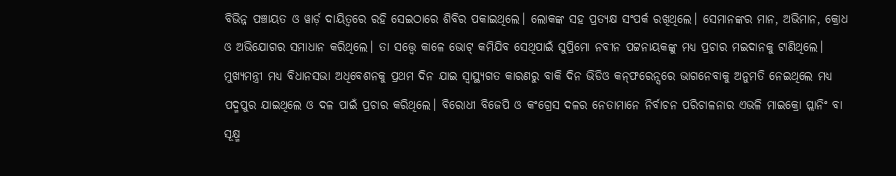ବିଭିନ୍ନ ପଞ୍ଚାୟତ ଓ ୱାର୍ଡ଼ ଦାୟିତ୍ୱରେ ରହି ସେଇଠାରେ ଶିବିର ପକାଇଥିଲେ। ଲୋକଙ୍କ ସହ ପ୍ରତ୍ୟକ୍ଷ ସଂପର୍କ ରଖିଥିଲେ। ସେମାନଙ୍କର ମାନ, ଅଭିମାନ, କ୍ରୋଧ ଓ ଅଭିଯୋଗର ସମାଧାନ କରିଥିଲେ। ତା ସତ୍ତ୍ୱେ କାଳେ ଭୋଟ୍‌ କମିଯିବ ସେଥିପାଇଁ ସୁପ୍ରିମୋ ନବୀନ ପଟ୍ଟନାୟକଙ୍କୁ ମଧ୍ୟ ପ୍ରଚାର ମଇଦାନକୁ ଟାଣିଥିଲେ। ମୁଖ୍ୟମନ୍ତ୍ରୀ ମଧ୍ୟ ବିଧାନସଭା ଅଧିବେଶନକୁ ପ୍ରଥମ ଦିନ ଯାଇ ସ୍ୱାସ୍ଥ୍ୟଗତ କାରଣରୁ ବାକି ଦିନ ଭିଡିଓ କନ୍‌ଫରେନ୍ସରେ ଭାଗନେବାକୁ ଅନୁମତି ନେଇଥିଲେ ମଧ୍ୟ ପଦ୍ମପୁର ଯାଇଥିଲେ ଓ ଦଳ ପାଇଁ ପ୍ରଚାର କରିଥିଲେ। ବିରୋଧୀ ବିଜେପି ଓ କଂଗ୍ରେସ ଦଳର ନେତାମାନେ ନିର୍ବାଚନ ପରିଚାଳନାର ଏଭଳି ମାଇକ୍ରୋ ପ୍ଲାନିଂ ବା ସୂକ୍ଷ୍ମ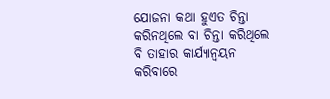ଯୋଜନା କଥା ହୁଏତ ଚିନ୍ତା କରିନଥିଲେ ବା ଚିନ୍ତା କରିଥିଲେ ବି ତାହାର କାର୍ଯ୍ୟାନ୍ୱୟନ କରିବାରେ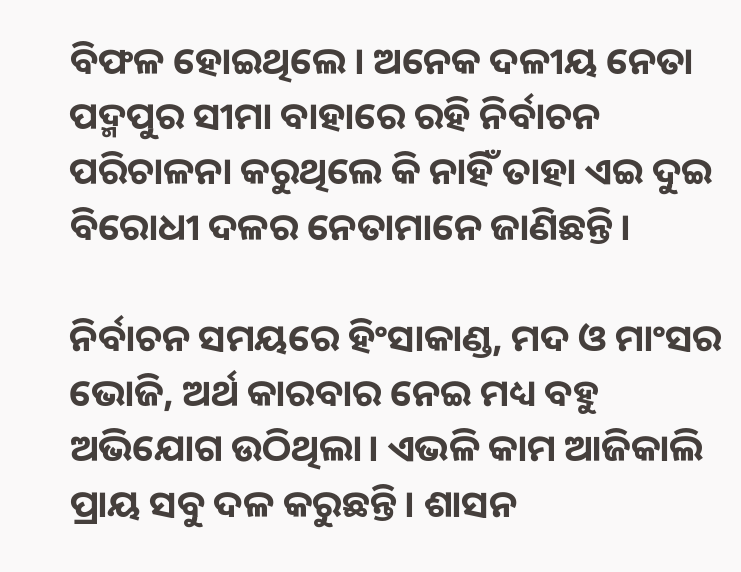ବିଫଳ ହୋଇଥିଲେ। ଅନେକ ଦଳୀୟ ନେତା ପଦ୍ମପୁର ସୀମା ବାହାରେ ରହି ନିର୍ବାଚନ ପରିଚାଳନା କରୁଥିଲେ କି ନାହିଁ ତାହା ଏଇ ଦୁଇ ବିରୋଧୀ ଦଳର ନେତାମାନେ ଜାଣିଛନ୍ତି।

ନିର୍ବାଚନ ସମୟରେ ହିଂସାକାଣ୍ଡ, ମଦ ଓ ମାଂସର ଭୋଜି, ଅର୍ଥ କାରବାର ନେଇ ମଧ୍ୟ ବହୁ ଅଭିଯୋଗ ଉଠିଥିଲା। ଏଭଳି କାମ ଆଜିକାଲି ପ୍ରାୟ ସବୁ ଦଳ କରୁଛନ୍ତି। ଶାସନ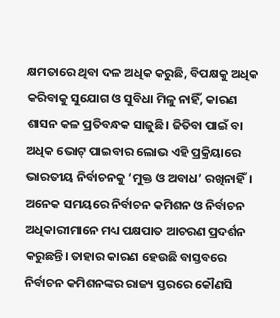କ୍ଷମତାରେ ଥିବା ଦଳ ଅଧିକ କରୁଛି, ବିପକ୍ଷକୁ ଅଧିକ କରିବାକୁ ସୁଯୋଗ ଓ ସୁବିଧା ମିଳୁ ନାହିଁ, କାରଣ ଶାସନ କଳ ପ୍ରତିବନ୍ଧକ ସାଜୁଛି। ଜିତିବା ପାଇଁ ବା ଅଧିକ ଭୋଟ୍‌ ପାଇବାର ଲୋଭ ଏହି ପ୍ରକ୍ରିୟାରେ ଭାରତୀୟ ନିର୍ବାଚନକୁ ‘ମୁକ୍ତ ଓ ଅବାଧ’ ରଖିନାହିଁ। ଅନେକ ସମୟରେ ନିର୍ବାଚନ କମିଶନ ଓ ନିର୍ବାଚନ ଅଧିକାରୀମାନେ ମଧ୍ୟ ପକ୍ଷପାତ ଆଚରଣ ପ୍ରଦର୍ଶନ କରୁଛନ୍ତି। ତାହାର କାରଣ ହେଉଛି ବାସ୍ତବରେ ନିର୍ବାଚନ କମିଶନଙ୍କର ରାଜ୍ୟ ସ୍ତରରେ କୌଣସି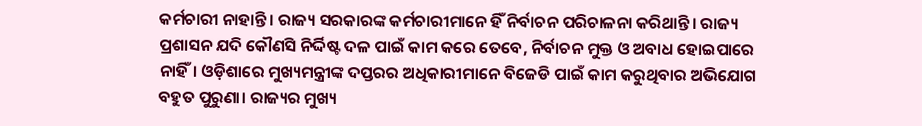କର୍ମଚାରୀ ନାହାନ୍ତି। ରାଜ୍ୟ ସରକାରଙ୍କ କର୍ମଚାରୀମାନେ ହିଁ ନିର୍ବାଚନ ପରିଚାଳନା କରିଥାନ୍ତି। ରାଜ୍ୟ ପ୍ରଶାସନ ଯଦି କୌଣସି ନିର୍ଦ୍ଦିଷ୍ଟ ଦଳ ପାଇଁ କାମ କରେ ତେବେ, ନିର୍ବାଚନ ମୁକ୍ତ ଓ ଅବାଧ ହୋଇପାରେ ନାହିଁ। ଓଡ଼ିଶାରେ ମୁଖ୍ୟମନ୍ତ୍ରୀଙ୍କ ଦପ୍ତରର ଅଧିକାରୀମାନେ ବିଜେଡି ପାଇଁ କାମ କରୁଥିବାର ଅଭିଯୋଗ ବହୁତ ପୁରୁଣା। ରାଜ୍ୟର ମୁଖ୍ୟ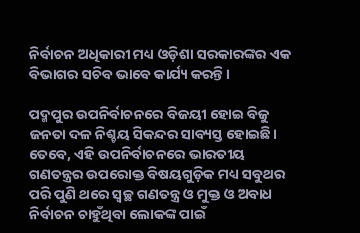ନିର୍ବାଚନ ଅଧିକାରୀ ମଧ୍ୟ ଓଡ଼ିଶା ସରକାରଙ୍କର ଏକ ବିଭାଗର ସଚିବ ଭାବେ କାର୍ଯ୍ୟ କରନ୍ତି।

ପଦ୍ମପୁର ଉପନିର୍ବାଚନରେ ବିଜୟୀ ହୋଇ ବିଜୁ ଜନତା ଦଳ ନିଶ୍ଚୟ ସିକନ୍ଦର ସାବ୍ୟସ୍ତ ହୋଇଛି। ତେବେ, ଏହି ଉପନିର୍ବାଚନରେ ଭାରତୀୟ ଗଣତନ୍ତ୍ରର ଉପରୋକ୍ତ ବିଷୟଗୁଡ଼ିକ ମଧ୍ୟ ସବୁଥର ପରି ପୁଣି ଥରେ ସ୍ୱଚ୍ଛ ଗଣତନ୍ତ୍ର ଓ ମୁକ୍ତ ଓ ଅବାଧ ନିର୍ବାଚନ ଚାହୁଁଥିବା ଲୋକଙ୍କ ପାଇଁ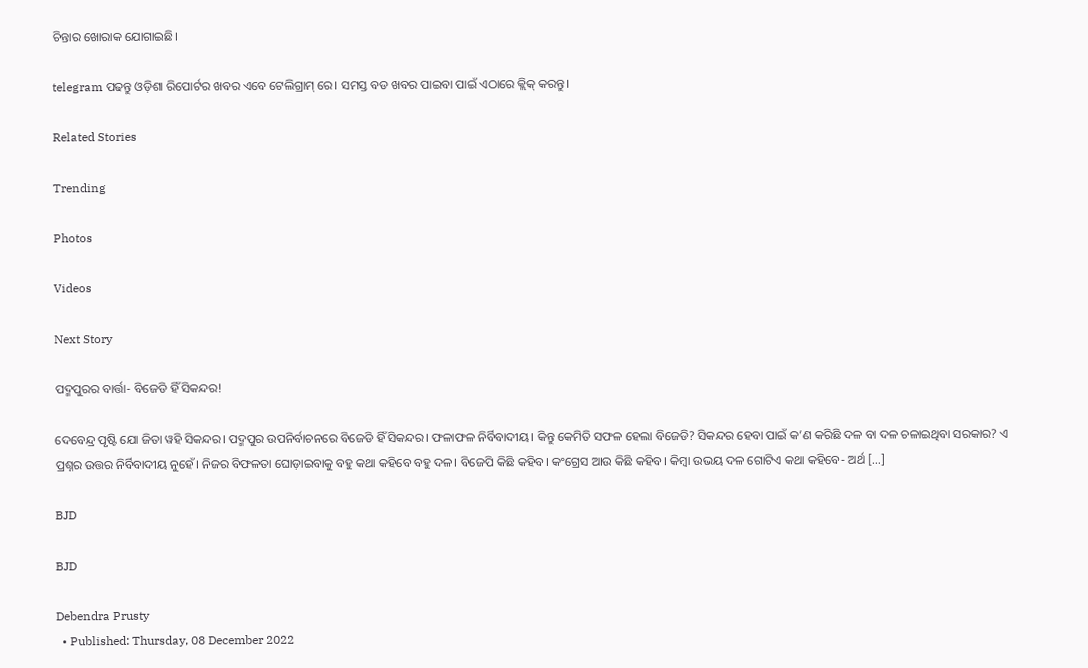ଚିନ୍ତାର ଖୋରାକ ଯୋଗାଇଛି।

telegram ପଢନ୍ତୁ ଓଡ଼ିଶା ରିପୋର୍ଟର ଖବର ଏବେ ଟେଲିଗ୍ରାମ୍ ରେ। ସମସ୍ତ ବଡ ଖବର ପାଇବା ପାଇଁ ଏଠାରେ କ୍ଲିକ୍ କରନ୍ତୁ।

Related Stories

Trending

Photos

Videos

Next Story

ପଦ୍ମପୁରର ବାର୍ତ୍ତା- ବିଜେଡି ହିଁ ସିକନ୍ଦର!

ଦେବେନ୍ଦ୍ର ପୃଷ୍ଟି ଯୋ ଜିତା ୱହି ସିକନ୍ଦର। ପଦ୍ମପୁର ଉପନିର୍ବାଚନରେ ବିଜେଡି ହିଁ ସିକନ୍ଦର। ଫଳାଫଳ ନିର୍ବିବାଦୀୟ। କିନ୍ତୁ କେମିତି ସଫଳ ହେଲା ବିଜେଡି? ସିକନ୍ଦର ହେବା ପାଇଁ କ’ଣ କରିଛି ଦଳ ବା ଦଳ ଚଳାଇଥିବା ସରକାର? ଏ ପ୍ରଶ୍ନର ଉତ୍ତର ନିର୍ବିବାଦୀୟ ନୁହେଁ। ନିଜର ବିଫଳତା ଘୋଡ଼ାଇବାକୁ ବହୁ କଥା କହିବେ ବହୁ ଦଳ। ବିଜେପି କିଛି କହିବ। କଂଗ୍ରେସ ଆଉ କିଛି କହିବ। କିମ୍ବା ଉଭୟ ଦଳ ଗୋଟିଏ କଥା କହିବେ- ଅର୍ଥ […]

BJD

BJD

Debendra Prusty
  • Published: Thursday, 08 December 2022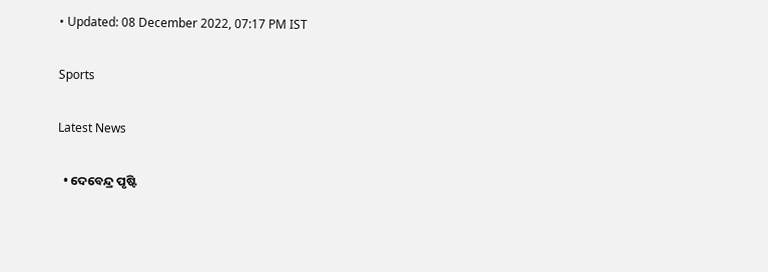• Updated: 08 December 2022, 07:17 PM IST

Sports

Latest News

  • ଦେବେନ୍ଦ୍ର ପୃଷ୍ଟି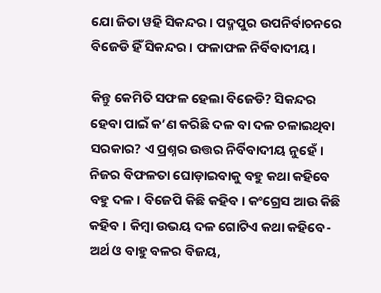ଯୋ ଜିତା ୱହି ସିକନ୍ଦର। ପଦ୍ମପୁର ଉପନିର୍ବାଚନରେ ବିଜେଡି ହିଁ ସିକନ୍ଦର। ଫଳାଫଳ ନିର୍ବିବାଦୀୟ।

କିନ୍ତୁ କେମିତି ସଫଳ ହେଲା ବିଜେଡି? ସିକନ୍ଦର ହେବା ପାଇଁ କ’ଣ କରିଛି ଦଳ ବା ଦଳ ଚଳାଇଥିବା ସରକାର? ଏ ପ୍ରଶ୍ନର ଉତ୍ତର ନିର୍ବିବାଦୀୟ ନୁହେଁ। ନିଜର ବିଫଳତା ଘୋଡ଼ାଇବାକୁ ବହୁ କଥା କହିବେ ବହୁ ଦଳ। ବିଜେପି କିଛି କହିବ। କଂଗ୍ରେସ ଆଉ କିଛି କହିବ। କିମ୍ବା ଉଭୟ ଦଳ ଗୋଟିଏ କଥା କହିବେ- ଅର୍ଥ ଓ ବାହୁ ବଳର ବିଜୟ,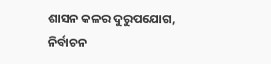ଶାସନ କଳର ଦୁରୁପଯୋଗ, ନିର୍ବାଚନ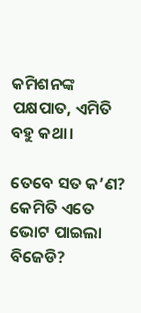କମିଶନଙ୍କ ପକ୍ଷପାତ, ଏମିତି ବହୁ କଥା।

ତେବେ ସତ କ’ଣ? କେମିତି ଏତେ ଭୋଟ ପାଇଲା ବିଜେଡି?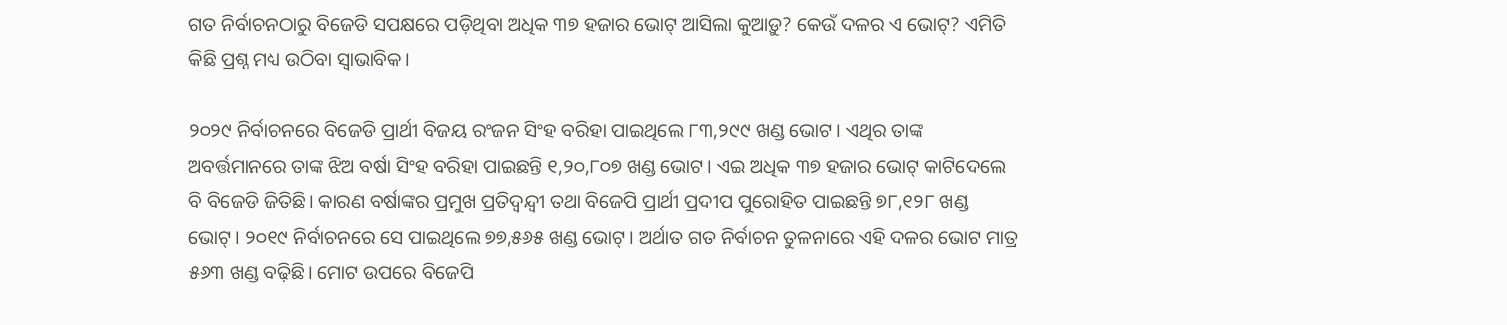ଗତ ନିର୍ବାଚନଠାରୁ ବିଜେଡି ସପକ୍ଷରେ ପଡ଼ିଥିବା ଅଧିକ ୩୭ ହଜାର ଭୋଟ୍‌ ଆସିଲା କୁଆଡ଼ୁ? କେଉଁ ଦଳର ଏ ଭୋଟ୍‌? ଏମିତି କିଛି ପ୍ରଶ୍ନ ମଧ୍ୟ ଉଠିବା ସ୍ୱାଭାବିକ।

୨୦୨୯ ନିର୍ବାଚନରେ ବିଜେଡି ପ୍ରାର୍ଥୀ ବିଜୟ ରଂଜନ ସିଂହ ବରିହା ପାଇଥିଲେ ୮୩,୨୯୯ ଖଣ୍ଡ ଭୋଟ। ଏଥିର ତାଙ୍କ ଅବର୍ତ୍ତମାନରେ ତାଙ୍କ ଝିଅ ବର୍ଷା ସିଂହ ବରିହା ପାଇଛନ୍ତି ୧,୨୦,୮୦୭ ଖଣ୍ଡ ଭୋଟ। ଏଇ ଅଧିକ ୩୭ ହଜାର ଭୋଟ୍‌ କାଟିଦେଲେ ବି ବିଜେଡି ଜିତିଛି। କାରଣ ବର୍ଷାଙ୍କର ପ୍ରମୁଖ ପ୍ରତିଦ୍ୱନ୍ଦ୍ୱୀ ତଥା ବିଜେପି ପ୍ରାର୍ଥୀ ପ୍ରଦୀପ ପୁରୋହିତ ପାଇଛନ୍ତି ୭୮,୧୨୮ ଖଣ୍ଡ ଭୋଟ୍‌। ୨୦୧୯ ନିର୍ବାଚନରେ ସେ ପାଇଥିଲେ ୭୭,୫୬୫ ଖଣ୍ଡ ଭୋଟ୍‌। ଅର୍ଥାତ ଗତ ନିର୍ବାଚନ ତୁଳନାରେ ଏହି ଦଳର ଭୋଟ ମାତ୍ର ୫୬୩ ଖଣ୍ଡ ବଢ଼ିଛି। ମୋଟ ଉପରେ ବିଜେପି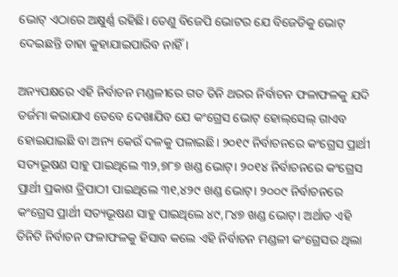ଭୋଟ୍‌ ଏଠାରେ ଅକ୍ଷୁର୍ଣ୍ଣ ରହିଛି। ତେଣୁ ବିଜେପି ଭୋଟର ଯେ ବିଜେଡିକୁ ଭୋଟ୍‌ ଦେଇଛନ୍ତି ତାହା କୁହାଯାଇପାରିବ ନାହିଁ।

ଅନ୍ୟପକ୍ଷରେ ଏହି ନିର୍ବାଚନ ମଣ୍ଡଳୀରେ ଗତ ତିନି ଥରର ନିର୍ବାଚନ ଫଳାଫଳକୁ ଯଦି ତର୍ଜମା କରାଯାଏ ତେବେ ଦେଖାଯିବ ଯେ କଂଗ୍ରେସ ଭୋଟ୍‌ ହୋଲ୍‌ସେଲ୍‌ ଗାଏବ ହୋଇଯାଇଛି ବା ଅନ୍ୟ କେଉଁ ଦଳକୁ ପଳାଇଛି। ୨୦୧୯ ନିର୍ବାଚନରେ କଂଗ୍ରେସ ପ୍ରାର୍ଥୀ ସତ୍ୟଭୂଷଣ ସାହୁ ପାଇଥିଲେ ୩୨,୭୮୭ ଖଣ୍ଡ ଭୋଟ୍‌। ୨୦୧୪ ନିର୍ବାଚନରେ କଂଗ୍ରେସ ପ୍ରାର୍ଥୀ ପ୍ରକାଶ ତ୍ରିପାଠୀ ପାଇଥିଲେ ୩୧,୪୨୯ ଖଣ୍ଡ ଭୋଟ୍‌। ୨୦୦୯ ନିର୍ବାଚନରେ କଂଗ୍ରେସ ପ୍ରାର୍ଥୀ ସତ୍ୟଭୂଷଣ ସାହୁ ପାଇଥିଲେ ୪୯,୮୪୭ ଖଣ୍ଡ ଭୋଟ୍‌। ଅର୍ଥାତ ଏହି ତିନିଟି ନିର୍ବାଚନ ଫଳାଫଳକୁ ହିସାବ କଲେ ଏହି ନିର୍ବାଚନ ମଣ୍ଡଳୀ କଂଗ୍ରେସର ଥିଲା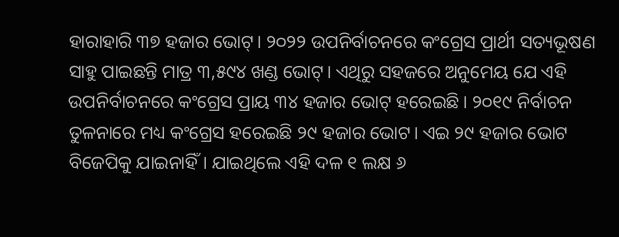ହାରାହାରି ୩୭ ହଜାର ଭୋଟ୍‌। ୨୦୨୨ ଉପନିର୍ବାଚନରେ କଂଗ୍ରେସ ପ୍ରାର୍ଥୀ ସତ୍ୟଭୂଷଣ ସାହୁ ପାଇଛନ୍ତି ମାତ୍ର ୩,୫୯୪ ଖଣ୍ଡ ଭୋଟ୍‌। ଏଥିରୁ ସହଜରେ ଅନୁମେୟ ଯେ ଏହି ଉପନିର୍ବାଚନରେ କଂଗ୍ରେସ ପ୍ରାୟ ୩୪ ହଜାର ଭୋଟ୍‌ ହରେଇଛି। ୨୦୧୯ ନିର୍ବାଚନ ତୁଳନାରେ ମଧ୍ୟ କଂଗ୍ରେସ ହରେଇଛି ୨୯ ହଜାର ଭୋଟ। ଏଇ ୨୯ ହଜାର ଭୋଟ ବିଜେପିକୁ ଯାଇନାହିଁ। ଯାଇଥିଲେ ଏହି ଦଳ ୧ ଲକ୍ଷ ୬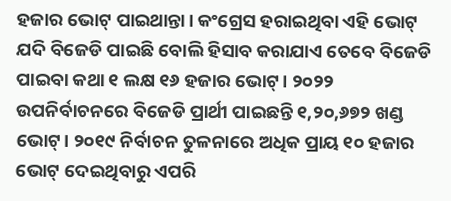ହଜାର ଭୋଟ୍‌ ପାଇଥାନ୍ତା। କଂଗ୍ରେସ ହରାଇଥିବା ଏହି ଭୋଟ୍‌ ଯଦି ବିଜେଡି ପାଇଛି ବୋଲି ହିସାବ କରାଯାଏ ତେବେ ବିଜେଡି ପାଇବା କଥା ୧ ଲକ୍ଷ ୧୬ ହଜାର ଭୋଟ୍‌। ୨୦୨୨ ଉପନିର୍ବାଚନରେ ବିଜେଡି ପ୍ରାର୍ଥୀ ପାଇଛନ୍ତି ୧,୨୦,୬୭୨ ଖଣ୍ଡ ଭୋଟ୍‌। ୨୦୧୯ ନିର୍ବାଚନ ତୁଳନାରେ ଅଧିକ ପ୍ରାୟ ୧୦ ହଜାର ଭୋଟ୍‌ ଦେଇଥିବାରୁ ଏପରି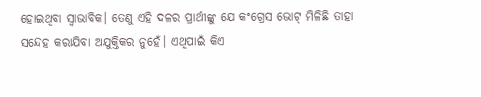ହୋଇଥିବା ସ୍ୱାଭାବିକ। ତେଣୁ ଏହି ଦଳର ପ୍ରାର୍ଥୀଙ୍କୁ ଯେ କଂଗ୍ରେସ ଭୋଟ୍‌ ମିଳିଛି ତାହା ସନ୍ଦେହ କରାଯିବା ଅଯୁକ୍ତିକର ନୁହେଁ। ଏଥିପାଇଁ କିଏ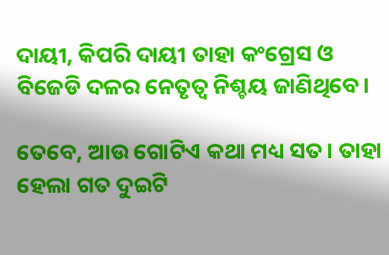ଦାୟୀ, କିପରି ଦାୟୀ ତାହା କଂଗ୍ରେସ ଓ ବିଜେଡି ଦଳର ନେତୃତ୍ୱ ନିଶ୍ଚୟ ଜାଣିଥିବେ।

ତେବେ, ଆଉ ଗୋଟିଏ କଥା ମଧ୍ୟ ସତ। ତାହା ହେଲା ଗତ ଦୁଇଟି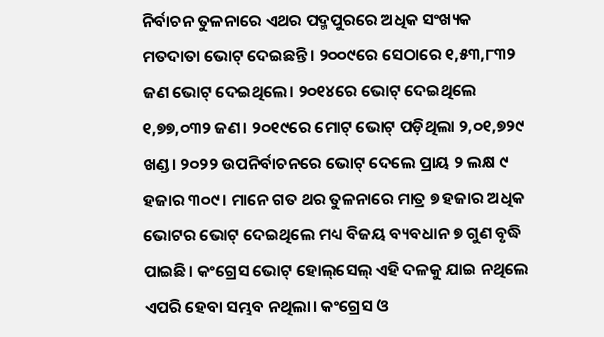ନିର୍ବାଚନ ତୁଳନାରେ ଏଥର ପଦ୍ମପୁରରେ ଅଧିକ ସଂଖ୍ୟକ ମତଦାତା ଭୋଟ୍‌ ଦେଇଛନ୍ତି। ୨୦୦୯ରେ ସେଠାରେ ୧,୫୩,୮୩୨ ଜଣ ଭୋଟ୍‌ ଦେଇଥିଲେ। ୨୦୧୪ରେ ଭୋଟ୍‌ ଦେଇଥିଲେ ୧,୭୭,୦୩୨ ଜଣ। ୨୦୧୯ରେ ମୋଟ୍‌ ଭୋଟ୍‌ ପଡ଼ିଥିଲା ୨,୦୧,୭୨୯ ଖଣ୍ଡ। ୨୦୨୨ ଉପନିର୍ବାଚନରେ ଭୋଟ୍‌ ଦେଲେ ପ୍ରାୟ ୨ ଲକ୍ଷ ୯ ହଜାର ୩୦୯। ମାନେ ଗତ ଥର ତୁଳନାରେ ମାତ୍ର ୭ ହଜାର ଅଧିକ ଭୋଟର ଭୋଟ୍‌ ଦେଇଥିଲେ ମଧ୍ୟ ବିଜୟ ବ୍ୟବଧାନ ୭ ଗୁଣ ବୃଦ୍ଧି ପାଇଛି। କଂଗ୍ରେସ ଭୋଟ୍‌ ହୋଲ୍‌ସେଲ୍‌ ଏହି ଦଳକୁ ଯାଇ ନଥିଲେ ଏପରି ହେବା ସମ୍ଭବ ନଥିଲା। କଂଗ୍ରେସ ଓ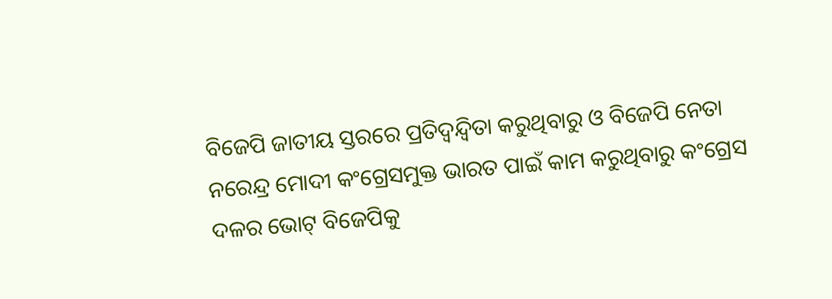ବିଜେପି ଜାତୀୟ ସ୍ତରରେ ପ୍ରତିଦ୍ୱନ୍ଦ୍ୱିତା କରୁଥିବାରୁ ଓ ବିଜେପି ନେତା ନରେନ୍ଦ୍ର ମୋଦୀ କଂଗ୍ରେସମୁକ୍ତ ଭାରତ ପାଇଁ କାମ କରୁଥିବାରୁ କଂଗ୍ରେସ ଦଳର ଭୋଟ୍‌ ବିଜେପିକୁ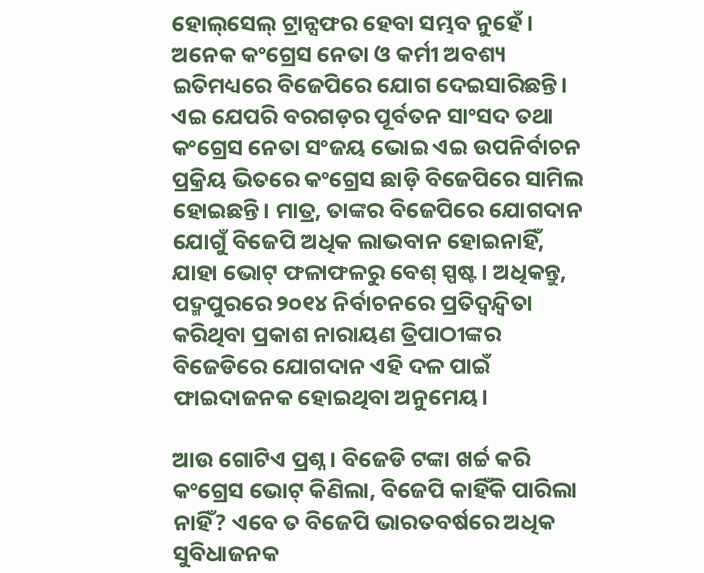ହୋଲ୍‌ସେଲ୍‌ ଟ୍ରାନ୍ସଫର ହେବା ସମ୍ଭବ ନୁହେଁ। ଅନେକ କଂଗ୍ରେସ ନେତା ଓ କର୍ମୀ ଅବଶ୍ୟ ଇତିମଧ୍ୟରେ ବିଜେପିରେ ଯୋଗ ଦେଇସାରିଛନ୍ତି। ଏଇ ଯେପରି ବରଗଡ଼ର ପୂର୍ବତନ ସାଂସଦ ତଥା କଂଗ୍ରେସ ନେତା ସଂଜୟ ଭୋଇ ଏଇ ଉପନିର୍ବାଚନ ପ୍ରକ୍ରିୟ ଭିତରେ କଂଗ୍ରେସ ଛାଡ଼ି ବିଜେପିରେ ସାମିଲ ହୋଇଛନ୍ତି। ମାତ୍ର, ତାଙ୍କର ବିଜେପିରେ ଯୋଗଦାନ ଯୋଗୁଁ ବିଜେପି ଅଧିକ ଲାଭବାନ ହୋଇନାହିଁ, ଯାହା ଭୋଟ୍‌ ଫଳାଫଳରୁ ବେଶ୍‌ ସ୍ପଷ୍ଟ। ଅଧିକନ୍ତୁ, ପଦ୍ମପୁରରେ ୨୦୧୪ ନିର୍ବାଚନରେ ପ୍ରତିଦ୍ୱନ୍ଦ୍ୱିତା କରିଥିବା ପ୍ରକାଶ ନାରାୟଣ ତ୍ରିପାଠୀଙ୍କର ବିଜେଡିରେ ଯୋଗଦାନ ଏହି ଦଳ ପାଇଁ ଫାଇଦାଜନକ ହୋଇଥିବା ଅନୁମେୟ।

ଆଉ ଗୋଟିଏ ପ୍ରଶ୍ନ। ବିଜେଡି ଟଙ୍କା ଖର୍ଚ୍ଚ କରି କଂଗ୍ରେସ ଭୋଟ୍‌ କିଣିଲା, ବିଜେପି କାହିଁକି ପାରିଲା ନାହିଁ? ଏବେ ତ ବିଜେପି ଭାରତବର୍ଷରେ ଅଧିକ ସୁବିଧାଜନକ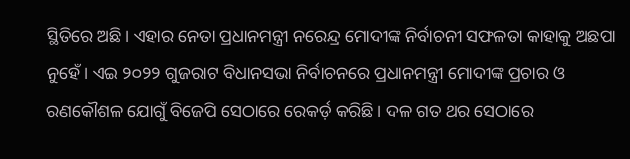ସ୍ଥିତିରେ ଅଛି। ଏହାର ନେତା ପ୍ରଧାନମନ୍ତ୍ରୀ ନରେନ୍ଦ୍ର ମୋଦୀଙ୍କ ନିର୍ବାଚନୀ ସଫଳତା କାହାକୁ ଅଛପା ନୁହେଁ। ଏଇ ୨୦୨୨ ଗୁଜରାଟ ବିଧାନସଭା ନିର୍ବାଚନରେ ପ୍ରଧାନମନ୍ତ୍ରୀ ମୋଦୀଙ୍କ ପ୍ରଚାର ଓ ରଣକୌଶଳ ଯୋଗୁଁ ବିଜେପି ସେଠାରେ ରେକର୍ଡ଼ କରିଛି। ଦଳ ଗତ ଥର ସେଠାରେ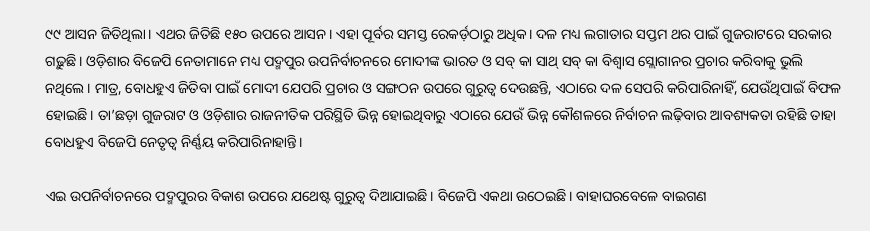୯୯ ଆସନ ଜିତିଥିଲା। ଏଥର ଜିତିଛି ୧୫୦ ଉପରେ ଆସନ। ଏହା ପୂର୍ବର ସମସ୍ତ ରେକର୍ଡ଼ଠାରୁ ଅଧିକ। ଦଳ ମଧ୍ୟ ଲଗାତାର ସପ୍ତମ ଥର ପାଇଁ ଗୁଜରାଟରେ ସରକାର ଗଢ଼ୁଛି। ଓଡ଼ିଶାର ବିଜେପି ନେତାମାନେ ମଧ୍ୟ ପଦ୍ମପୁର ଉପନିର୍ବାଚନରେ ମୋଦୀଙ୍କ ଭାରତ ଓ ସବ୍‌ କା ସାଥ୍‌ ସବ୍‌ କା ବିଶ୍ୱାସ ସ୍ଲୋଗାନର ପ୍ରଚାର କରିବାକୁ ଭୁଲି ନଥିଲେ। ମାତ୍ର, ବୋଧହୁଏ ଜିତିବା ପାଇଁ ମୋଦୀ ଯେପରି ପ୍ରଚାର ଓ ସଙ୍ଗଠନ ଉପରେ ଗୁରୁତ୍ୱ ଦେଉଛନ୍ତି, ଏଠାରେ ଦଳ ସେପରି କରିପାରିନାହିଁ, ଯେଉଁଥିପାଇଁ ବିଫଳ ହୋଇଛି। ତା’ଛଡ଼ା ଗୁଜରାଟ ଓ ଓଡ଼ିଶାର ରାଜନୀତିକ ପରିସ୍ଥିତି ଭିନ୍ନ ହୋଇଥିବାରୁ ଏଠାରେ ଯେଉଁ ଭିନ୍ନ କୌଶଳରେ ନିର୍ବାଚନ ଲଢ଼ିବାର ଆବଶ୍ୟକତା ରହିଛି ତାହା ବୋଧହୁଏ ବିଜେପି ନେତୃତ୍ୱ ନିର୍ଣ୍ଣୟ କରିପାରିନାହାନ୍ତି।

ଏଇ ଉପନିର୍ବାଚନରେ ପଦ୍ମପୁରର ବିକାଶ ଉପରେ ଯଥେଷ୍ଟ ଗୁରୁତ୍ୱ ଦିଆଯାଇଛି। ବିଜେପି ଏକଥା ଉଠେଇଛି। ବାହାଘରବେଳେ ବାଇଗଣ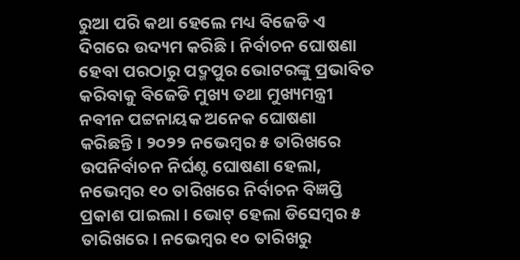ରୁଆ ପରି କଥା ହେଲେ ମଧ୍ୟ ବିଜେଡି ଏ ଦିଗରେ ଉଦ୍ୟମ କରିଛି। ନିର୍ବାଚନ ଘୋଷଣା ହେବା ପରଠାରୁ ପଦ୍ମପୁର ଭୋଟରଙ୍କୁ ପ୍ରଭାବିତ କରିବାକୁ ବିଜେଡି ମୁଖ୍ୟ ତଥା ମୁଖ୍ୟମନ୍ତ୍ରୀ ନବୀନ ପଟ୍ଟନାୟକ ଅନେକ ଘୋଷଣା କରିଛନ୍ତି। ୨୦୨୨ ନଭେମ୍ବର ୫ ତାରିଖରେ ଉପନିର୍ବାଚନ ନିର୍ଘଣ୍ଟ ଘୋଷଣା ହେଲା, ନଭେମ୍ବର ୧୦ ତାରିଖରେ ନିର୍ବାଚନ ବିଜ୍ଞପ୍ତି ପ୍ରକାଶ ପାଇଲା। ଭୋଟ୍‌ ହେଲା ଡିସେମ୍ବର ୫ ତାରିଖରେ। ନଭେମ୍ବର ୧୦ ତାରିଖରୁ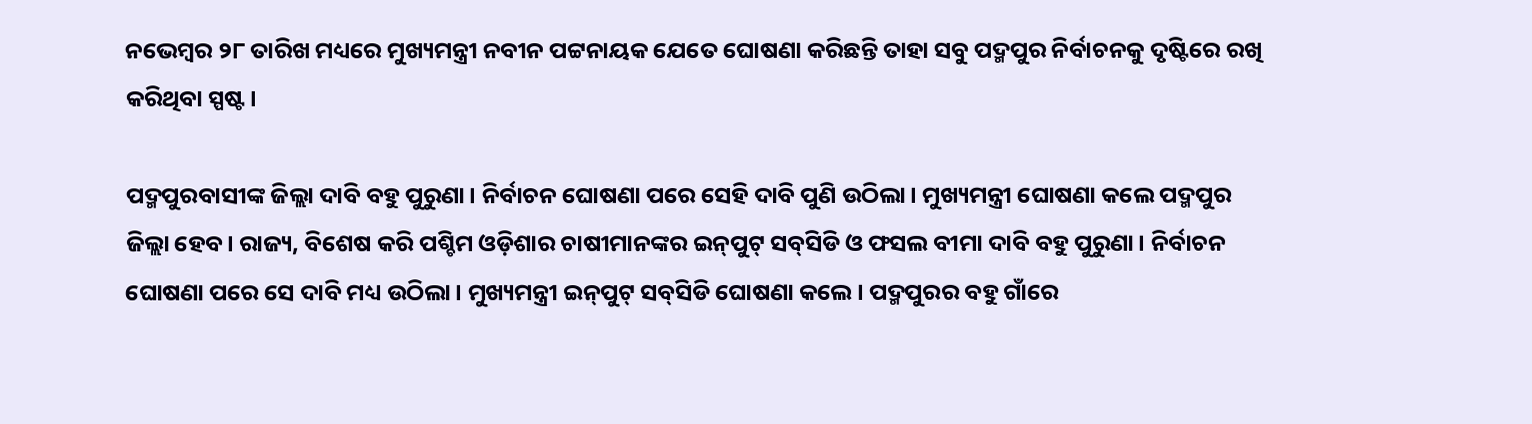ନଭେମ୍ବର ୨୮ ତାରିଖ ମଧ୍ୟରେ ମୁଖ୍ୟମନ୍ତ୍ରୀ ନବୀନ ପଟ୍ଟନାୟକ ଯେତେ ଘୋଷଣା କରିଛନ୍ତି ତାହା ସବୁ ପଦ୍ମପୁର ନିର୍ବାଚନକୁ ଦୃଷ୍ଟିରେ ରଖି କରିଥିବା ସ୍ପଷ୍ଟ।

ପଦ୍ମପୁରବାସୀଙ୍କ ଜିଲ୍ଲା ଦାବି ବହୁ ପୁରୁଣା। ନିର୍ବାଚନ ଘୋଷଣା ପରେ ସେହି ଦାବି ପୁଣି ଉଠିଲା। ମୁଖ୍ୟମନ୍ତ୍ରୀ ଘୋଷଣା କଲେ ପଦ୍ମପୁର ଜିଲ୍ଲା ହେବ। ରାଜ୍ୟ, ବିଶେଷ କରି ପଶ୍ଚିମ ଓଡ଼ିଶାର ଚାଷୀମାନଙ୍କର ଇନ୍‌ପୁଟ୍‌ ସବ୍‌ସିଡି ଓ ଫସଲ ବୀମା ଦାବି ବହୁ ପୁରୁଣା। ନିର୍ବାଚନ ଘୋଷଣା ପରେ ସେ ଦାବି ମଧ୍ୟ ଉଠିଲା। ମୁଖ୍ୟମନ୍ତ୍ରୀ ଇନ୍‌ପୁଟ୍‌ ସବ୍‌ସିଡି ଘୋଷଣା କଲେ। ପଦ୍ମପୁରର ବହୁ ଗାଁରେ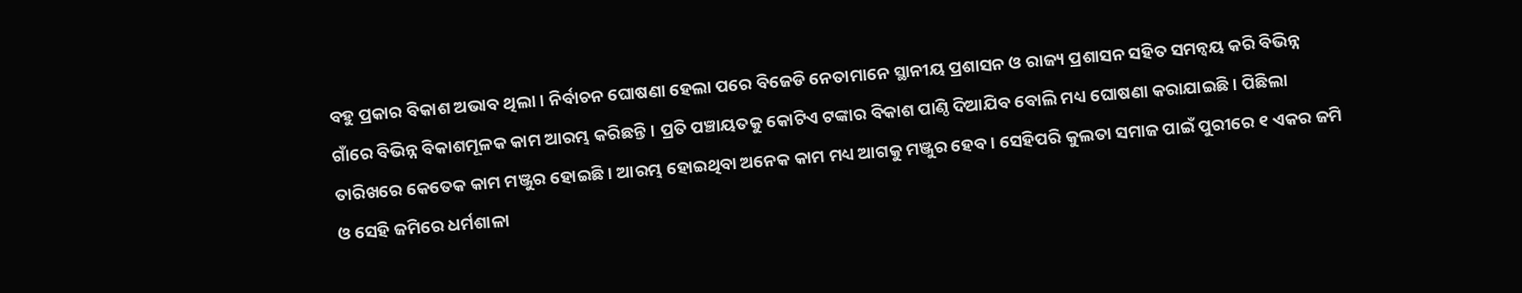ବହୁ ପ୍ରକାର ବିକାଶ ଅଭାବ ଥିଲା। ନିର୍ବାଚନ ଘୋଷଣା ହେଲା ପରେ ବିଜେଡି ନେତାମାନେ ସ୍ଥାନୀୟ ପ୍ରଶାସନ ଓ ରାଜ୍ୟ ପ୍ରଶାସନ ସହିତ ସମନ୍ୱୟ କରି ବିଭିନ୍ନ ଗାଁରେ ବିଭିନ୍ନ ବିକାଶମୂଳକ କାମ ଆରମ୍ଭ କରିଛନ୍ତି। ପ୍ରତି ପଞ୍ଚାୟତକୁ କୋଟିଏ ଟଙ୍କାର ବିକାଶ ପାଣ୍ଠି ଦିଆଯିବ ବୋଲି ମଧ୍ୟ ଘୋଷଣା କରାଯାଇଛି। ପିଛିଲା ତାରିଖରେ କେତେକ କାମ ମଞ୍ଜୁର ହୋଇଛି। ଆରମ୍ଭ ହୋଇଥିବା ଅନେକ କାମ ମଧ୍ୟ ଆଗକୁ ମଞ୍ଜୁର ହେବ। ସେହିପରି କୁଲତା ସମାଜ ପାଇଁ ପୁରୀରେ ୧ ଏକର ଜମି ଓ ସେହି ଜମିରେ ଧର୍ମଶାଳା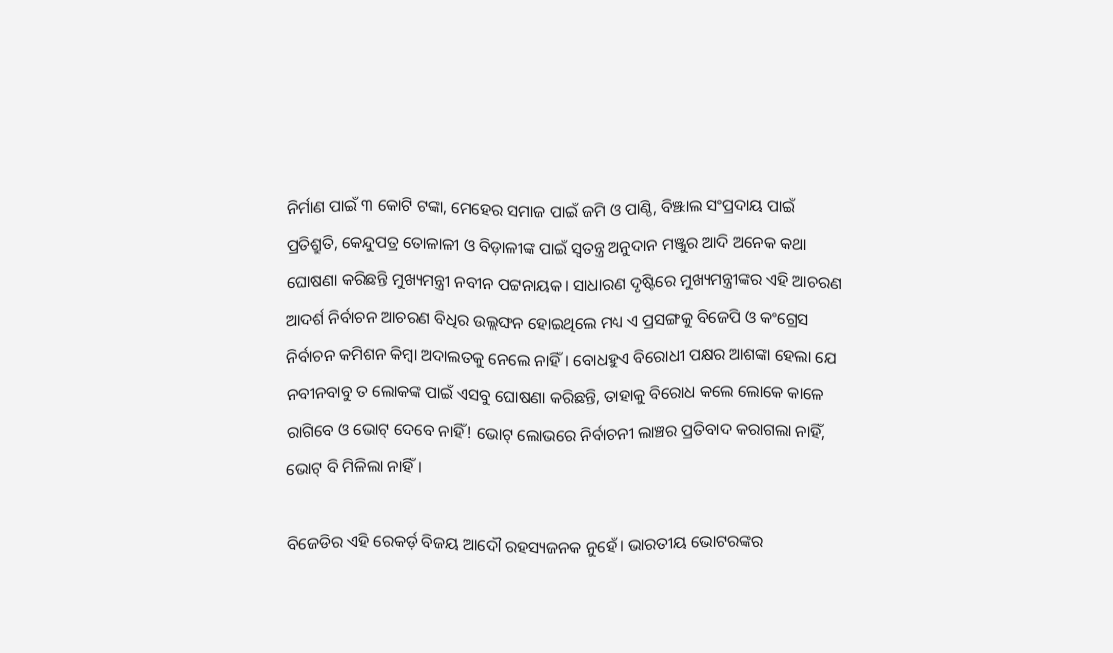ନିର୍ମାଣ ପାଇଁ ୩ କୋଟି ଟଙ୍କା, ମେହେର ସମାଜ ପାଇଁ ଜମି ଓ ପାଣ୍ଠି, ବିଞ୍ଝାଲ ସଂପ୍ରଦାୟ ପାଇଁ ପ୍ରତିଶ୍ରୁତି, କେନ୍ଦୁପତ୍ର ତୋଳାଳୀ ଓ ବିଡ଼ାଳୀଙ୍କ ପାଇଁ ସ୍ୱତନ୍ତ୍ର ଅନୁଦାନ ମଞ୍ଜୁର ଆଦି ଅନେକ କଥା ଘୋଷଣା କରିଛନ୍ତି ମୁଖ୍ୟମନ୍ତ୍ରୀ ନବୀନ ପଟ୍ଟନାୟକ। ସାଧାରଣ ଦୃଷ୍ଟିରେ ମୁଖ୍ୟମନ୍ତ୍ରୀଙ୍କର ଏହି ଆଚରଣ ଆଦର୍ଶ ନିର୍ବାଚନ ଆଚରଣ ବିଧିର ଉଲ୍ଲଙ୍ଘନ ହୋଇଥିଲେ ମଧ୍ୟ ଏ ପ୍ରସଙ୍ଗକୁ ବିଜେପି ଓ କଂଗ୍ରେସ ନିର୍ବାଚନ କମିଶନ କିମ୍ବା ଅଦାଲତକୁ ନେଲେ ନାହିଁ। ବୋଧହୁଏ ବିରୋଧୀ ପକ୍ଷର ଆଶଙ୍କା ହେଲା ଯେ ନବୀନବାବୁ ତ ଲୋକଙ୍କ ପାଇଁ ଏସବୁ ଘୋଷଣା କରିଛନ୍ତି, ତାହାକୁ ବିରୋଧ କଲେ ଲୋକେ କାଳେ ରାଗିବେ ଓ ଭୋଟ୍‌ ଦେବେ ନାହିଁ! ଭୋଟ୍‌ ଲୋଭରେ ନିର୍ବାଚନୀ ଲାଞ୍ଚର ପ୍ରତିବାଦ କରାଗଲା ନାହିଁ, ଭୋଟ୍‌ ବି ମିଳିଲା ନାହିଁ।

ବିଜେଡିର ଏହି ରେକର୍ଡ଼ ବିଜୟ ଆଦୌ ରହସ୍ୟଜନକ ନୁହେଁ। ଭାରତୀୟ ଭୋଟରଙ୍କର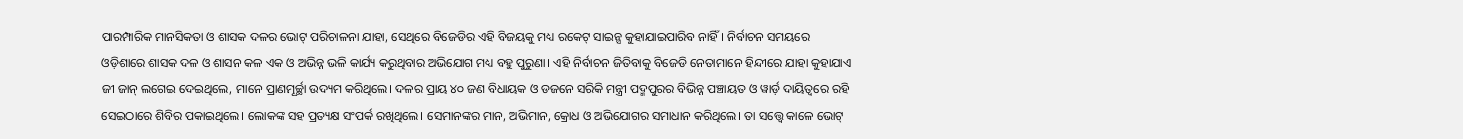ପାରମ୍ପାରିକ ମାନସିକତା ଓ ଶାସକ ଦଳର ଭୋଟ୍‌ ପରିଚାଳନା ଯାହା, ସେଥିରେ ବିଜେଡିର ଏହି ବିଜୟକୁ ମଧ୍ୟ ରକେଟ୍‌ ସାଇନ୍ସ କୁହାଯାଇପାରିବ ନାହିଁ। ନିର୍ବାଚନ ସମୟରେ ଓଡ଼ିଶାରେ ଶାସକ ଦଳ ଓ ଶାସନ କଳ ଏକ ଓ ଅଭିନ୍ନ ଭଳି କାର୍ଯ୍ୟ କରୁଥିବାର ଅଭିଯୋଗ ମଧ୍ୟ ବହୁ ପୁରୁଣା। ଏହି ନିର୍ବାଚନ ଜିତିବାକୁ ବିଜେଡି ନେତାମାନେ ହିନ୍ଦୀରେ ଯାହା କୁହାଯାଏ ଜୀ ଜାନ୍ ଲଗେଇ ଦେଇଥିଲେ, ମାନେ ପ୍ରାଣମୂର୍ଚ୍ଛା ଉଦ୍ୟମ କରିଥିଲେ। ଦଳର ପ୍ରାୟ ୪୦ ଜଣ ବିଧାୟକ ଓ ଡଜନେ ସରିକି ମନ୍ତ୍ରୀ ପଦ୍ମପୁରର ବିଭିନ୍ନ ପଞ୍ଚାୟତ ଓ ୱାର୍ଡ଼ ଦାୟିତ୍ୱରେ ରହି ସେଇଠାରେ ଶିବିର ପକାଇଥିଲେ। ଲୋକଙ୍କ ସହ ପ୍ରତ୍ୟକ୍ଷ ସଂପର୍କ ରଖିଥିଲେ। ସେମାନଙ୍କର ମାନ, ଅଭିମାନ, କ୍ରୋଧ ଓ ଅଭିଯୋଗର ସମାଧାନ କରିଥିଲେ। ତା ସତ୍ତ୍ୱେ କାଳେ ଭୋଟ୍‌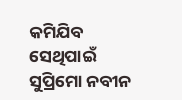କମିଯିବ ସେଥିପାଇଁ ସୁପ୍ରିମୋ ନବୀନ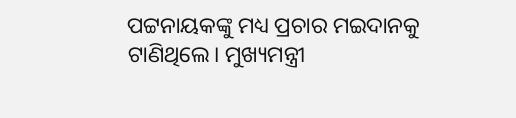ପଟ୍ଟନାୟକଙ୍କୁ ମଧ୍ୟ ପ୍ରଚାର ମଇଦାନକୁ ଟାଣିଥିଲେ। ମୁଖ୍ୟମନ୍ତ୍ରୀ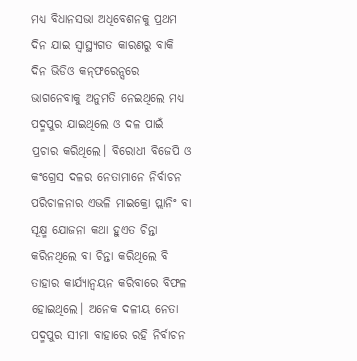ମଧ୍ୟ ବିଧାନସଭା ଅଧିବେଶନକୁ ପ୍ରଥମ ଦିନ ଯାଇ ସ୍ୱାସ୍ଥ୍ୟଗତ କାରଣରୁ ବାକି ଦିନ ଭିଡିଓ କନ୍‌ଫରେନ୍ସରେ ଭାଗନେବାକୁ ଅନୁମତି ନେଇଥିଲେ ମଧ୍ୟ ପଦ୍ମପୁର ଯାଇଥିଲେ ଓ ଦଳ ପାଇଁ ପ୍ରଚାର କରିଥିଲେ। ବିରୋଧୀ ବିଜେପି ଓ କଂଗ୍ରେସ ଦଳର ନେତାମାନେ ନିର୍ବାଚନ ପରିଚାଳନାର ଏଭଳି ମାଇକ୍ରୋ ପ୍ଲାନିଂ ବା ସୂକ୍ଷ୍ମ ଯୋଜନା କଥା ହୁଏତ ଚିନ୍ତା କରିନଥିଲେ ବା ଚିନ୍ତା କରିଥିଲେ ବି ତାହାର କାର୍ଯ୍ୟାନ୍ୱୟନ କରିବାରେ ବିଫଳ ହୋଇଥିଲେ। ଅନେକ ଦଳୀୟ ନେତା ପଦ୍ମପୁର ସୀମା ବାହାରେ ରହି ନିର୍ବାଚନ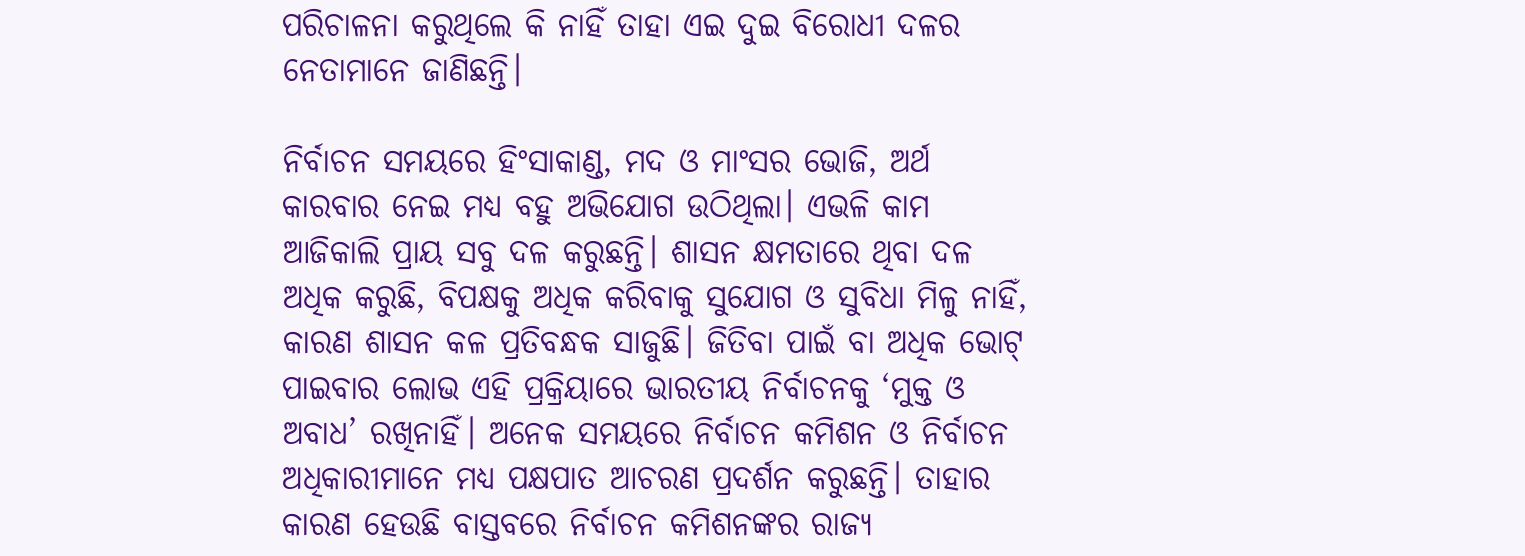ପରିଚାଳନା କରୁଥିଲେ କି ନାହିଁ ତାହା ଏଇ ଦୁଇ ବିରୋଧୀ ଦଳର ନେତାମାନେ ଜାଣିଛନ୍ତି।

ନିର୍ବାଚନ ସମୟରେ ହିଂସାକାଣ୍ଡ, ମଦ ଓ ମାଂସର ଭୋଜି, ଅର୍ଥ କାରବାର ନେଇ ମଧ୍ୟ ବହୁ ଅଭିଯୋଗ ଉଠିଥିଲା। ଏଭଳି କାମ ଆଜିକାଲି ପ୍ରାୟ ସବୁ ଦଳ କରୁଛନ୍ତି। ଶାସନ କ୍ଷମତାରେ ଥିବା ଦଳ ଅଧିକ କରୁଛି, ବିପକ୍ଷକୁ ଅଧିକ କରିବାକୁ ସୁଯୋଗ ଓ ସୁବିଧା ମିଳୁ ନାହିଁ, କାରଣ ଶାସନ କଳ ପ୍ରତିବନ୍ଧକ ସାଜୁଛି। ଜିତିବା ପାଇଁ ବା ଅଧିକ ଭୋଟ୍‌ ପାଇବାର ଲୋଭ ଏହି ପ୍ରକ୍ରିୟାରେ ଭାରତୀୟ ନିର୍ବାଚନକୁ ‘ମୁକ୍ତ ଓ ଅବାଧ’ ରଖିନାହିଁ। ଅନେକ ସମୟରେ ନିର୍ବାଚନ କମିଶନ ଓ ନିର୍ବାଚନ ଅଧିକାରୀମାନେ ମଧ୍ୟ ପକ୍ଷପାତ ଆଚରଣ ପ୍ରଦର୍ଶନ କରୁଛନ୍ତି। ତାହାର କାରଣ ହେଉଛି ବାସ୍ତବରେ ନିର୍ବାଚନ କମିଶନଙ୍କର ରାଜ୍ୟ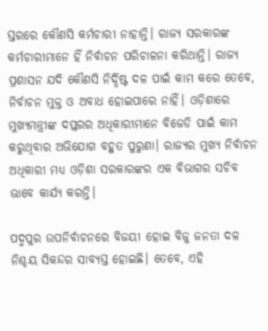ସ୍ତରରେ କୌଣସି କର୍ମଚାରୀ ନାହାନ୍ତି। ରାଜ୍ୟ ସରକାରଙ୍କ କର୍ମଚାରୀମାନେ ହିଁ ନିର୍ବାଚନ ପରିଚାଳନା କରିଥାନ୍ତି। ରାଜ୍ୟ ପ୍ରଶାସନ ଯଦି କୌଣସି ନିର୍ଦ୍ଦିଷ୍ଟ ଦଳ ପାଇଁ କାମ କରେ ତେବେ, ନିର୍ବାଚନ ମୁକ୍ତ ଓ ଅବାଧ ହୋଇପାରେ ନାହିଁ। ଓଡ଼ିଶାରେ ମୁଖ୍ୟମନ୍ତ୍ରୀଙ୍କ ଦପ୍ତରର ଅଧିକାରୀମାନେ ବିଜେଡି ପାଇଁ କାମ କରୁଥିବାର ଅଭିଯୋଗ ବହୁତ ପୁରୁଣା। ରାଜ୍ୟର ମୁଖ୍ୟ ନିର୍ବାଚନ ଅଧିକାରୀ ମଧ୍ୟ ଓଡ଼ିଶା ସରକାରଙ୍କର ଏକ ବିଭାଗର ସଚିବ ଭାବେ କାର୍ଯ୍ୟ କରନ୍ତି।

ପଦ୍ମପୁର ଉପନିର୍ବାଚନରେ ବିଜୟୀ ହୋଇ ବିଜୁ ଜନତା ଦଳ ନିଶ୍ଚୟ ସିକନ୍ଦର ସାବ୍ୟସ୍ତ ହୋଇଛି। ତେବେ, ଏହି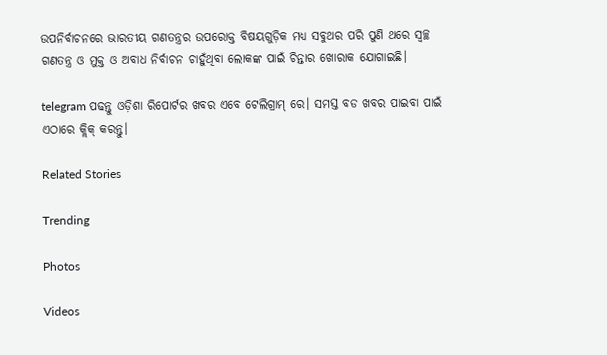ଉପନିର୍ବାଚନରେ ଭାରତୀୟ ଗଣତନ୍ତ୍ରର ଉପରୋକ୍ତ ବିଷୟଗୁଡ଼ିକ ମଧ୍ୟ ସବୁଥର ପରି ପୁଣି ଥରେ ସ୍ୱଚ୍ଛ ଗଣତନ୍ତ୍ର ଓ ମୁକ୍ତ ଓ ଅବାଧ ନିର୍ବାଚନ ଚାହୁଁଥିବା ଲୋକଙ୍କ ପାଇଁ ଚିନ୍ତାର ଖୋରାକ ଯୋଗାଇଛି।

telegram ପଢନ୍ତୁ ଓଡ଼ିଶା ରିପୋର୍ଟର ଖବର ଏବେ ଟେଲିଗ୍ରାମ୍ ରେ। ସମସ୍ତ ବଡ ଖବର ପାଇବା ପାଇଁ ଏଠାରେ କ୍ଲିକ୍ କରନ୍ତୁ।

Related Stories

Trending

Photos

Videos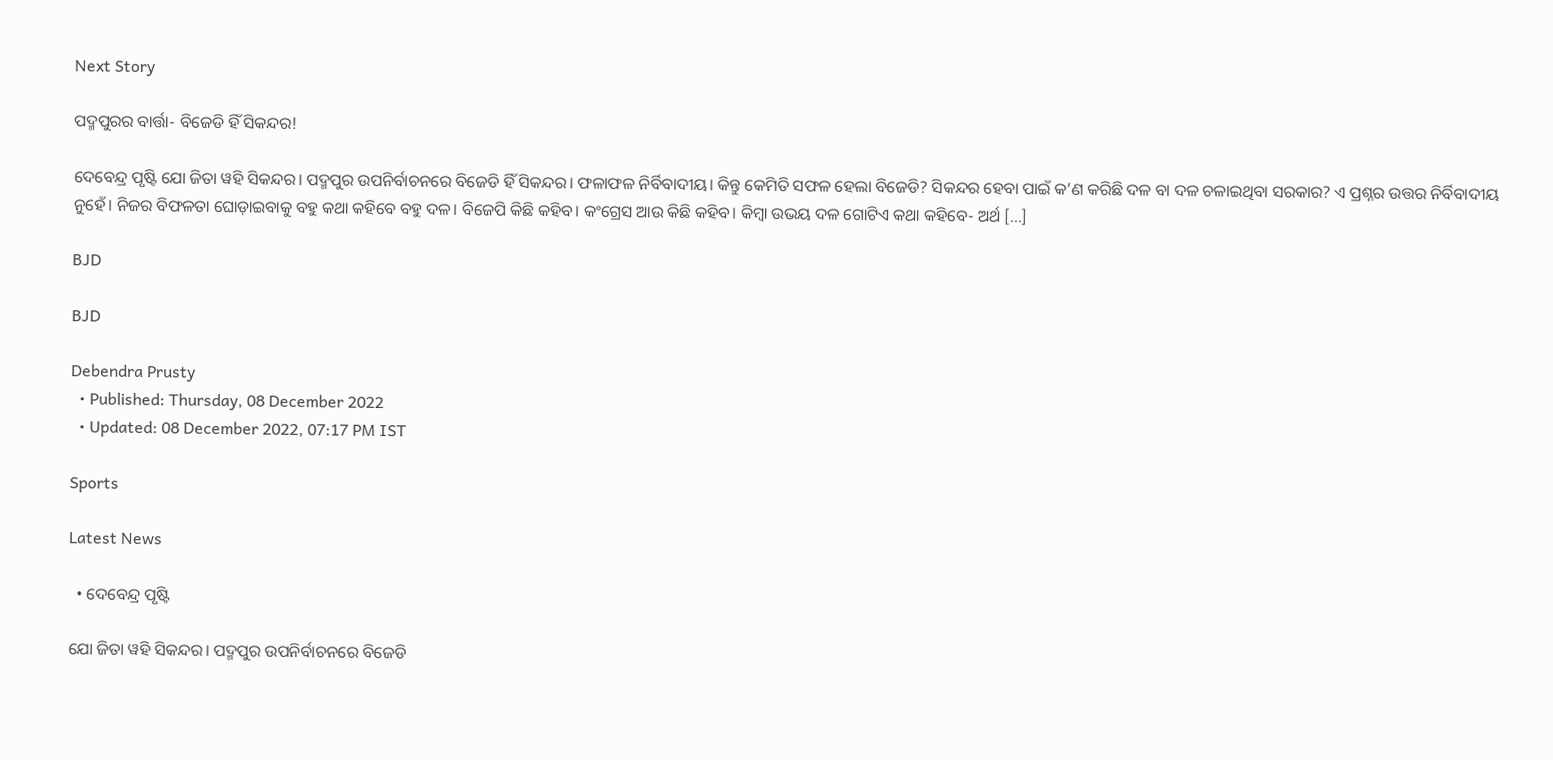Next Story

ପଦ୍ମପୁରର ବାର୍ତ୍ତା- ବିଜେଡି ହିଁ ସିକନ୍ଦର!

ଦେବେନ୍ଦ୍ର ପୃଷ୍ଟି ଯୋ ଜିତା ୱହି ସିକନ୍ଦର। ପଦ୍ମପୁର ଉପନିର୍ବାଚନରେ ବିଜେଡି ହିଁ ସିକନ୍ଦର। ଫଳାଫଳ ନିର୍ବିବାଦୀୟ। କିନ୍ତୁ କେମିତି ସଫଳ ହେଲା ବିଜେଡି? ସିକନ୍ଦର ହେବା ପାଇଁ କ’ଣ କରିଛି ଦଳ ବା ଦଳ ଚଳାଇଥିବା ସରକାର? ଏ ପ୍ରଶ୍ନର ଉତ୍ତର ନିର୍ବିବାଦୀୟ ନୁହେଁ। ନିଜର ବିଫଳତା ଘୋଡ଼ାଇବାକୁ ବହୁ କଥା କହିବେ ବହୁ ଦଳ। ବିଜେପି କିଛି କହିବ। କଂଗ୍ରେସ ଆଉ କିଛି କହିବ। କିମ୍ବା ଉଭୟ ଦଳ ଗୋଟିଏ କଥା କହିବେ- ଅର୍ଥ […]

BJD

BJD

Debendra Prusty
  • Published: Thursday, 08 December 2022
  • Updated: 08 December 2022, 07:17 PM IST

Sports

Latest News

  • ଦେବେନ୍ଦ୍ର ପୃଷ୍ଟି

ଯୋ ଜିତା ୱହି ସିକନ୍ଦର। ପଦ୍ମପୁର ଉପନିର୍ବାଚନରେ ବିଜେଡି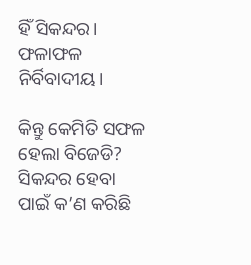ହିଁ ସିକନ୍ଦର। ଫଳାଫଳ ନିର୍ବିବାଦୀୟ।

କିନ୍ତୁ କେମିତି ସଫଳ ହେଲା ବିଜେଡି? ସିକନ୍ଦର ହେବା ପାଇଁ କ’ଣ କରିଛି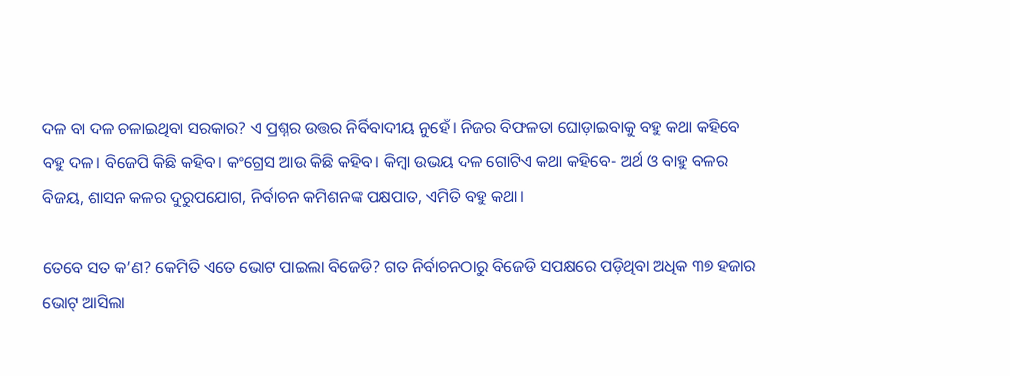ଦଳ ବା ଦଳ ଚଳାଇଥିବା ସରକାର? ଏ ପ୍ରଶ୍ନର ଉତ୍ତର ନିର୍ବିବାଦୀୟ ନୁହେଁ। ନିଜର ବିଫଳତା ଘୋଡ଼ାଇବାକୁ ବହୁ କଥା କହିବେ ବହୁ ଦଳ। ବିଜେପି କିଛି କହିବ। କଂଗ୍ରେସ ଆଉ କିଛି କହିବ। କିମ୍ବା ଉଭୟ ଦଳ ଗୋଟିଏ କଥା କହିବେ- ଅର୍ଥ ଓ ବାହୁ ବଳର ବିଜୟ, ଶାସନ କଳର ଦୁରୁପଯୋଗ, ନିର୍ବାଚନ କମିଶନଙ୍କ ପକ୍ଷପାତ, ଏମିତି ବହୁ କଥା।

ତେବେ ସତ କ’ଣ? କେମିତି ଏତେ ଭୋଟ ପାଇଲା ବିଜେଡି? ଗତ ନିର୍ବାଚନଠାରୁ ବିଜେଡି ସପକ୍ଷରେ ପଡ଼ିଥିବା ଅଧିକ ୩୭ ହଜାର ଭୋଟ୍‌ ଆସିଲା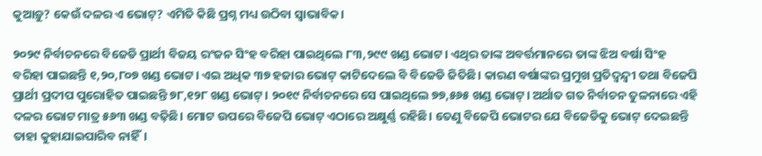କୁଆଡ଼ୁ? କେଉଁ ଦଳର ଏ ଭୋଟ୍‌? ଏମିତି କିଛି ପ୍ରଶ୍ନ ମଧ୍ୟ ଉଠିବା ସ୍ୱାଭାବିକ।

୨୦୨୯ ନିର୍ବାଚନରେ ବିଜେଡି ପ୍ରାର୍ଥୀ ବିଜୟ ରଂଜନ ସିଂହ ବରିହା ପାଇଥିଲେ ୮୩,୨୯୯ ଖଣ୍ଡ ଭୋଟ। ଏଥିର ତାଙ୍କ ଅବର୍ତ୍ତମାନରେ ତାଙ୍କ ଝିଅ ବର୍ଷା ସିଂହ ବରିହା ପାଇଛନ୍ତି ୧,୨୦,୮୦୭ ଖଣ୍ଡ ଭୋଟ। ଏଇ ଅଧିକ ୩୭ ହଜାର ଭୋଟ୍‌ କାଟିଦେଲେ ବି ବିଜେଡି ଜିତିଛି। କାରଣ ବର୍ଷାଙ୍କର ପ୍ରମୁଖ ପ୍ରତିଦ୍ୱନ୍ଦ୍ୱୀ ତଥା ବିଜେପି ପ୍ରାର୍ଥୀ ପ୍ରଦୀପ ପୁରୋହିତ ପାଇଛନ୍ତି ୭୮,୧୨୮ ଖଣ୍ଡ ଭୋଟ୍‌। ୨୦୧୯ ନିର୍ବାଚନରେ ସେ ପାଇଥିଲେ ୭୭,୫୬୫ ଖଣ୍ଡ ଭୋଟ୍‌। ଅର୍ଥାତ ଗତ ନିର୍ବାଚନ ତୁଳନାରେ ଏହି ଦଳର ଭୋଟ ମାତ୍ର ୫୬୩ ଖଣ୍ଡ ବଢ଼ିଛି। ମୋଟ ଉପରେ ବିଜେପି ଭୋଟ୍‌ ଏଠାରେ ଅକ୍ଷୁର୍ଣ୍ଣ ରହିଛି। ତେଣୁ ବିଜେପି ଭୋଟର ଯେ ବିଜେଡିକୁ ଭୋଟ୍‌ ଦେଇଛନ୍ତି ତାହା କୁହାଯାଇପାରିବ ନାହିଁ।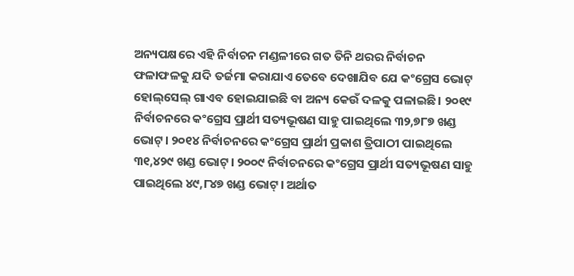ଅନ୍ୟପକ୍ଷରେ ଏହି ନିର୍ବାଚନ ମଣ୍ଡଳୀରେ ଗତ ତିନି ଥରର ନିର୍ବାଚନ ଫଳାଫଳକୁ ଯଦି ତର୍ଜମା କରାଯାଏ ତେବେ ଦେଖାଯିବ ଯେ କଂଗ୍ରେସ ଭୋଟ୍‌ ହୋଲ୍‌ସେଲ୍‌ ଗାଏବ ହୋଇଯାଇଛି ବା ଅନ୍ୟ କେଉଁ ଦଳକୁ ପଳାଇଛି। ୨୦୧୯ ନିର୍ବାଚନରେ କଂଗ୍ରେସ ପ୍ରାର୍ଥୀ ସତ୍ୟଭୂଷଣ ସାହୁ ପାଇଥିଲେ ୩୨,୭୮୭ ଖଣ୍ଡ ଭୋଟ୍‌। ୨୦୧୪ ନିର୍ବାଚନରେ କଂଗ୍ରେସ ପ୍ରାର୍ଥୀ ପ୍ରକାଶ ତ୍ରିପାଠୀ ପାଇଥିଲେ ୩୧,୪୨୯ ଖଣ୍ଡ ଭୋଟ୍‌। ୨୦୦୯ ନିର୍ବାଚନରେ କଂଗ୍ରେସ ପ୍ରାର୍ଥୀ ସତ୍ୟଭୂଷଣ ସାହୁ ପାଇଥିଲେ ୪୯,୮୪୭ ଖଣ୍ଡ ଭୋଟ୍‌। ଅର୍ଥାତ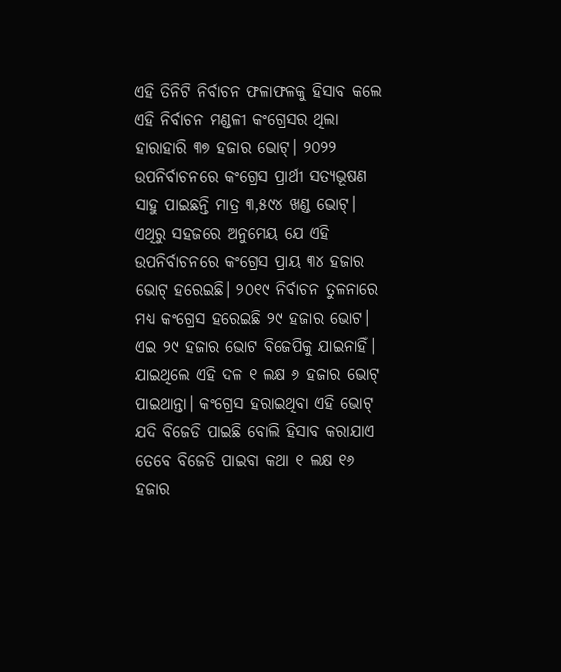ଏହି ତିନିଟି ନିର୍ବାଚନ ଫଳାଫଳକୁ ହିସାବ କଲେ ଏହି ନିର୍ବାଚନ ମଣ୍ଡଳୀ କଂଗ୍ରେସର ଥିଲା ହାରାହାରି ୩୭ ହଜାର ଭୋଟ୍‌। ୨୦୨୨ ଉପନିର୍ବାଚନରେ କଂଗ୍ରେସ ପ୍ରାର୍ଥୀ ସତ୍ୟଭୂଷଣ ସାହୁ ପାଇଛନ୍ତି ମାତ୍ର ୩,୫୯୪ ଖଣ୍ଡ ଭୋଟ୍‌। ଏଥିରୁ ସହଜରେ ଅନୁମେୟ ଯେ ଏହି ଉପନିର୍ବାଚନରେ କଂଗ୍ରେସ ପ୍ରାୟ ୩୪ ହଜାର ଭୋଟ୍‌ ହରେଇଛି। ୨୦୧୯ ନିର୍ବାଚନ ତୁଳନାରେ ମଧ୍ୟ କଂଗ୍ରେସ ହରେଇଛି ୨୯ ହଜାର ଭୋଟ। ଏଇ ୨୯ ହଜାର ଭୋଟ ବିଜେପିକୁ ଯାଇନାହିଁ। ଯାଇଥିଲେ ଏହି ଦଳ ୧ ଲକ୍ଷ ୬ ହଜାର ଭୋଟ୍‌ ପାଇଥାନ୍ତା। କଂଗ୍ରେସ ହରାଇଥିବା ଏହି ଭୋଟ୍‌ ଯଦି ବିଜେଡି ପାଇଛି ବୋଲି ହିସାବ କରାଯାଏ ତେବେ ବିଜେଡି ପାଇବା କଥା ୧ ଲକ୍ଷ ୧୬ ହଜାର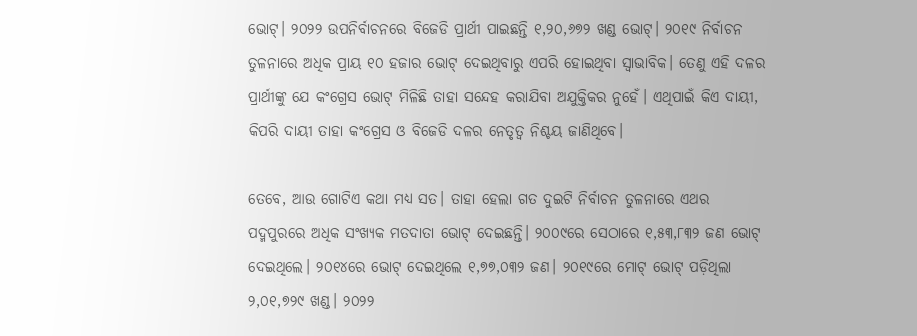ଭୋଟ୍‌। ୨୦୨୨ ଉପନିର୍ବାଚନରେ ବିଜେଡି ପ୍ରାର୍ଥୀ ପାଇଛନ୍ତି ୧,୨୦,୬୭୨ ଖଣ୍ଡ ଭୋଟ୍‌। ୨୦୧୯ ନିର୍ବାଚନ ତୁଳନାରେ ଅଧିକ ପ୍ରାୟ ୧୦ ହଜାର ଭୋଟ୍‌ ଦେଇଥିବାରୁ ଏପରି ହୋଇଥିବା ସ୍ୱାଭାବିକ। ତେଣୁ ଏହି ଦଳର ପ୍ରାର୍ଥୀଙ୍କୁ ଯେ କଂଗ୍ରେସ ଭୋଟ୍‌ ମିଳିଛି ତାହା ସନ୍ଦେହ କରାଯିବା ଅଯୁକ୍ତିକର ନୁହେଁ। ଏଥିପାଇଁ କିଏ ଦାୟୀ, କିପରି ଦାୟୀ ତାହା କଂଗ୍ରେସ ଓ ବିଜେଡି ଦଳର ନେତୃତ୍ୱ ନିଶ୍ଚୟ ଜାଣିଥିବେ।

ତେବେ, ଆଉ ଗୋଟିଏ କଥା ମଧ୍ୟ ସତ। ତାହା ହେଲା ଗତ ଦୁଇଟି ନିର୍ବାଚନ ତୁଳନାରେ ଏଥର ପଦ୍ମପୁରରେ ଅଧିକ ସଂଖ୍ୟକ ମତଦାତା ଭୋଟ୍‌ ଦେଇଛନ୍ତି। ୨୦୦୯ରେ ସେଠାରେ ୧,୫୩,୮୩୨ ଜଣ ଭୋଟ୍‌ ଦେଇଥିଲେ। ୨୦୧୪ରେ ଭୋଟ୍‌ ଦେଇଥିଲେ ୧,୭୭,୦୩୨ ଜଣ। ୨୦୧୯ରେ ମୋଟ୍‌ ଭୋଟ୍‌ ପଡ଼ିଥିଲା ୨,୦୧,୭୨୯ ଖଣ୍ଡ। ୨୦୨୨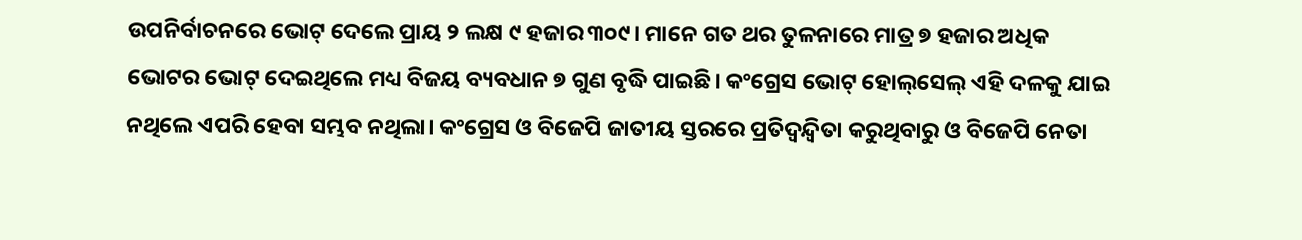ଉପନିର୍ବାଚନରେ ଭୋଟ୍‌ ଦେଲେ ପ୍ରାୟ ୨ ଲକ୍ଷ ୯ ହଜାର ୩୦୯। ମାନେ ଗତ ଥର ତୁଳନାରେ ମାତ୍ର ୭ ହଜାର ଅଧିକ ଭୋଟର ଭୋଟ୍‌ ଦେଇଥିଲେ ମଧ୍ୟ ବିଜୟ ବ୍ୟବଧାନ ୭ ଗୁଣ ବୃଦ୍ଧି ପାଇଛି। କଂଗ୍ରେସ ଭୋଟ୍‌ ହୋଲ୍‌ସେଲ୍‌ ଏହି ଦଳକୁ ଯାଇ ନଥିଲେ ଏପରି ହେବା ସମ୍ଭବ ନଥିଲା। କଂଗ୍ରେସ ଓ ବିଜେପି ଜାତୀୟ ସ୍ତରରେ ପ୍ରତିଦ୍ୱନ୍ଦ୍ୱିତା କରୁଥିବାରୁ ଓ ବିଜେପି ନେତା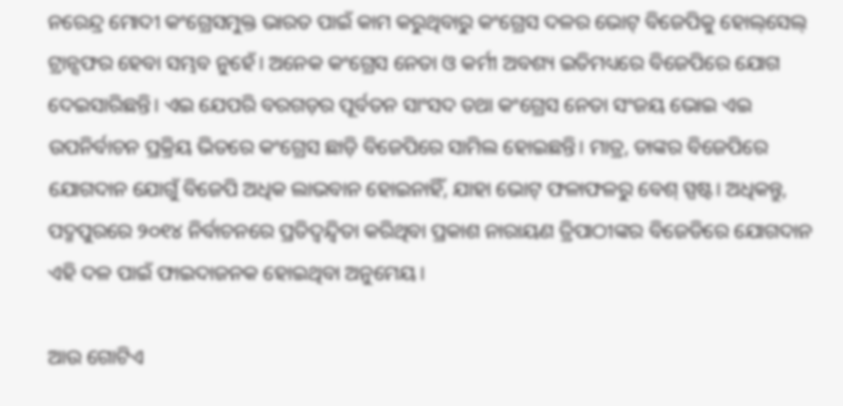ନରେନ୍ଦ୍ର ମୋଦୀ କଂଗ୍ରେସମୁକ୍ତ ଭାରତ ପାଇଁ କାମ କରୁଥିବାରୁ କଂଗ୍ରେସ ଦଳର ଭୋଟ୍‌ ବିଜେପିକୁ ହୋଲ୍‌ସେଲ୍‌ ଟ୍ରାନ୍ସଫର ହେବା ସମ୍ଭବ ନୁହେଁ। ଅନେକ କଂଗ୍ରେସ ନେତା ଓ କର୍ମୀ ଅବଶ୍ୟ ଇତିମଧ୍ୟରେ ବିଜେପିରେ ଯୋଗ ଦେଇସାରିଛନ୍ତି। ଏଇ ଯେପରି ବରଗଡ଼ର ପୂର୍ବତନ ସାଂସଦ ତଥା କଂଗ୍ରେସ ନେତା ସଂଜୟ ଭୋଇ ଏଇ ଉପନିର୍ବାଚନ ପ୍ରକ୍ରିୟ ଭିତରେ କଂଗ୍ରେସ ଛାଡ଼ି ବିଜେପିରେ ସାମିଲ ହୋଇଛନ୍ତି। ମାତ୍ର, ତାଙ୍କର ବିଜେପିରେ ଯୋଗଦାନ ଯୋଗୁଁ ବିଜେପି ଅଧିକ ଲାଭବାନ ହୋଇନାହିଁ, ଯାହା ଭୋଟ୍‌ ଫଳାଫଳରୁ ବେଶ୍‌ ସ୍ପଷ୍ଟ। ଅଧିକନ୍ତୁ, ପଦ୍ମପୁରରେ ୨୦୧୪ ନିର୍ବାଚନରେ ପ୍ରତିଦ୍ୱନ୍ଦ୍ୱିତା କରିଥିବା ପ୍ରକାଶ ନାରାୟଣ ତ୍ରିପାଠୀଙ୍କର ବିଜେଡିରେ ଯୋଗଦାନ ଏହି ଦଳ ପାଇଁ ଫାଇଦାଜନକ ହୋଇଥିବା ଅନୁମେୟ।

ଆଉ ଗୋଟିଏ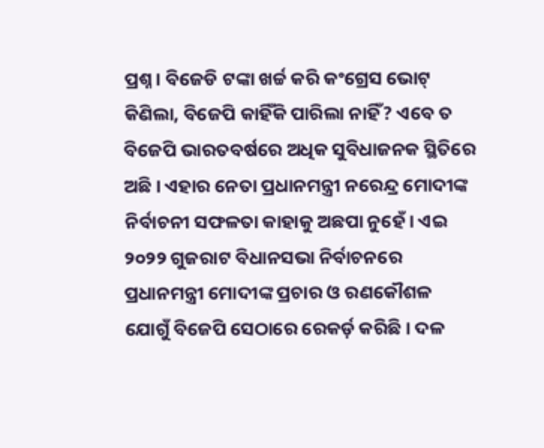ପ୍ରଶ୍ନ। ବିଜେଡି ଟଙ୍କା ଖର୍ଚ୍ଚ କରି କଂଗ୍ରେସ ଭୋଟ୍‌ କିଣିଲା, ବିଜେପି କାହିଁକି ପାରିଲା ନାହିଁ? ଏବେ ତ ବିଜେପି ଭାରତବର୍ଷରେ ଅଧିକ ସୁବିଧାଜନକ ସ୍ଥିତିରେ ଅଛି। ଏହାର ନେତା ପ୍ରଧାନମନ୍ତ୍ରୀ ନରେନ୍ଦ୍ର ମୋଦୀଙ୍କ ନିର୍ବାଚନୀ ସଫଳତା କାହାକୁ ଅଛପା ନୁହେଁ। ଏଇ ୨୦୨୨ ଗୁଜରାଟ ବିଧାନସଭା ନିର୍ବାଚନରେ ପ୍ରଧାନମନ୍ତ୍ରୀ ମୋଦୀଙ୍କ ପ୍ରଚାର ଓ ରଣକୌଶଳ ଯୋଗୁଁ ବିଜେପି ସେଠାରେ ରେକର୍ଡ଼ କରିଛି। ଦଳ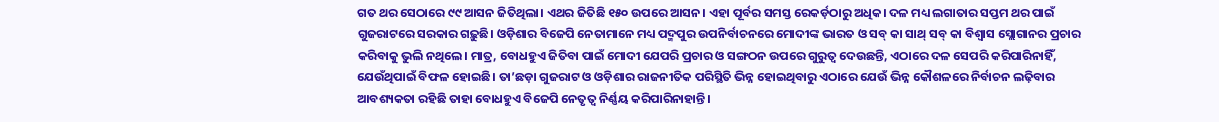ଗତ ଥର ସେଠାରେ ୯୯ ଆସନ ଜିତିଥିଲା। ଏଥର ଜିତିଛି ୧୫୦ ଉପରେ ଆସନ। ଏହା ପୂର୍ବର ସମସ୍ତ ରେକର୍ଡ଼ଠାରୁ ଅଧିକ। ଦଳ ମଧ୍ୟ ଲଗାତାର ସପ୍ତମ ଥର ପାଇଁ ଗୁଜରାଟରେ ସରକାର ଗଢ଼ୁଛି। ଓଡ଼ିଶାର ବିଜେପି ନେତାମାନେ ମଧ୍ୟ ପଦ୍ମପୁର ଉପନିର୍ବାଚନରେ ମୋଦୀଙ୍କ ଭାରତ ଓ ସବ୍‌ କା ସାଥ୍‌ ସବ୍‌ କା ବିଶ୍ୱାସ ସ୍ଲୋଗାନର ପ୍ରଚାର କରିବାକୁ ଭୁଲି ନଥିଲେ। ମାତ୍ର, ବୋଧହୁଏ ଜିତିବା ପାଇଁ ମୋଦୀ ଯେପରି ପ୍ରଚାର ଓ ସଙ୍ଗଠନ ଉପରେ ଗୁରୁତ୍ୱ ଦେଉଛନ୍ତି, ଏଠାରେ ଦଳ ସେପରି କରିପାରିନାହିଁ, ଯେଉଁଥିପାଇଁ ବିଫଳ ହୋଇଛି। ତା’ଛଡ଼ା ଗୁଜରାଟ ଓ ଓଡ଼ିଶାର ରାଜନୀତିକ ପରିସ୍ଥିତି ଭିନ୍ନ ହୋଇଥିବାରୁ ଏଠାରେ ଯେଉଁ ଭିନ୍ନ କୌଶଳରେ ନିର୍ବାଚନ ଲଢ଼ିବାର ଆବଶ୍ୟକତା ରହିଛି ତାହା ବୋଧହୁଏ ବିଜେପି ନେତୃତ୍ୱ ନିର୍ଣ୍ଣୟ କରିପାରିନାହାନ୍ତି।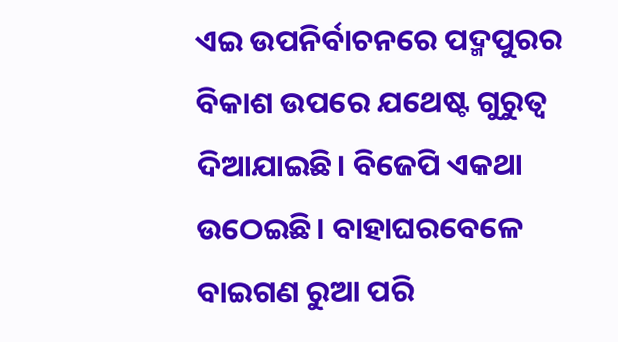ଏଇ ଉପନିର୍ବାଚନରେ ପଦ୍ମପୁରର ବିକାଶ ଉପରେ ଯଥେଷ୍ଟ ଗୁରୁତ୍ୱ ଦିଆଯାଇଛି। ବିଜେପି ଏକଥା ଉଠେଇଛି। ବାହାଘରବେଳେ ବାଇଗଣ ରୁଆ ପରି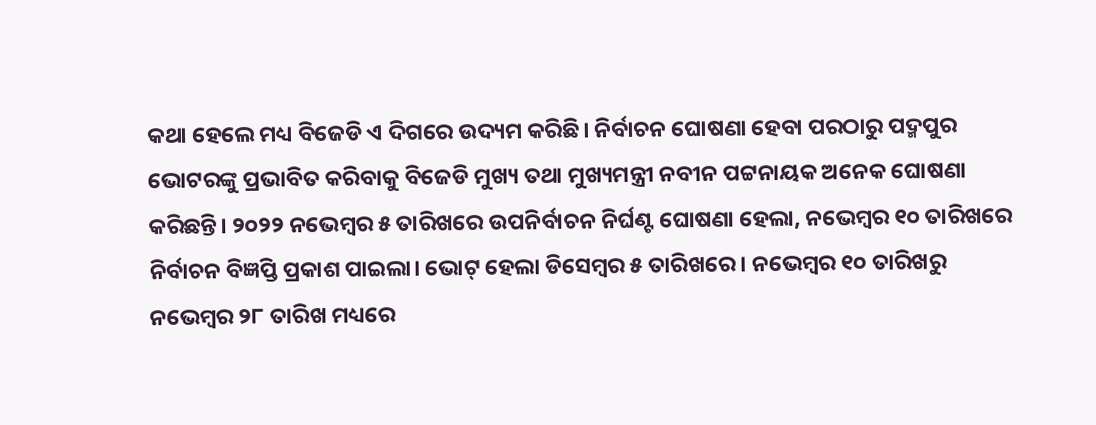କଥା ହେଲେ ମଧ୍ୟ ବିଜେଡି ଏ ଦିଗରେ ଉଦ୍ୟମ କରିଛି। ନିର୍ବାଚନ ଘୋଷଣା ହେବା ପରଠାରୁ ପଦ୍ମପୁର ଭୋଟରଙ୍କୁ ପ୍ରଭାବିତ କରିବାକୁ ବିଜେଡି ମୁଖ୍ୟ ତଥା ମୁଖ୍ୟମନ୍ତ୍ରୀ ନବୀନ ପଟ୍ଟନାୟକ ଅନେକ ଘୋଷଣା କରିଛନ୍ତି। ୨୦୨୨ ନଭେମ୍ବର ୫ ତାରିଖରେ ଉପନିର୍ବାଚନ ନିର୍ଘଣ୍ଟ ଘୋଷଣା ହେଲା, ନଭେମ୍ବର ୧୦ ତାରିଖରେ ନିର୍ବାଚନ ବିଜ୍ଞପ୍ତି ପ୍ରକାଶ ପାଇଲା। ଭୋଟ୍‌ ହେଲା ଡିସେମ୍ବର ୫ ତାରିଖରେ। ନଭେମ୍ବର ୧୦ ତାରିଖରୁ ନଭେମ୍ବର ୨୮ ତାରିଖ ମଧ୍ୟରେ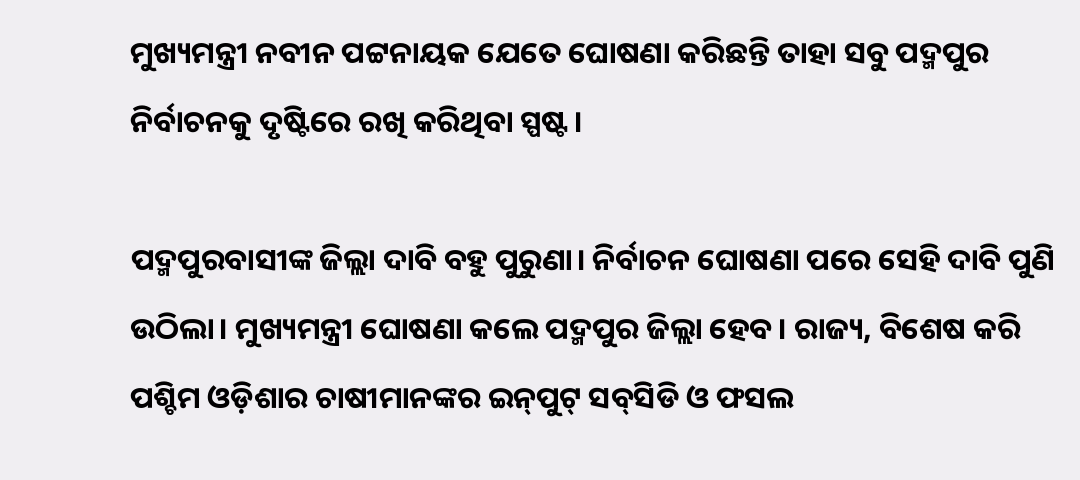ମୁଖ୍ୟମନ୍ତ୍ରୀ ନବୀନ ପଟ୍ଟନାୟକ ଯେତେ ଘୋଷଣା କରିଛନ୍ତି ତାହା ସବୁ ପଦ୍ମପୁର ନିର୍ବାଚନକୁ ଦୃଷ୍ଟିରେ ରଖି କରିଥିବା ସ୍ପଷ୍ଟ।

ପଦ୍ମପୁରବାସୀଙ୍କ ଜିଲ୍ଲା ଦାବି ବହୁ ପୁରୁଣା। ନିର୍ବାଚନ ଘୋଷଣା ପରେ ସେହି ଦାବି ପୁଣି ଉଠିଲା। ମୁଖ୍ୟମନ୍ତ୍ରୀ ଘୋଷଣା କଲେ ପଦ୍ମପୁର ଜିଲ୍ଲା ହେବ। ରାଜ୍ୟ, ବିଶେଷ କରି ପଶ୍ଚିମ ଓଡ଼ିଶାର ଚାଷୀମାନଙ୍କର ଇନ୍‌ପୁଟ୍‌ ସବ୍‌ସିଡି ଓ ଫସଲ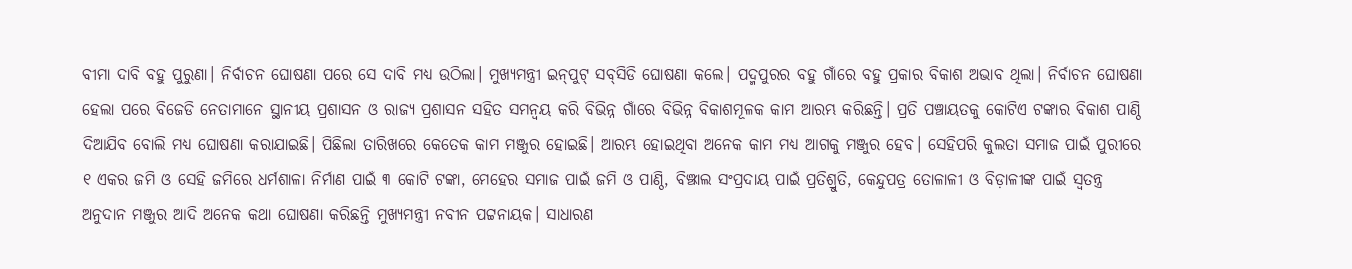ବୀମା ଦାବି ବହୁ ପୁରୁଣା। ନିର୍ବାଚନ ଘୋଷଣା ପରେ ସେ ଦାବି ମଧ୍ୟ ଉଠିଲା। ମୁଖ୍ୟମନ୍ତ୍ରୀ ଇନ୍‌ପୁଟ୍‌ ସବ୍‌ସିଡି ଘୋଷଣା କଲେ। ପଦ୍ମପୁରର ବହୁ ଗାଁରେ ବହୁ ପ୍ରକାର ବିକାଶ ଅଭାବ ଥିଲା। ନିର୍ବାଚନ ଘୋଷଣା ହେଲା ପରେ ବିଜେଡି ନେତାମାନେ ସ୍ଥାନୀୟ ପ୍ରଶାସନ ଓ ରାଜ୍ୟ ପ୍ରଶାସନ ସହିତ ସମନ୍ୱୟ କରି ବିଭିନ୍ନ ଗାଁରେ ବିଭିନ୍ନ ବିକାଶମୂଳକ କାମ ଆରମ୍ଭ କରିଛନ୍ତି। ପ୍ରତି ପଞ୍ଚାୟତକୁ କୋଟିଏ ଟଙ୍କାର ବିକାଶ ପାଣ୍ଠି ଦିଆଯିବ ବୋଲି ମଧ୍ୟ ଘୋଷଣା କରାଯାଇଛି। ପିଛିଲା ତାରିଖରେ କେତେକ କାମ ମଞ୍ଜୁର ହୋଇଛି। ଆରମ୍ଭ ହୋଇଥିବା ଅନେକ କାମ ମଧ୍ୟ ଆଗକୁ ମଞ୍ଜୁର ହେବ। ସେହିପରି କୁଲତା ସମାଜ ପାଇଁ ପୁରୀରେ ୧ ଏକର ଜମି ଓ ସେହି ଜମିରେ ଧର୍ମଶାଳା ନିର୍ମାଣ ପାଇଁ ୩ କୋଟି ଟଙ୍କା, ମେହେର ସମାଜ ପାଇଁ ଜମି ଓ ପାଣ୍ଠି, ବିଞ୍ଝାଲ ସଂପ୍ରଦାୟ ପାଇଁ ପ୍ରତିଶ୍ରୁତି, କେନ୍ଦୁପତ୍ର ତୋଳାଳୀ ଓ ବିଡ଼ାଳୀଙ୍କ ପାଇଁ ସ୍ୱତନ୍ତ୍ର ଅନୁଦାନ ମଞ୍ଜୁର ଆଦି ଅନେକ କଥା ଘୋଷଣା କରିଛନ୍ତି ମୁଖ୍ୟମନ୍ତ୍ରୀ ନବୀନ ପଟ୍ଟନାୟକ। ସାଧାରଣ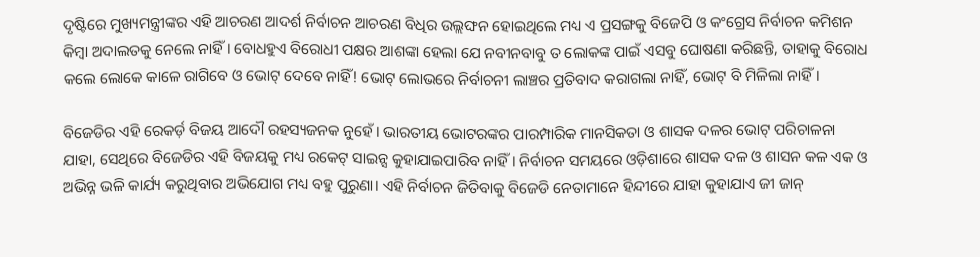ଦୃଷ୍ଟିରେ ମୁଖ୍ୟମନ୍ତ୍ରୀଙ୍କର ଏହି ଆଚରଣ ଆଦର୍ଶ ନିର୍ବାଚନ ଆଚରଣ ବିଧିର ଉଲ୍ଲଙ୍ଘନ ହୋଇଥିଲେ ମଧ୍ୟ ଏ ପ୍ରସଙ୍ଗକୁ ବିଜେପି ଓ କଂଗ୍ରେସ ନିର୍ବାଚନ କମିଶନ କିମ୍ବା ଅଦାଲତକୁ ନେଲେ ନାହିଁ। ବୋଧହୁଏ ବିରୋଧୀ ପକ୍ଷର ଆଶଙ୍କା ହେଲା ଯେ ନବୀନବାବୁ ତ ଲୋକଙ୍କ ପାଇଁ ଏସବୁ ଘୋଷଣା କରିଛନ୍ତି, ତାହାକୁ ବିରୋଧ କଲେ ଲୋକେ କାଳେ ରାଗିବେ ଓ ଭୋଟ୍‌ ଦେବେ ନାହିଁ! ଭୋଟ୍‌ ଲୋଭରେ ନିର୍ବାଚନୀ ଲାଞ୍ଚର ପ୍ରତିବାଦ କରାଗଲା ନାହିଁ, ଭୋଟ୍‌ ବି ମିଳିଲା ନାହିଁ।

ବିଜେଡିର ଏହି ରେକର୍ଡ଼ ବିଜୟ ଆଦୌ ରହସ୍ୟଜନକ ନୁହେଁ। ଭାରତୀୟ ଭୋଟରଙ୍କର ପାରମ୍ପାରିକ ମାନସିକତା ଓ ଶାସକ ଦଳର ଭୋଟ୍‌ ପରିଚାଳନା ଯାହା, ସେଥିରେ ବିଜେଡିର ଏହି ବିଜୟକୁ ମଧ୍ୟ ରକେଟ୍‌ ସାଇନ୍ସ କୁହାଯାଇପାରିବ ନାହିଁ। ନିର୍ବାଚନ ସମୟରେ ଓଡ଼ିଶାରେ ଶାସକ ଦଳ ଓ ଶାସନ କଳ ଏକ ଓ ଅଭିନ୍ନ ଭଳି କାର୍ଯ୍ୟ କରୁଥିବାର ଅଭିଯୋଗ ମଧ୍ୟ ବହୁ ପୁରୁଣା। ଏହି ନିର୍ବାଚନ ଜିତିବାକୁ ବିଜେଡି ନେତାମାନେ ହିନ୍ଦୀରେ ଯାହା କୁହାଯାଏ ଜୀ ଜାନ୍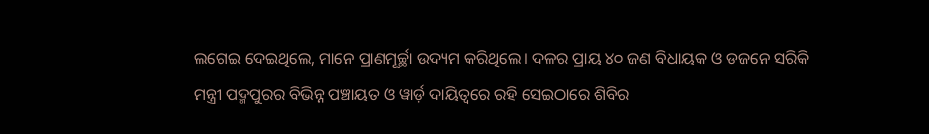ଲଗେଇ ଦେଇଥିଲେ, ମାନେ ପ୍ରାଣମୂର୍ଚ୍ଛା ଉଦ୍ୟମ କରିଥିଲେ। ଦଳର ପ୍ରାୟ ୪୦ ଜଣ ବିଧାୟକ ଓ ଡଜନେ ସରିକି ମନ୍ତ୍ରୀ ପଦ୍ମପୁରର ବିଭିନ୍ନ ପଞ୍ଚାୟତ ଓ ୱାର୍ଡ଼ ଦାୟିତ୍ୱରେ ରହି ସେଇଠାରେ ଶିବିର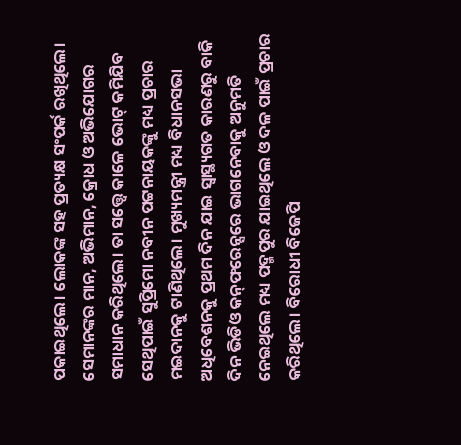ପକାଇଥିଲେ। ଲୋକଙ୍କ ସହ ପ୍ରତ୍ୟକ୍ଷ ସଂପର୍କ ରଖିଥିଲେ। ସେମାନଙ୍କର ମାନ, ଅଭିମାନ, କ୍ରୋଧ ଓ ଅଭିଯୋଗର ସମାଧାନ କରିଥିଲେ। ତା ସତ୍ତ୍ୱେ କାଳେ ଭୋଟ୍‌ କମିଯିବ ସେଥିପାଇଁ ସୁପ୍ରିମୋ ନବୀନ ପଟ୍ଟନାୟକଙ୍କୁ ମଧ୍ୟ ପ୍ରଚାର ମଇଦାନକୁ ଟାଣିଥିଲେ। ମୁଖ୍ୟମନ୍ତ୍ରୀ ମଧ୍ୟ ବିଧାନସଭା ଅଧିବେଶନକୁ ପ୍ରଥମ ଦିନ ଯାଇ ସ୍ୱାସ୍ଥ୍ୟଗତ କାରଣରୁ ବାକି ଦିନ ଭିଡିଓ କନ୍‌ଫରେନ୍ସରେ ଭାଗନେବାକୁ ଅନୁମତି ନେଇଥିଲେ ମଧ୍ୟ ପଦ୍ମପୁର ଯାଇଥିଲେ ଓ ଦଳ ପାଇଁ ପ୍ରଚାର କରିଥିଲେ। ବିରୋଧୀ ବିଜେପି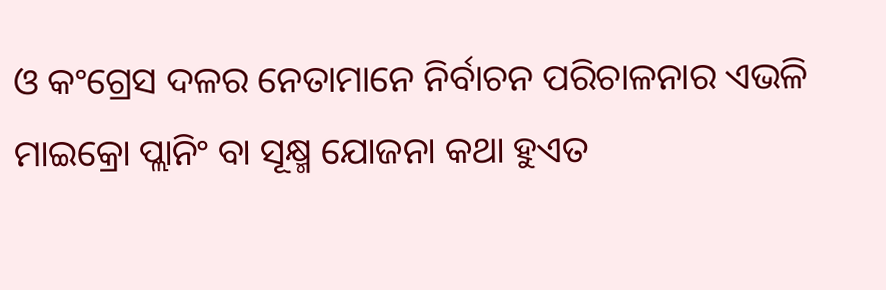ଓ କଂଗ୍ରେସ ଦଳର ନେତାମାନେ ନିର୍ବାଚନ ପରିଚାଳନାର ଏଭଳି ମାଇକ୍ରୋ ପ୍ଲାନିଂ ବା ସୂକ୍ଷ୍ମ ଯୋଜନା କଥା ହୁଏତ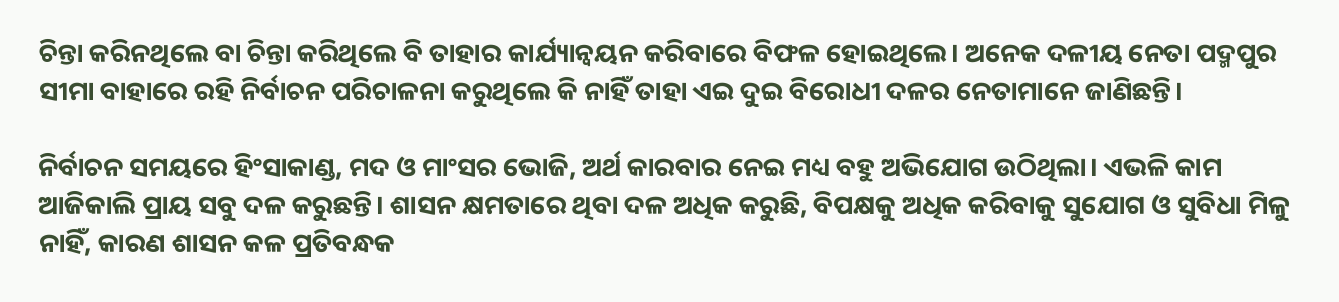ଚିନ୍ତା କରିନଥିଲେ ବା ଚିନ୍ତା କରିଥିଲେ ବି ତାହାର କାର୍ଯ୍ୟାନ୍ୱୟନ କରିବାରେ ବିଫଳ ହୋଇଥିଲେ। ଅନେକ ଦଳୀୟ ନେତା ପଦ୍ମପୁର ସୀମା ବାହାରେ ରହି ନିର୍ବାଚନ ପରିଚାଳନା କରୁଥିଲେ କି ନାହିଁ ତାହା ଏଇ ଦୁଇ ବିରୋଧୀ ଦଳର ନେତାମାନେ ଜାଣିଛନ୍ତି।

ନିର୍ବାଚନ ସମୟରେ ହିଂସାକାଣ୍ଡ, ମଦ ଓ ମାଂସର ଭୋଜି, ଅର୍ଥ କାରବାର ନେଇ ମଧ୍ୟ ବହୁ ଅଭିଯୋଗ ଉଠିଥିଲା। ଏଭଳି କାମ ଆଜିକାଲି ପ୍ରାୟ ସବୁ ଦଳ କରୁଛନ୍ତି। ଶାସନ କ୍ଷମତାରେ ଥିବା ଦଳ ଅଧିକ କରୁଛି, ବିପକ୍ଷକୁ ଅଧିକ କରିବାକୁ ସୁଯୋଗ ଓ ସୁବିଧା ମିଳୁ ନାହିଁ, କାରଣ ଶାସନ କଳ ପ୍ରତିବନ୍ଧକ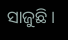ସାଜୁଛି।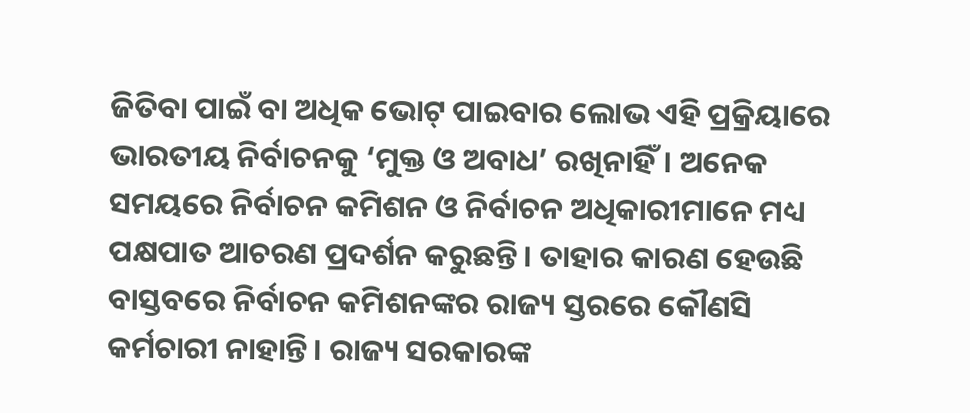ଜିତିବା ପାଇଁ ବା ଅଧିକ ଭୋଟ୍‌ ପାଇବାର ଲୋଭ ଏହି ପ୍ରକ୍ରିୟାରେ ଭାରତୀୟ ନିର୍ବାଚନକୁ ‘ମୁକ୍ତ ଓ ଅବାଧ’ ରଖିନାହିଁ। ଅନେକ ସମୟରେ ନିର୍ବାଚନ କମିଶନ ଓ ନିର୍ବାଚନ ଅଧିକାରୀମାନେ ମଧ୍ୟ ପକ୍ଷପାତ ଆଚରଣ ପ୍ରଦର୍ଶନ କରୁଛନ୍ତି। ତାହାର କାରଣ ହେଉଛି ବାସ୍ତବରେ ନିର୍ବାଚନ କମିଶନଙ୍କର ରାଜ୍ୟ ସ୍ତରରେ କୌଣସି କର୍ମଚାରୀ ନାହାନ୍ତି। ରାଜ୍ୟ ସରକାରଙ୍କ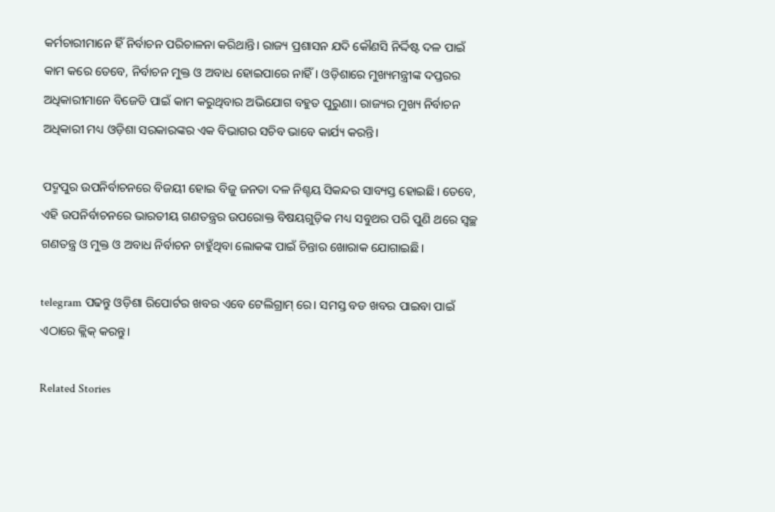କର୍ମଚାରୀମାନେ ହିଁ ନିର୍ବାଚନ ପରିଚାଳନା କରିଥାନ୍ତି। ରାଜ୍ୟ ପ୍ରଶାସନ ଯଦି କୌଣସି ନିର୍ଦ୍ଦିଷ୍ଟ ଦଳ ପାଇଁ କାମ କରେ ତେବେ, ନିର୍ବାଚନ ମୁକ୍ତ ଓ ଅବାଧ ହୋଇପାରେ ନାହିଁ। ଓଡ଼ିଶାରେ ମୁଖ୍ୟମନ୍ତ୍ରୀଙ୍କ ଦପ୍ତରର ଅଧିକାରୀମାନେ ବିଜେଡି ପାଇଁ କାମ କରୁଥିବାର ଅଭିଯୋଗ ବହୁତ ପୁରୁଣା। ରାଜ୍ୟର ମୁଖ୍ୟ ନିର୍ବାଚନ ଅଧିକାରୀ ମଧ୍ୟ ଓଡ଼ିଶା ସରକାରଙ୍କର ଏକ ବିଭାଗର ସଚିବ ଭାବେ କାର୍ଯ୍ୟ କରନ୍ତି।

ପଦ୍ମପୁର ଉପନିର୍ବାଚନରେ ବିଜୟୀ ହୋଇ ବିଜୁ ଜନତା ଦଳ ନିଶ୍ଚୟ ସିକନ୍ଦର ସାବ୍ୟସ୍ତ ହୋଇଛି। ତେବେ, ଏହି ଉପନିର୍ବାଚନରେ ଭାରତୀୟ ଗଣତନ୍ତ୍ରର ଉପରୋକ୍ତ ବିଷୟଗୁଡ଼ିକ ମଧ୍ୟ ସବୁଥର ପରି ପୁଣି ଥରେ ସ୍ୱଚ୍ଛ ଗଣତନ୍ତ୍ର ଓ ମୁକ୍ତ ଓ ଅବାଧ ନିର୍ବାଚନ ଚାହୁଁଥିବା ଲୋକଙ୍କ ପାଇଁ ଚିନ୍ତାର ଖୋରାକ ଯୋଗାଇଛି।

telegram ପଢନ୍ତୁ ଓଡ଼ିଶା ରିପୋର୍ଟର ଖବର ଏବେ ଟେଲିଗ୍ରାମ୍ ରେ। ସମସ୍ତ ବଡ ଖବର ପାଇବା ପାଇଁ ଏଠାରେ କ୍ଲିକ୍ କରନ୍ତୁ।

Related Stories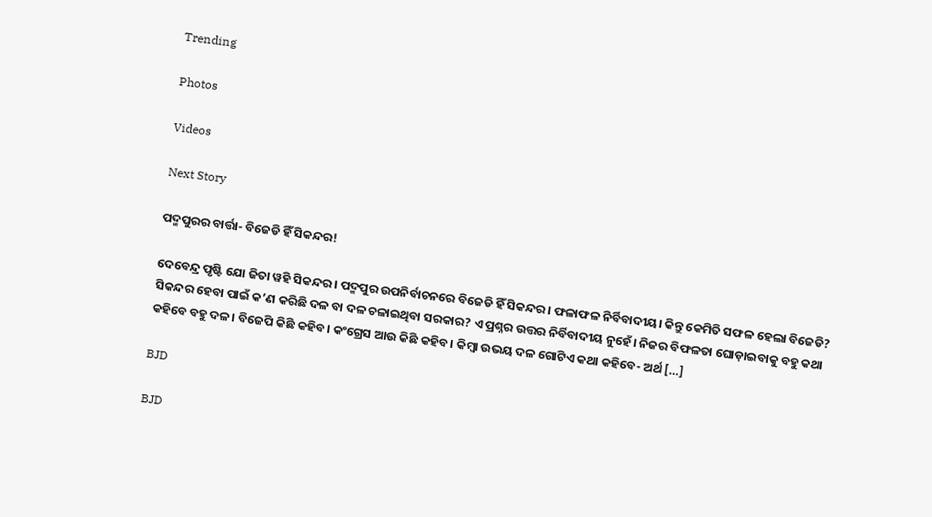Trending

Photos

Videos

Next Story

ପଦ୍ମପୁରର ବାର୍ତ୍ତା- ବିଜେଡି ହିଁ ସିକନ୍ଦର!

ଦେବେନ୍ଦ୍ର ପୃଷ୍ଟି ଯୋ ଜିତା ୱହି ସିକନ୍ଦର। ପଦ୍ମପୁର ଉପନିର୍ବାଚନରେ ବିଜେଡି ହିଁ ସିକନ୍ଦର। ଫଳାଫଳ ନିର୍ବିବାଦୀୟ। କିନ୍ତୁ କେମିତି ସଫଳ ହେଲା ବିଜେଡି? ସିକନ୍ଦର ହେବା ପାଇଁ କ’ଣ କରିଛି ଦଳ ବା ଦଳ ଚଳାଇଥିବା ସରକାର? ଏ ପ୍ରଶ୍ନର ଉତ୍ତର ନିର୍ବିବାଦୀୟ ନୁହେଁ। ନିଜର ବିଫଳତା ଘୋଡ଼ାଇବାକୁ ବହୁ କଥା କହିବେ ବହୁ ଦଳ। ବିଜେପି କିଛି କହିବ। କଂଗ୍ରେସ ଆଉ କିଛି କହିବ। କିମ୍ବା ଉଭୟ ଦଳ ଗୋଟିଏ କଥା କହିବେ- ଅର୍ଥ […]

BJD

BJD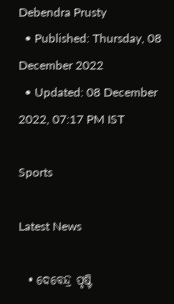Debendra Prusty
  • Published: Thursday, 08 December 2022
  • Updated: 08 December 2022, 07:17 PM IST

Sports

Latest News

  • ଦେବେନ୍ଦ୍ର ପୃଷ୍ଟି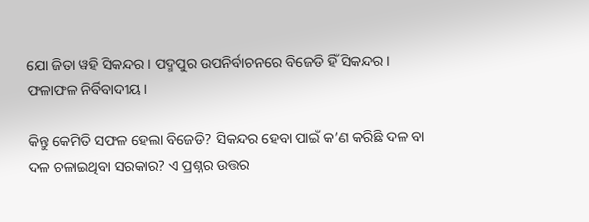ଯୋ ଜିତା ୱହି ସିକନ୍ଦର। ପଦ୍ମପୁର ଉପନିର୍ବାଚନରେ ବିଜେଡି ହିଁ ସିକନ୍ଦର। ଫଳାଫଳ ନିର୍ବିବାଦୀୟ।

କିନ୍ତୁ କେମିତି ସଫଳ ହେଲା ବିଜେଡି? ସିକନ୍ଦର ହେବା ପାଇଁ କ’ଣ କରିଛି ଦଳ ବା ଦଳ ଚଳାଇଥିବା ସରକାର? ଏ ପ୍ରଶ୍ନର ଉତ୍ତର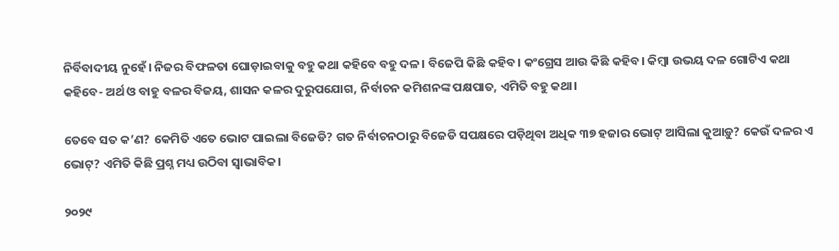ନିର୍ବିବାଦୀୟ ନୁହେଁ। ନିଜର ବିଫଳତା ଘୋଡ଼ାଇବାକୁ ବହୁ କଥା କହିବେ ବହୁ ଦଳ। ବିଜେପି କିଛି କହିବ। କଂଗ୍ରେସ ଆଉ କିଛି କହିବ। କିମ୍ବା ଉଭୟ ଦଳ ଗୋଟିଏ କଥା କହିବେ- ଅର୍ଥ ଓ ବାହୁ ବଳର ବିଜୟ, ଶାସନ କଳର ଦୁରୁପଯୋଗ, ନିର୍ବାଚନ କମିଶନଙ୍କ ପକ୍ଷପାତ, ଏମିତି ବହୁ କଥା।

ତେବେ ସତ କ’ଣ? କେମିତି ଏତେ ଭୋଟ ପାଇଲା ବିଜେଡି? ଗତ ନିର୍ବାଚନଠାରୁ ବିଜେଡି ସପକ୍ଷରେ ପଡ଼ିଥିବା ଅଧିକ ୩୭ ହଜାର ଭୋଟ୍‌ ଆସିଲା କୁଆଡ଼ୁ? କେଉଁ ଦଳର ଏ ଭୋଟ୍‌? ଏମିତି କିଛି ପ୍ରଶ୍ନ ମଧ୍ୟ ଉଠିବା ସ୍ୱାଭାବିକ।

୨୦୨୯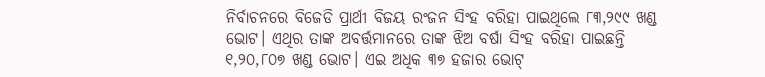ନିର୍ବାଚନରେ ବିଜେଡି ପ୍ରାର୍ଥୀ ବିଜୟ ରଂଜନ ସିଂହ ବରିହା ପାଇଥିଲେ ୮୩,୨୯୯ ଖଣ୍ଡ ଭୋଟ। ଏଥିର ତାଙ୍କ ଅବର୍ତ୍ତମାନରେ ତାଙ୍କ ଝିଅ ବର୍ଷା ସିଂହ ବରିହା ପାଇଛନ୍ତି ୧,୨୦,୮୦୭ ଖଣ୍ଡ ଭୋଟ। ଏଇ ଅଧିକ ୩୭ ହଜାର ଭୋଟ୍‌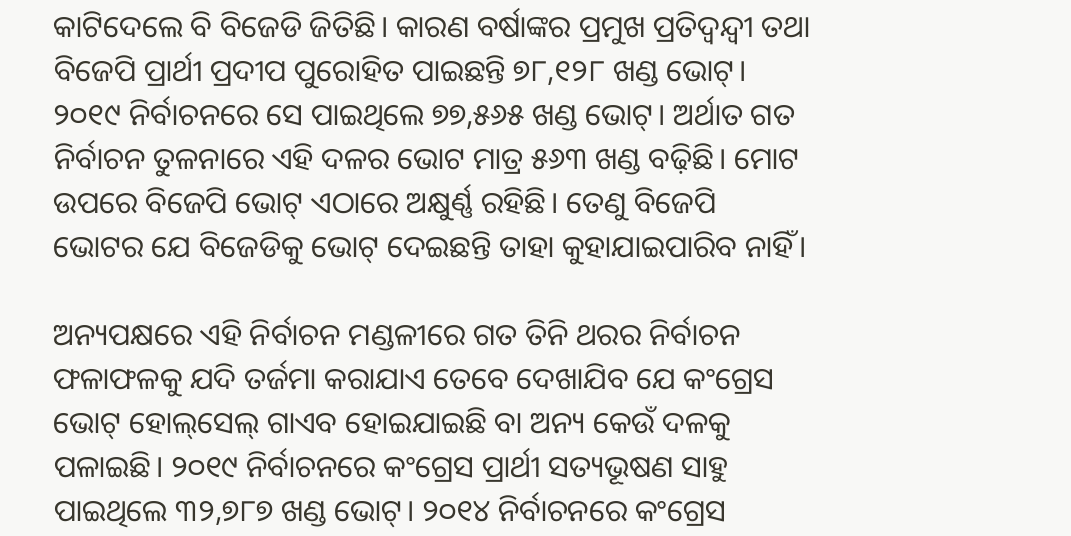କାଟିଦେଲେ ବି ବିଜେଡି ଜିତିଛି। କାରଣ ବର୍ଷାଙ୍କର ପ୍ରମୁଖ ପ୍ରତିଦ୍ୱନ୍ଦ୍ୱୀ ତଥା ବିଜେପି ପ୍ରାର୍ଥୀ ପ୍ରଦୀପ ପୁରୋହିତ ପାଇଛନ୍ତି ୭୮,୧୨୮ ଖଣ୍ଡ ଭୋଟ୍‌। ୨୦୧୯ ନିର୍ବାଚନରେ ସେ ପାଇଥିଲେ ୭୭,୫୬୫ ଖଣ୍ଡ ଭୋଟ୍‌। ଅର୍ଥାତ ଗତ ନିର୍ବାଚନ ତୁଳନାରେ ଏହି ଦଳର ଭୋଟ ମାତ୍ର ୫୬୩ ଖଣ୍ଡ ବଢ଼ିଛି। ମୋଟ ଉପରେ ବିଜେପି ଭୋଟ୍‌ ଏଠାରେ ଅକ୍ଷୁର୍ଣ୍ଣ ରହିଛି। ତେଣୁ ବିଜେପି ଭୋଟର ଯେ ବିଜେଡିକୁ ଭୋଟ୍‌ ଦେଇଛନ୍ତି ତାହା କୁହାଯାଇପାରିବ ନାହିଁ।

ଅନ୍ୟପକ୍ଷରେ ଏହି ନିର୍ବାଚନ ମଣ୍ଡଳୀରେ ଗତ ତିନି ଥରର ନିର୍ବାଚନ ଫଳାଫଳକୁ ଯଦି ତର୍ଜମା କରାଯାଏ ତେବେ ଦେଖାଯିବ ଯେ କଂଗ୍ରେସ ଭୋଟ୍‌ ହୋଲ୍‌ସେଲ୍‌ ଗାଏବ ହୋଇଯାଇଛି ବା ଅନ୍ୟ କେଉଁ ଦଳକୁ ପଳାଇଛି। ୨୦୧୯ ନିର୍ବାଚନରେ କଂଗ୍ରେସ ପ୍ରାର୍ଥୀ ସତ୍ୟଭୂଷଣ ସାହୁ ପାଇଥିଲେ ୩୨,୭୮୭ ଖଣ୍ଡ ଭୋଟ୍‌। ୨୦୧୪ ନିର୍ବାଚନରେ କଂଗ୍ରେସ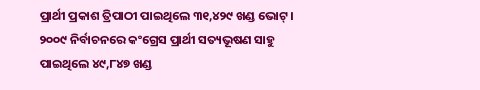ପ୍ରାର୍ଥୀ ପ୍ରକାଶ ତ୍ରିପାଠୀ ପାଇଥିଲେ ୩୧,୪୨୯ ଖଣ୍ଡ ଭୋଟ୍‌। ୨୦୦୯ ନିର୍ବାଚନରେ କଂଗ୍ରେସ ପ୍ରାର୍ଥୀ ସତ୍ୟଭୂଷଣ ସାହୁ ପାଇଥିଲେ ୪୯,୮୪୭ ଖଣ୍ଡ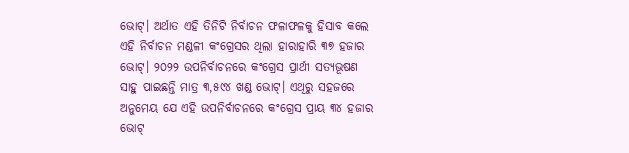ଭୋଟ୍‌। ଅର୍ଥାତ ଏହି ତିନିଟି ନିର୍ବାଚନ ଫଳାଫଳକୁ ହିସାବ କଲେ ଏହି ନିର୍ବାଚନ ମଣ୍ଡଳୀ କଂଗ୍ରେସର ଥିଲା ହାରାହାରି ୩୭ ହଜାର ଭୋଟ୍‌। ୨୦୨୨ ଉପନିର୍ବାଚନରେ କଂଗ୍ରେସ ପ୍ରାର୍ଥୀ ସତ୍ୟଭୂଷଣ ସାହୁ ପାଇଛନ୍ତି ମାତ୍ର ୩,୫୯୪ ଖଣ୍ଡ ଭୋଟ୍‌। ଏଥିରୁ ସହଜରେ ଅନୁମେୟ ଯେ ଏହି ଉପନିର୍ବାଚନରେ କଂଗ୍ରେସ ପ୍ରାୟ ୩୪ ହଜାର ଭୋଟ୍‌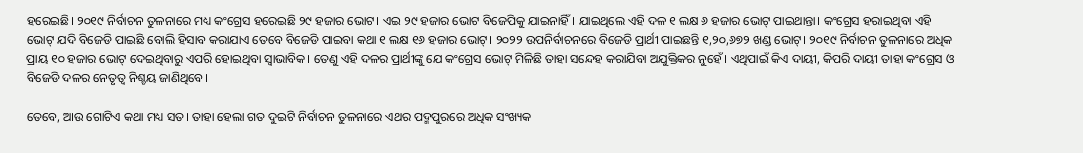ହରେଇଛି। ୨୦୧୯ ନିର୍ବାଚନ ତୁଳନାରେ ମଧ୍ୟ କଂଗ୍ରେସ ହରେଇଛି ୨୯ ହଜାର ଭୋଟ। ଏଇ ୨୯ ହଜାର ଭୋଟ ବିଜେପିକୁ ଯାଇନାହିଁ। ଯାଇଥିଲେ ଏହି ଦଳ ୧ ଲକ୍ଷ ୬ ହଜାର ଭୋଟ୍‌ ପାଇଥାନ୍ତା। କଂଗ୍ରେସ ହରାଇଥିବା ଏହି ଭୋଟ୍‌ ଯଦି ବିଜେଡି ପାଇଛି ବୋଲି ହିସାବ କରାଯାଏ ତେବେ ବିଜେଡି ପାଇବା କଥା ୧ ଲକ୍ଷ ୧୬ ହଜାର ଭୋଟ୍‌। ୨୦୨୨ ଉପନିର୍ବାଚନରେ ବିଜେଡି ପ୍ରାର୍ଥୀ ପାଇଛନ୍ତି ୧,୨୦,୬୭୨ ଖଣ୍ଡ ଭୋଟ୍‌। ୨୦୧୯ ନିର୍ବାଚନ ତୁଳନାରେ ଅଧିକ ପ୍ରାୟ ୧୦ ହଜାର ଭୋଟ୍‌ ଦେଇଥିବାରୁ ଏପରି ହୋଇଥିବା ସ୍ୱାଭାବିକ। ତେଣୁ ଏହି ଦଳର ପ୍ରାର୍ଥୀଙ୍କୁ ଯେ କଂଗ୍ରେସ ଭୋଟ୍‌ ମିଳିଛି ତାହା ସନ୍ଦେହ କରାଯିବା ଅଯୁକ୍ତିକର ନୁହେଁ। ଏଥିପାଇଁ କିଏ ଦାୟୀ, କିପରି ଦାୟୀ ତାହା କଂଗ୍ରେସ ଓ ବିଜେଡି ଦଳର ନେତୃତ୍ୱ ନିଶ୍ଚୟ ଜାଣିଥିବେ।

ତେବେ, ଆଉ ଗୋଟିଏ କଥା ମଧ୍ୟ ସତ। ତାହା ହେଲା ଗତ ଦୁଇଟି ନିର୍ବାଚନ ତୁଳନାରେ ଏଥର ପଦ୍ମପୁରରେ ଅଧିକ ସଂଖ୍ୟକ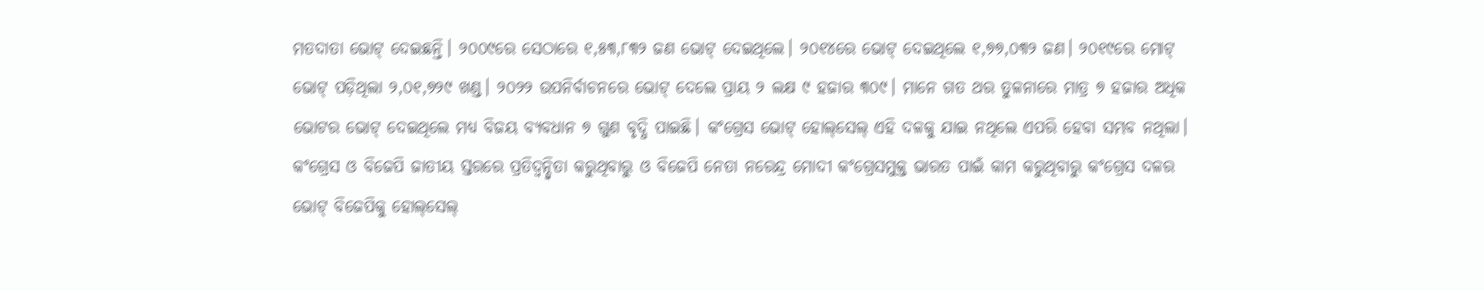ମତଦାତା ଭୋଟ୍‌ ଦେଇଛନ୍ତି। ୨୦୦୯ରେ ସେଠାରେ ୧,୫୩,୮୩୨ ଜଣ ଭୋଟ୍‌ ଦେଇଥିଲେ। ୨୦୧୪ରେ ଭୋଟ୍‌ ଦେଇଥିଲେ ୧,୭୭,୦୩୨ ଜଣ। ୨୦୧୯ରେ ମୋଟ୍‌ ଭୋଟ୍‌ ପଡ଼ିଥିଲା ୨,୦୧,୭୨୯ ଖଣ୍ଡ। ୨୦୨୨ ଉପନିର୍ବାଚନରେ ଭୋଟ୍‌ ଦେଲେ ପ୍ରାୟ ୨ ଲକ୍ଷ ୯ ହଜାର ୩୦୯। ମାନେ ଗତ ଥର ତୁଳନାରେ ମାତ୍ର ୭ ହଜାର ଅଧିକ ଭୋଟର ଭୋଟ୍‌ ଦେଇଥିଲେ ମଧ୍ୟ ବିଜୟ ବ୍ୟବଧାନ ୭ ଗୁଣ ବୃଦ୍ଧି ପାଇଛି। କଂଗ୍ରେସ ଭୋଟ୍‌ ହୋଲ୍‌ସେଲ୍‌ ଏହି ଦଳକୁ ଯାଇ ନଥିଲେ ଏପରି ହେବା ସମ୍ଭବ ନଥିଲା। କଂଗ୍ରେସ ଓ ବିଜେପି ଜାତୀୟ ସ୍ତରରେ ପ୍ରତିଦ୍ୱନ୍ଦ୍ୱିତା କରୁଥିବାରୁ ଓ ବିଜେପି ନେତା ନରେନ୍ଦ୍ର ମୋଦୀ କଂଗ୍ରେସମୁକ୍ତ ଭାରତ ପାଇଁ କାମ କରୁଥିବାରୁ କଂଗ୍ରେସ ଦଳର ଭୋଟ୍‌ ବିଜେପିକୁ ହୋଲ୍‌ସେଲ୍‌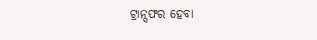ଟ୍ରାନ୍ସଫର ହେବା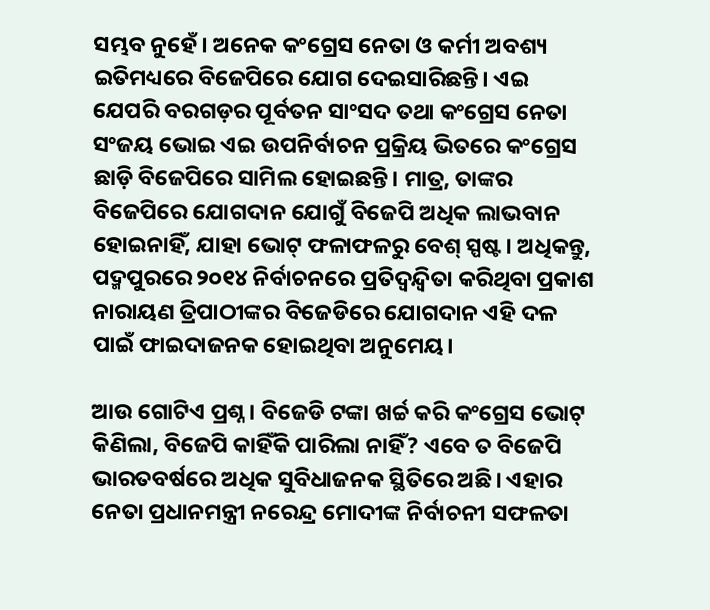ସମ୍ଭବ ନୁହେଁ। ଅନେକ କଂଗ୍ରେସ ନେତା ଓ କର୍ମୀ ଅବଶ୍ୟ ଇତିମଧ୍ୟରେ ବିଜେପିରେ ଯୋଗ ଦେଇସାରିଛନ୍ତି। ଏଇ ଯେପରି ବରଗଡ଼ର ପୂର୍ବତନ ସାଂସଦ ତଥା କଂଗ୍ରେସ ନେତା ସଂଜୟ ଭୋଇ ଏଇ ଉପନିର୍ବାଚନ ପ୍ରକ୍ରିୟ ଭିତରେ କଂଗ୍ରେସ ଛାଡ଼ି ବିଜେପିରେ ସାମିଲ ହୋଇଛନ୍ତି। ମାତ୍ର, ତାଙ୍କର ବିଜେପିରେ ଯୋଗଦାନ ଯୋଗୁଁ ବିଜେପି ଅଧିକ ଲାଭବାନ ହୋଇନାହିଁ, ଯାହା ଭୋଟ୍‌ ଫଳାଫଳରୁ ବେଶ୍‌ ସ୍ପଷ୍ଟ। ଅଧିକନ୍ତୁ, ପଦ୍ମପୁରରେ ୨୦୧୪ ନିର୍ବାଚନରେ ପ୍ରତିଦ୍ୱନ୍ଦ୍ୱିତା କରିଥିବା ପ୍ରକାଶ ନାରାୟଣ ତ୍ରିପାଠୀଙ୍କର ବିଜେଡିରେ ଯୋଗଦାନ ଏହି ଦଳ ପାଇଁ ଫାଇଦାଜନକ ହୋଇଥିବା ଅନୁମେୟ।

ଆଉ ଗୋଟିଏ ପ୍ରଶ୍ନ। ବିଜେଡି ଟଙ୍କା ଖର୍ଚ୍ଚ କରି କଂଗ୍ରେସ ଭୋଟ୍‌ କିଣିଲା, ବିଜେପି କାହିଁକି ପାରିଲା ନାହିଁ? ଏବେ ତ ବିଜେପି ଭାରତବର୍ଷରେ ଅଧିକ ସୁବିଧାଜନକ ସ୍ଥିତିରେ ଅଛି। ଏହାର ନେତା ପ୍ରଧାନମନ୍ତ୍ରୀ ନରେନ୍ଦ୍ର ମୋଦୀଙ୍କ ନିର୍ବାଚନୀ ସଫଳତା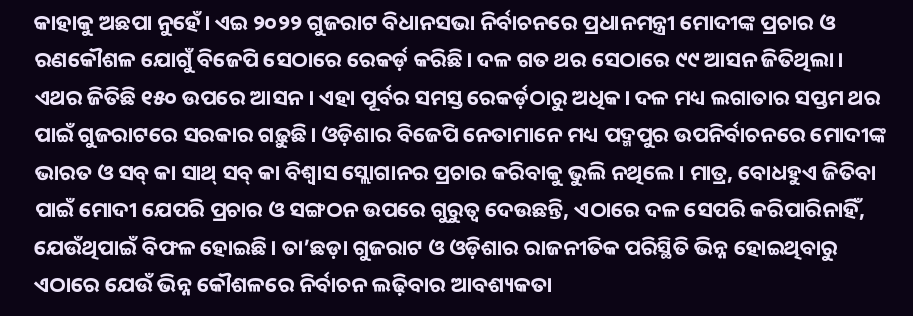କାହାକୁ ଅଛପା ନୁହେଁ। ଏଇ ୨୦୨୨ ଗୁଜରାଟ ବିଧାନସଭା ନିର୍ବାଚନରେ ପ୍ରଧାନମନ୍ତ୍ରୀ ମୋଦୀଙ୍କ ପ୍ରଚାର ଓ ରଣକୌଶଳ ଯୋଗୁଁ ବିଜେପି ସେଠାରେ ରେକର୍ଡ଼ କରିଛି। ଦଳ ଗତ ଥର ସେଠାରେ ୯୯ ଆସନ ଜିତିଥିଲା। ଏଥର ଜିତିଛି ୧୫୦ ଉପରେ ଆସନ। ଏହା ପୂର୍ବର ସମସ୍ତ ରେକର୍ଡ଼ଠାରୁ ଅଧିକ। ଦଳ ମଧ୍ୟ ଲଗାତାର ସପ୍ତମ ଥର ପାଇଁ ଗୁଜରାଟରେ ସରକାର ଗଢ଼ୁଛି। ଓଡ଼ିଶାର ବିଜେପି ନେତାମାନେ ମଧ୍ୟ ପଦ୍ମପୁର ଉପନିର୍ବାଚନରେ ମୋଦୀଙ୍କ ଭାରତ ଓ ସବ୍‌ କା ସାଥ୍‌ ସବ୍‌ କା ବିଶ୍ୱାସ ସ୍ଲୋଗାନର ପ୍ରଚାର କରିବାକୁ ଭୁଲି ନଥିଲେ। ମାତ୍ର, ବୋଧହୁଏ ଜିତିବା ପାଇଁ ମୋଦୀ ଯେପରି ପ୍ରଚାର ଓ ସଙ୍ଗଠନ ଉପରେ ଗୁରୁତ୍ୱ ଦେଉଛନ୍ତି, ଏଠାରେ ଦଳ ସେପରି କରିପାରିନାହିଁ, ଯେଉଁଥିପାଇଁ ବିଫଳ ହୋଇଛି। ତା’ଛଡ଼ା ଗୁଜରାଟ ଓ ଓଡ଼ିଶାର ରାଜନୀତିକ ପରିସ୍ଥିତି ଭିନ୍ନ ହୋଇଥିବାରୁ ଏଠାରେ ଯେଉଁ ଭିନ୍ନ କୌଶଳରେ ନିର୍ବାଚନ ଲଢ଼ିବାର ଆବଶ୍ୟକତା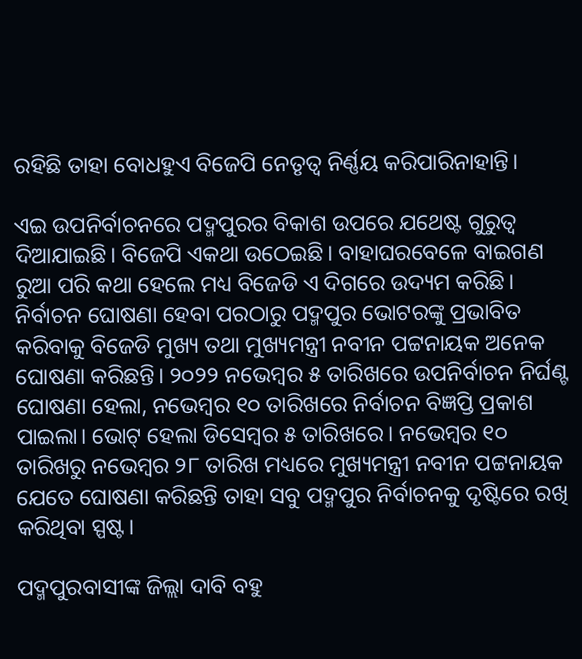ରହିଛି ତାହା ବୋଧହୁଏ ବିଜେପି ନେତୃତ୍ୱ ନିର୍ଣ୍ଣୟ କରିପାରିନାହାନ୍ତି।

ଏଇ ଉପନିର୍ବାଚନରେ ପଦ୍ମପୁରର ବିକାଶ ଉପରେ ଯଥେଷ୍ଟ ଗୁରୁତ୍ୱ ଦିଆଯାଇଛି। ବିଜେପି ଏକଥା ଉଠେଇଛି। ବାହାଘରବେଳେ ବାଇଗଣ ରୁଆ ପରି କଥା ହେଲେ ମଧ୍ୟ ବିଜେଡି ଏ ଦିଗରେ ଉଦ୍ୟମ କରିଛି। ନିର୍ବାଚନ ଘୋଷଣା ହେବା ପରଠାରୁ ପଦ୍ମପୁର ଭୋଟରଙ୍କୁ ପ୍ରଭାବିତ କରିବାକୁ ବିଜେଡି ମୁଖ୍ୟ ତଥା ମୁଖ୍ୟମନ୍ତ୍ରୀ ନବୀନ ପଟ୍ଟନାୟକ ଅନେକ ଘୋଷଣା କରିଛନ୍ତି। ୨୦୨୨ ନଭେମ୍ବର ୫ ତାରିଖରେ ଉପନିର୍ବାଚନ ନିର୍ଘଣ୍ଟ ଘୋଷଣା ହେଲା, ନଭେମ୍ବର ୧୦ ତାରିଖରେ ନିର୍ବାଚନ ବିଜ୍ଞପ୍ତି ପ୍ରକାଶ ପାଇଲା। ଭୋଟ୍‌ ହେଲା ଡିସେମ୍ବର ୫ ତାରିଖରେ। ନଭେମ୍ବର ୧୦ ତାରିଖରୁ ନଭେମ୍ବର ୨୮ ତାରିଖ ମଧ୍ୟରେ ମୁଖ୍ୟମନ୍ତ୍ରୀ ନବୀନ ପଟ୍ଟନାୟକ ଯେତେ ଘୋଷଣା କରିଛନ୍ତି ତାହା ସବୁ ପଦ୍ମପୁର ନିର୍ବାଚନକୁ ଦୃଷ୍ଟିରେ ରଖି କରିଥିବା ସ୍ପଷ୍ଟ।

ପଦ୍ମପୁରବାସୀଙ୍କ ଜିଲ୍ଲା ଦାବି ବହୁ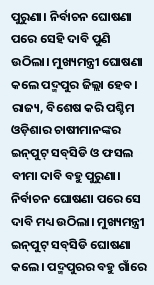ପୁରୁଣା। ନିର୍ବାଚନ ଘୋଷଣା ପରେ ସେହି ଦାବି ପୁଣି ଉଠିଲା। ମୁଖ୍ୟମନ୍ତ୍ରୀ ଘୋଷଣା କଲେ ପଦ୍ମପୁର ଜିଲ୍ଲା ହେବ। ରାଜ୍ୟ, ବିଶେଷ କରି ପଶ୍ଚିମ ଓଡ଼ିଶାର ଚାଷୀମାନଙ୍କର ଇନ୍‌ପୁଟ୍‌ ସବ୍‌ସିଡି ଓ ଫସଲ ବୀମା ଦାବି ବହୁ ପୁରୁଣା। ନିର୍ବାଚନ ଘୋଷଣା ପରେ ସେ ଦାବି ମଧ୍ୟ ଉଠିଲା। ମୁଖ୍ୟମନ୍ତ୍ରୀ ଇନ୍‌ପୁଟ୍‌ ସବ୍‌ସିଡି ଘୋଷଣା କଲେ। ପଦ୍ମପୁରର ବହୁ ଗାଁରେ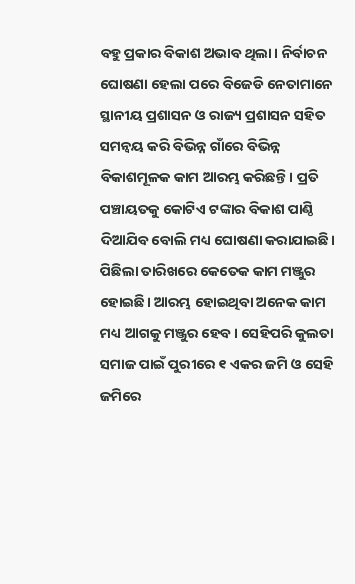ବହୁ ପ୍ରକାର ବିକାଶ ଅଭାବ ଥିଲା। ନିର୍ବାଚନ ଘୋଷଣା ହେଲା ପରେ ବିଜେଡି ନେତାମାନେ ସ୍ଥାନୀୟ ପ୍ରଶାସନ ଓ ରାଜ୍ୟ ପ୍ରଶାସନ ସହିତ ସମନ୍ୱୟ କରି ବିଭିନ୍ନ ଗାଁରେ ବିଭିନ୍ନ ବିକାଶମୂଳକ କାମ ଆରମ୍ଭ କରିଛନ୍ତି। ପ୍ରତି ପଞ୍ଚାୟତକୁ କୋଟିଏ ଟଙ୍କାର ବିକାଶ ପାଣ୍ଠି ଦିଆଯିବ ବୋଲି ମଧ୍ୟ ଘୋଷଣା କରାଯାଇଛି। ପିଛିଲା ତାରିଖରେ କେତେକ କାମ ମଞ୍ଜୁର ହୋଇଛି। ଆରମ୍ଭ ହୋଇଥିବା ଅନେକ କାମ ମଧ୍ୟ ଆଗକୁ ମଞ୍ଜୁର ହେବ। ସେହିପରି କୁଲତା ସମାଜ ପାଇଁ ପୁରୀରେ ୧ ଏକର ଜମି ଓ ସେହି ଜମିରେ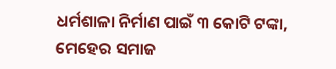ଧର୍ମଶାଳା ନିର୍ମାଣ ପାଇଁ ୩ କୋଟି ଟଙ୍କା, ମେହେର ସମାଜ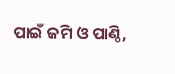ପାଇଁ ଜମି ଓ ପାଣ୍ଠି,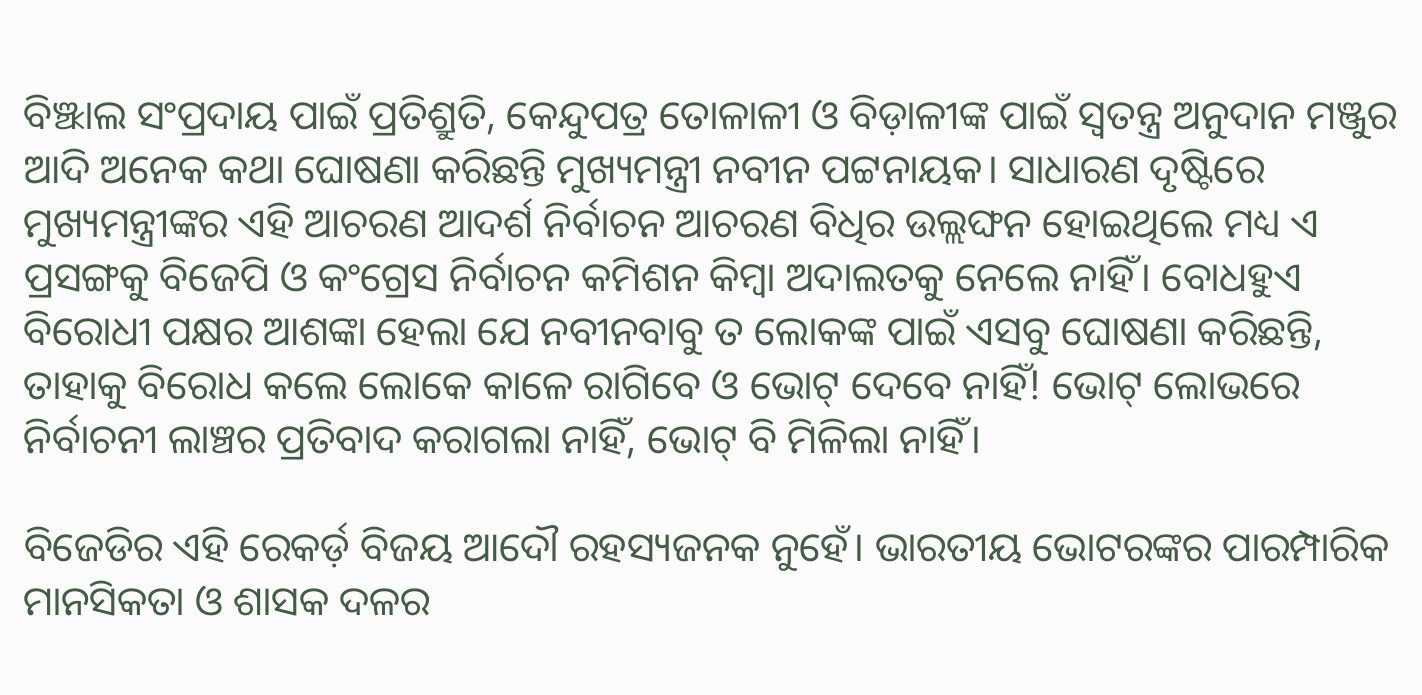ବିଞ୍ଝାଲ ସଂପ୍ରଦାୟ ପାଇଁ ପ୍ରତିଶ୍ରୁତି, କେନ୍ଦୁପତ୍ର ତୋଳାଳୀ ଓ ବିଡ଼ାଳୀଙ୍କ ପାଇଁ ସ୍ୱତନ୍ତ୍ର ଅନୁଦାନ ମଞ୍ଜୁର ଆଦି ଅନେକ କଥା ଘୋଷଣା କରିଛନ୍ତି ମୁଖ୍ୟମନ୍ତ୍ରୀ ନବୀନ ପଟ୍ଟନାୟକ। ସାଧାରଣ ଦୃଷ୍ଟିରେ ମୁଖ୍ୟମନ୍ତ୍ରୀଙ୍କର ଏହି ଆଚରଣ ଆଦର୍ଶ ନିର୍ବାଚନ ଆଚରଣ ବିଧିର ଉଲ୍ଲଙ୍ଘନ ହୋଇଥିଲେ ମଧ୍ୟ ଏ ପ୍ରସଙ୍ଗକୁ ବିଜେପି ଓ କଂଗ୍ରେସ ନିର୍ବାଚନ କମିଶନ କିମ୍ବା ଅଦାଲତକୁ ନେଲେ ନାହିଁ। ବୋଧହୁଏ ବିରୋଧୀ ପକ୍ଷର ଆଶଙ୍କା ହେଲା ଯେ ନବୀନବାବୁ ତ ଲୋକଙ୍କ ପାଇଁ ଏସବୁ ଘୋଷଣା କରିଛନ୍ତି, ତାହାକୁ ବିରୋଧ କଲେ ଲୋକେ କାଳେ ରାଗିବେ ଓ ଭୋଟ୍‌ ଦେବେ ନାହିଁ! ଭୋଟ୍‌ ଲୋଭରେ ନିର୍ବାଚନୀ ଲାଞ୍ଚର ପ୍ରତିବାଦ କରାଗଲା ନାହିଁ, ଭୋଟ୍‌ ବି ମିଳିଲା ନାହିଁ।

ବିଜେଡିର ଏହି ରେକର୍ଡ଼ ବିଜୟ ଆଦୌ ରହସ୍ୟଜନକ ନୁହେଁ। ଭାରତୀୟ ଭୋଟରଙ୍କର ପାରମ୍ପାରିକ ମାନସିକତା ଓ ଶାସକ ଦଳର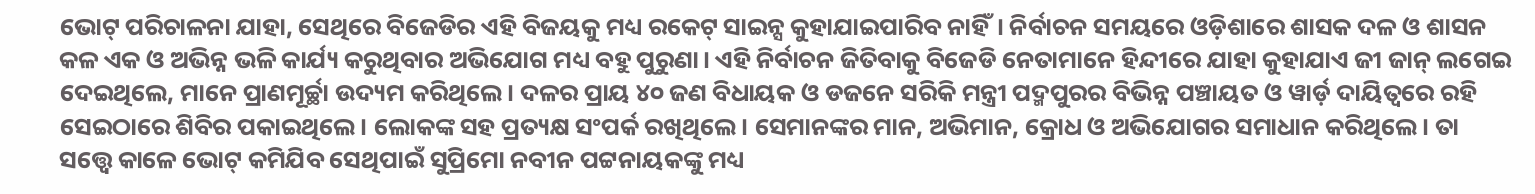ଭୋଟ୍‌ ପରିଚାଳନା ଯାହା, ସେଥିରେ ବିଜେଡିର ଏହି ବିଜୟକୁ ମଧ୍ୟ ରକେଟ୍‌ ସାଇନ୍ସ କୁହାଯାଇପାରିବ ନାହିଁ। ନିର୍ବାଚନ ସମୟରେ ଓଡ଼ିଶାରେ ଶାସକ ଦଳ ଓ ଶାସନ କଳ ଏକ ଓ ଅଭିନ୍ନ ଭଳି କାର୍ଯ୍ୟ କରୁଥିବାର ଅଭିଯୋଗ ମଧ୍ୟ ବହୁ ପୁରୁଣା। ଏହି ନିର୍ବାଚନ ଜିତିବାକୁ ବିଜେଡି ନେତାମାନେ ହିନ୍ଦୀରେ ଯାହା କୁହାଯାଏ ଜୀ ଜାନ୍ ଲଗେଇ ଦେଇଥିଲେ, ମାନେ ପ୍ରାଣମୂର୍ଚ୍ଛା ଉଦ୍ୟମ କରିଥିଲେ। ଦଳର ପ୍ରାୟ ୪୦ ଜଣ ବିଧାୟକ ଓ ଡଜନେ ସରିକି ମନ୍ତ୍ରୀ ପଦ୍ମପୁରର ବିଭିନ୍ନ ପଞ୍ଚାୟତ ଓ ୱାର୍ଡ଼ ଦାୟିତ୍ୱରେ ରହି ସେଇଠାରେ ଶିବିର ପକାଇଥିଲେ। ଲୋକଙ୍କ ସହ ପ୍ରତ୍ୟକ୍ଷ ସଂପର୍କ ରଖିଥିଲେ। ସେମାନଙ୍କର ମାନ, ଅଭିମାନ, କ୍ରୋଧ ଓ ଅଭିଯୋଗର ସମାଧାନ କରିଥିଲେ। ତା ସତ୍ତ୍ୱେ କାଳେ ଭୋଟ୍‌ କମିଯିବ ସେଥିପାଇଁ ସୁପ୍ରିମୋ ନବୀନ ପଟ୍ଟନାୟକଙ୍କୁ ମଧ୍ୟ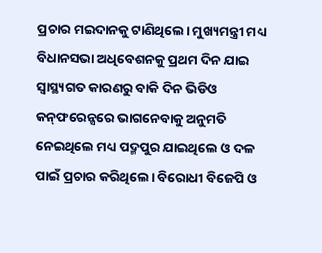ପ୍ରଚାର ମଇଦାନକୁ ଟାଣିଥିଲେ। ମୁଖ୍ୟମନ୍ତ୍ରୀ ମଧ୍ୟ ବିଧାନସଭା ଅଧିବେଶନକୁ ପ୍ରଥମ ଦିନ ଯାଇ ସ୍ୱାସ୍ଥ୍ୟଗତ କାରଣରୁ ବାକି ଦିନ ଭିଡିଓ କନ୍‌ଫରେନ୍ସରେ ଭାଗନେବାକୁ ଅନୁମତି ନେଇଥିଲେ ମଧ୍ୟ ପଦ୍ମପୁର ଯାଇଥିଲେ ଓ ଦଳ ପାଇଁ ପ୍ରଚାର କରିଥିଲେ। ବିରୋଧୀ ବିଜେପି ଓ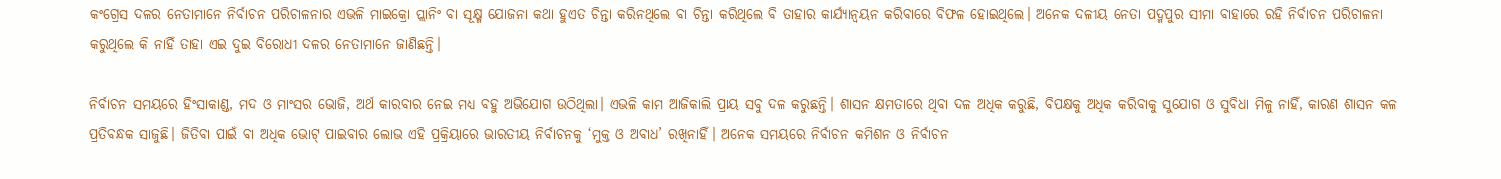କଂଗ୍ରେସ ଦଳର ନେତାମାନେ ନିର୍ବାଚନ ପରିଚାଳନାର ଏଭଳି ମାଇକ୍ରୋ ପ୍ଲାନିଂ ବା ସୂକ୍ଷ୍ମ ଯୋଜନା କଥା ହୁଏତ ଚିନ୍ତା କରିନଥିଲେ ବା ଚିନ୍ତା କରିଥିଲେ ବି ତାହାର କାର୍ଯ୍ୟାନ୍ୱୟନ କରିବାରେ ବିଫଳ ହୋଇଥିଲେ। ଅନେକ ଦଳୀୟ ନେତା ପଦ୍ମପୁର ସୀମା ବାହାରେ ରହି ନିର୍ବାଚନ ପରିଚାଳନା କରୁଥିଲେ କି ନାହିଁ ତାହା ଏଇ ଦୁଇ ବିରୋଧୀ ଦଳର ନେତାମାନେ ଜାଣିଛନ୍ତି।

ନିର୍ବାଚନ ସମୟରେ ହିଂସାକାଣ୍ଡ, ମଦ ଓ ମାଂସର ଭୋଜି, ଅର୍ଥ କାରବାର ନେଇ ମଧ୍ୟ ବହୁ ଅଭିଯୋଗ ଉଠିଥିଲା। ଏଭଳି କାମ ଆଜିକାଲି ପ୍ରାୟ ସବୁ ଦଳ କରୁଛନ୍ତି। ଶାସନ କ୍ଷମତାରେ ଥିବା ଦଳ ଅଧିକ କରୁଛି, ବିପକ୍ଷକୁ ଅଧିକ କରିବାକୁ ସୁଯୋଗ ଓ ସୁବିଧା ମିଳୁ ନାହିଁ, କାରଣ ଶାସନ କଳ ପ୍ରତିବନ୍ଧକ ସାଜୁଛି। ଜିତିବା ପାଇଁ ବା ଅଧିକ ଭୋଟ୍‌ ପାଇବାର ଲୋଭ ଏହି ପ୍ରକ୍ରିୟାରେ ଭାରତୀୟ ନିର୍ବାଚନକୁ ‘ମୁକ୍ତ ଓ ଅବାଧ’ ରଖିନାହିଁ। ଅନେକ ସମୟରେ ନିର୍ବାଚନ କମିଶନ ଓ ନିର୍ବାଚନ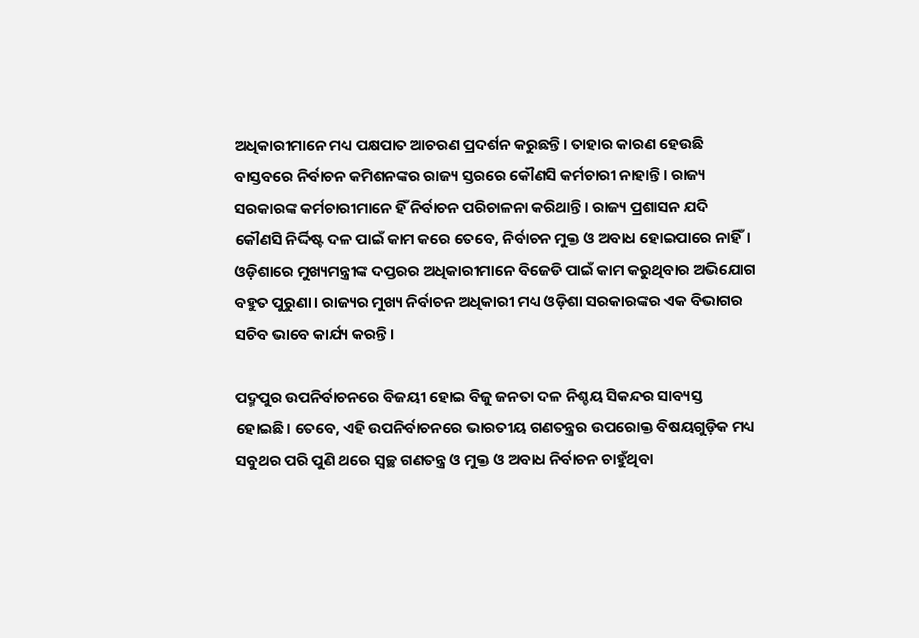ଅଧିକାରୀମାନେ ମଧ୍ୟ ପକ୍ଷପାତ ଆଚରଣ ପ୍ରଦର୍ଶନ କରୁଛନ୍ତି। ତାହାର କାରଣ ହେଉଛି ବାସ୍ତବରେ ନିର୍ବାଚନ କମିଶନଙ୍କର ରାଜ୍ୟ ସ୍ତରରେ କୌଣସି କର୍ମଚାରୀ ନାହାନ୍ତି। ରାଜ୍ୟ ସରକାରଙ୍କ କର୍ମଚାରୀମାନେ ହିଁ ନିର୍ବାଚନ ପରିଚାଳନା କରିଥାନ୍ତି। ରାଜ୍ୟ ପ୍ରଶାସନ ଯଦି କୌଣସି ନିର୍ଦ୍ଦିଷ୍ଟ ଦଳ ପାଇଁ କାମ କରେ ତେବେ, ନିର୍ବାଚନ ମୁକ୍ତ ଓ ଅବାଧ ହୋଇପାରେ ନାହିଁ। ଓଡ଼ିଶାରେ ମୁଖ୍ୟମନ୍ତ୍ରୀଙ୍କ ଦପ୍ତରର ଅଧିକାରୀମାନେ ବିଜେଡି ପାଇଁ କାମ କରୁଥିବାର ଅଭିଯୋଗ ବହୁତ ପୁରୁଣା। ରାଜ୍ୟର ମୁଖ୍ୟ ନିର୍ବାଚନ ଅଧିକାରୀ ମଧ୍ୟ ଓଡ଼ିଶା ସରକାରଙ୍କର ଏକ ବିଭାଗର ସଚିବ ଭାବେ କାର୍ଯ୍ୟ କରନ୍ତି।

ପଦ୍ମପୁର ଉପନିର୍ବାଚନରେ ବିଜୟୀ ହୋଇ ବିଜୁ ଜନତା ଦଳ ନିଶ୍ଚୟ ସିକନ୍ଦର ସାବ୍ୟସ୍ତ ହୋଇଛି। ତେବେ, ଏହି ଉପନିର୍ବାଚନରେ ଭାରତୀୟ ଗଣତନ୍ତ୍ରର ଉପରୋକ୍ତ ବିଷୟଗୁଡ଼ିକ ମଧ୍ୟ ସବୁଥର ପରି ପୁଣି ଥରେ ସ୍ୱଚ୍ଛ ଗଣତନ୍ତ୍ର ଓ ମୁକ୍ତ ଓ ଅବାଧ ନିର୍ବାଚନ ଚାହୁଁଥିବା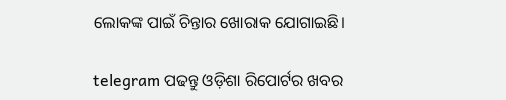ଲୋକଙ୍କ ପାଇଁ ଚିନ୍ତାର ଖୋରାକ ଯୋଗାଇଛି।

telegram ପଢନ୍ତୁ ଓଡ଼ିଶା ରିପୋର୍ଟର ଖବର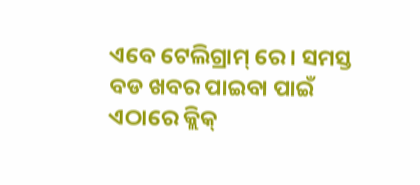ଏବେ ଟେଲିଗ୍ରାମ୍ ରେ। ସମସ୍ତ ବଡ ଖବର ପାଇବା ପାଇଁ ଏଠାରେ କ୍ଲିକ୍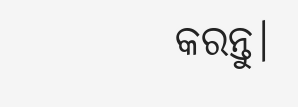କରନ୍ତୁ।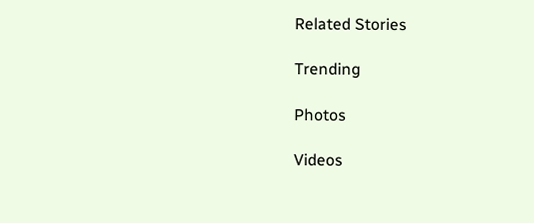Related Stories

Trending

Photos

Videos